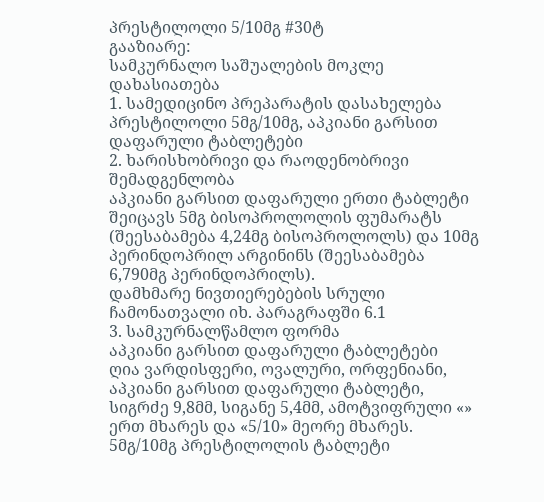პრესტილოლი 5/10მგ #30ტ
გააზიარე:
სამკურნალო საშუალების მოკლე დახასიათება
1. სამედიცინო პრეპარატის დასახელება
პრესტილოლი 5მგ/10მგ, აპკიანი გარსით დაფარული ტაბლეტები
2. ხარისხობრივი და რაოდენობრივი შემადგენლობა
აპკიანი გარსით დაფარული ერთი ტაბლეტი შეიცავს 5მგ ბისოპროლოლის ფუმარატს (შეესაბამება 4,24მგ ბისოპროლოლს) და 10მგ პერინდოპრილ არგინინს (შეესაბამება 6,790მგ პერინდოპრილს).
დამხმარე ნივთიერებების სრული ჩამონათვალი იხ. პარაგრაფში 6.1
3. სამკურნალწამლო ფორმა
აპკიანი გარსით დაფარული ტაბლეტები
ღია ვარდისფერი, ოვალური, ორფენიანი, აპკიანი გარსით დაფარული ტაბლეტი, სიგრძე 9,8მმ, სიგანე 5,4მმ, ამოტვიფრული «» ერთ მხარეს და «5/10» მეორე მხარეს.
5მგ/10მგ პრესტილოლის ტაბლეტი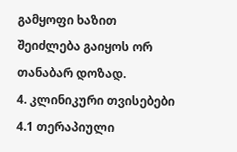გამყოფი ხაზით შეიძლება გაიყოს ორ თანაბარ დოზად.
4. კლინიკური თვისებები
4.1 თერაპიული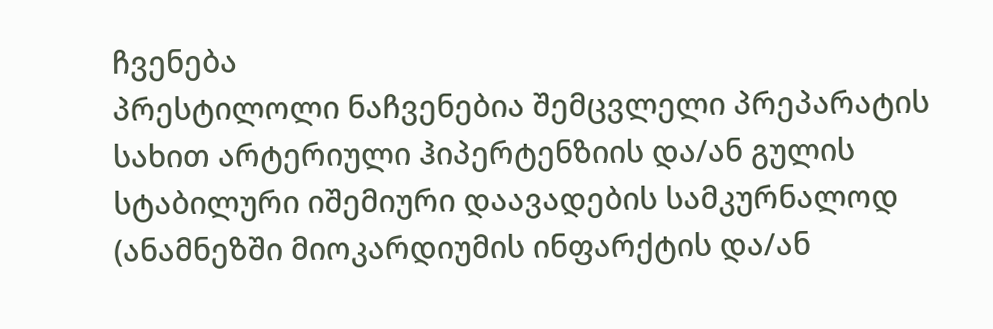ჩვენება
პრესტილოლი ნაჩვენებია შემცვლელი პრეპარატის სახით არტერიული ჰიპერტენზიის და/ან გულის სტაბილური იშემიური დაავადების სამკურნალოდ (ანამნეზში მიოკარდიუმის ინფარქტის და/ან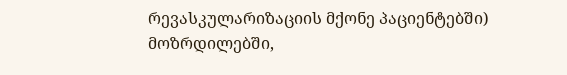რევასკულარიზაციის მქონე პაციენტებში) მოზრდილებში,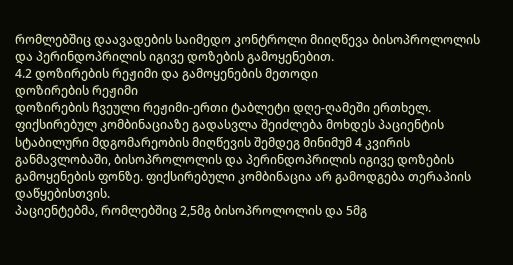რომლებშიც დაავადების საიმედო კონტროლი მიიღწევა ბისოპროლოლის და პერინდოპრილის იგივე დოზების გამოყენებით.
4.2 დოზირების რეჟიმი და გამოყენების მეთოდი
დოზირების რეჟიმი
დოზირების ჩვეული რეჟიმი-ერთი ტაბლეტი დღე-ღამეში ერთხელ.
ფიქსირებულ კომბინაციაზე გადასვლა შეიძლება მოხდეს პაციენტის სტაბილური მდგომარეობის მიღწევის შემდეგ მინიმუმ 4 კვირის განმავლობაში, ბისოპროლოლის და პერინდოპრილის იგივე დოზების გამოყენების ფონზე. ფიქსირებული კომბინაცია არ გამოდგება თერაპიის დაწყებისთვის.
პაციენტებმა, რომლებშიც 2,5მგ ბისოპროლოლის და 5მგ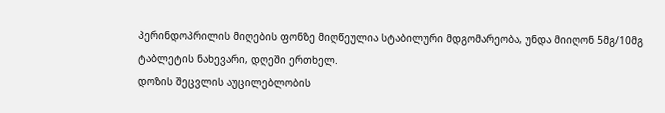პერინდოპრილის მიღების ფონზე მიღწეულია სტაბილური მდგომარეობა, უნდა მიიღონ 5მგ/10მგ ტაბლეტის ნახევარი, დღეში ერთხელ.
დოზის შეცვლის აუცილებლობის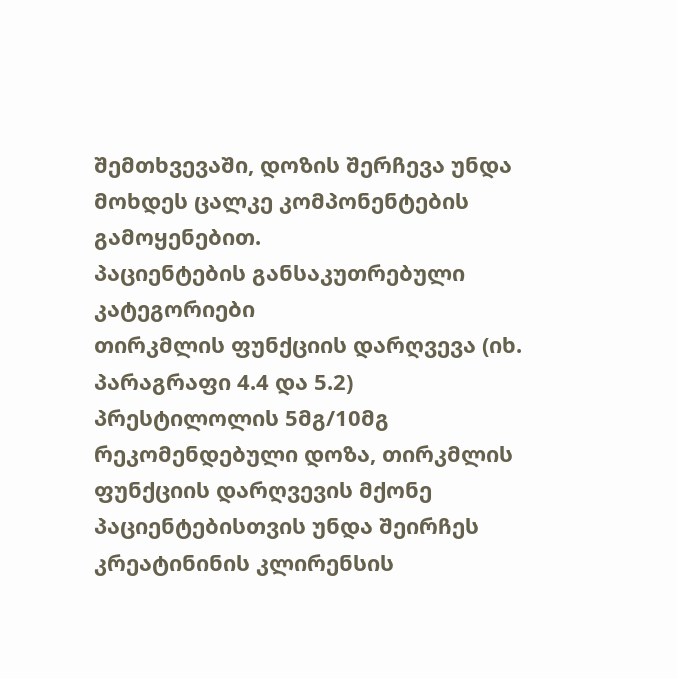შემთხვევაში, დოზის შერჩევა უნდა მოხდეს ცალკე კომპონენტების გამოყენებით.
პაციენტების განსაკუთრებული კატეგორიები
თირკმლის ფუნქციის დარღვევა (იხ. პარაგრაფი 4.4 და 5.2)
პრესტილოლის 5მგ/10მგ რეკომენდებული დოზა, თირკმლის ფუნქციის დარღვევის მქონე პაციენტებისთვის უნდა შეირჩეს კრეატინინის კლირენსის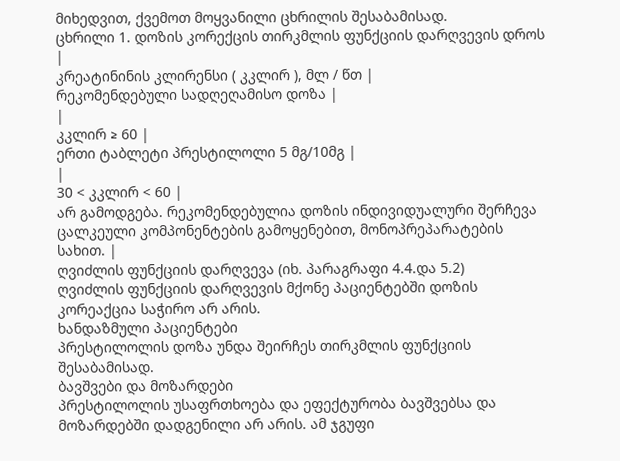მიხედვით, ქვემოთ მოყვანილი ცხრილის შესაბამისად.
ცხრილი 1. დოზის კორექცის თირკმლის ფუნქციის დარღვევის დროს
|
კრეატინინის კლირენსი ( კკლირ ), მლ / წთ |
რეკომენდებული სადღეღამისო დოზა |
|
კკლირ ≥ 60 |
ერთი ტაბლეტი პრესტილოლი 5 მგ/10მგ |
|
30 < კკლირ < 60 |
არ გამოდგება. რეკომენდებულია დოზის ინდივიდუალური შერჩევა ცალკეული კომპონენტების გამოყენებით, მონოპრეპარატების სახით. |
ღვიძლის ფუნქციის დარღვევა (იხ. პარაგრაფი 4.4.და 5.2)
ღვიძლის ფუნქციის დარღვევის მქონე პაციენტებში დოზის კორეაქცია საჭირო არ არის.
ხანდაზმული პაციენტები
პრესტილოლის დოზა უნდა შეირჩეს თირკმლის ფუნქციის შესაბამისად.
ბავშვები და მოზარდები
პრესტილოლის უსაფრთხოება და ეფექტურობა ბავშვებსა და მოზარდებში დადგენილი არ არის. ამ ჯგუფი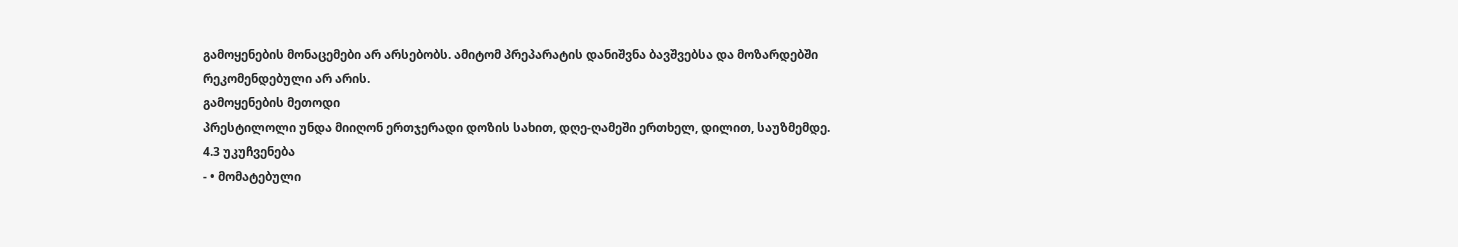გამოყენების მონაცემები არ არსებობს. ამიტომ პრეპარატის დანიშვნა ბავშვებსა და მოზარდებში რეკომენდებული არ არის.
გამოყენების მეთოდი
პრესტილოლი უნდა მიიღონ ერთჯერადი დოზის სახით, დღე-ღამეში ერთხელ, დილით, საუზმემდე.
4.3 უკუჩვენება
- • მომატებული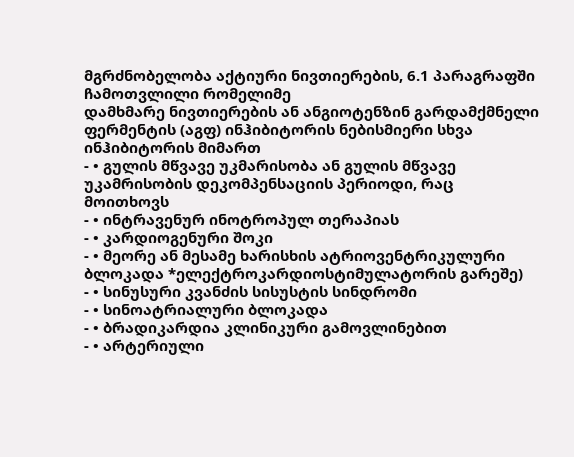მგრძნობელობა აქტიური ნივთიერების, 6.1 პარაგრაფში ჩამოთვლილი რომელიმე
დამხმარე ნივთიერების ან ანგიოტენზინ გარდამქმნელი ფერმენტის (აგფ) ინჰიბიტორის ნებისმიერი სხვა ინჰიბიტორის მიმართ
- • გულის მწვავე უკმარისობა ან გულის მწვავე უკამრისობის დეკომპენსაციის პერიოდი, რაც მოითხოვს
- • ინტრავენურ ინოტროპულ თერაპიას
- • კარდიოგენური შოკი
- • მეორე ან მესამე ხარისხის ატრიოვენტრიკულური ბლოკადა *ელექტროკარდიოსტიმულატორის გარეშე)
- • სინუსური კვანძის სისუსტის სინდრომი
- • სინოატრიალური ბლოკადა
- • ბრადიკარდია კლინიკური გამოვლინებით
- • არტერიული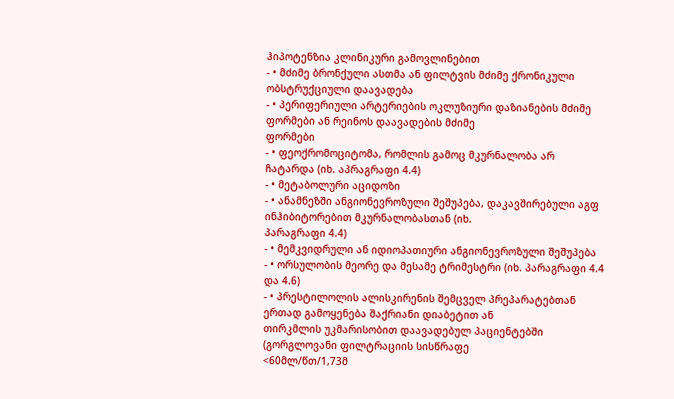ჰიპოტენზია კლინიკური გამოვლინებით
- • მძიმე ბრონქული ასთმა ან ფილტვის მძიმე ქრონიკული ობსტრუქციული დაავადება
- • პერიფერიული არტერიების ოკლუზიური დაზიანების მძიმე ფორმები ან რეინოს დაავადების მძიმე
ფორმები
- • ფეოქრომოციტომა, რომლის გამოც მკურნალობა არ ჩატარდა (იხ. აპრაგრაფი 4.4)
- • მეტაბოლური აციდოზი
- • ანამნეზში ანგიონევროზული შეშუპება, დაკავშირებული აგფ ინჰიბიტორებით მკურნალობასთან (იხ.
პარაგრაფი 4.4)
- • მემკვიდრული ან იდიოპათიური ანგიონევროზული შეშუპება
- • ორსულობის მეორე და მესამე ტრიმესტრი (იხ. პარაგრაფი 4.4 და 4.6)
- • პრესტილოლის ალისკირენის შემცველ პრეპარატებთან ერთად გამოყენება შაქრიანი დიაბეტით ან
თირკმლის უკმარისობით დაავადებულ პაციენტებში (გორგლოვანი ფილტრაციის სისწრაფე
<60მლ/წთ/1,73მ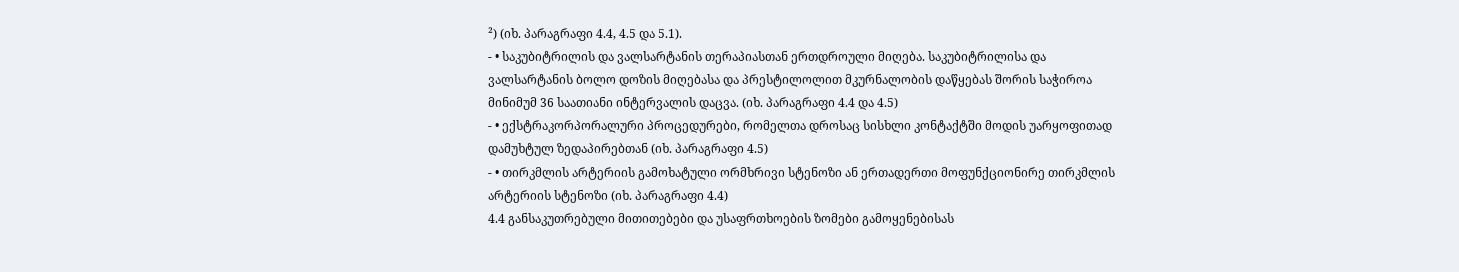²) (იხ. პარაგრაფი 4.4, 4.5 და 5.1).
- • საკუბიტრილის და ვალსარტანის თერაპიასთან ერთდროული მიღება. საკუბიტრილისა და
ვალსარტანის ბოლო დოზის მიღებასა და პრესტილოლით მკურნალობის დაწყებას შორის საჭიროა
მინიმუმ 36 საათიანი ინტერვალის დაცვა. (იხ. პარაგრაფი 4.4 და 4.5)
- • ექსტრაკორპორალური პროცედურები, რომელთა დროსაც სისხლი კონტაქტში მოდის უარყოფითად
დამუხტულ ზედაპირებთან (იხ. პარაგრაფი 4.5)
- • თირკმლის არტერიის გამოხატული ორმხრივი სტენოზი ან ერთადერთი მოფუნქციონირე თირკმლის
არტერიის სტენოზი (იხ. პარაგრაფი 4.4)
4.4 განსაკუთრებული მითითებები და უსაფრთხოების ზომები გამოყენებისას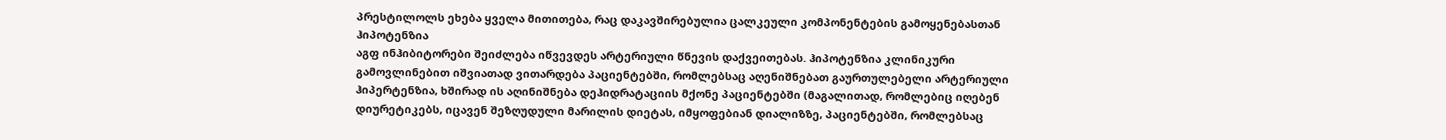პრესტილოლს ეხება ყველა მითითება, რაც დაკავშირებულია ცალკეული კომპონენტების გამოყენებასთან
ჰიპოტენზია
აგფ ინჰიბიტორები შეიძლება იწვევდეს არტერიული წნევის დაქვეითებას. ჰიპოტენზია კლინიკური გამოვლინებით იშვიათად ვითარდება პაციენტებში, რომლებსაც აღენიშნებათ გაურთულებელი არტერიული ჰიპერტენზია, ხშირად ის აღინიშნება დეჰიდრატაციის მქონე პაციენტებში (მაგალითად, რომლებიც იღებენ დიურეტიკებს, იცავენ შეზღუდული მარილის დიეტას, იმყოფებიან დიალიზზე, პაციენტებში, რომლებსაც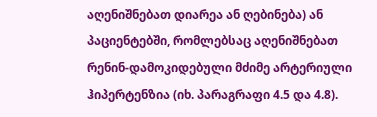აღენიშნებათ დიარეა ან ღებინება) ან პაციენტებში, რომლებსაც აღენიშნებათ რენინ-დამოკიდებული მძიმე არტერიული ჰიპერტენზია (იხ. პარაგრაფი 4.5 და 4.8).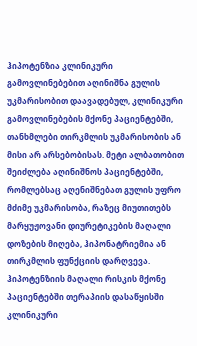ჰიპოტენზია კლინიკური გამოვლინებებით აღინიშნა გულის უკმარისობით დაავადებულ, კლინიკური გამოვლინებების მქონე პაციენტებში, თანხმლები თირკმლის უკმარისობის ან მისი არ არსებობისას. მეტი ალბათობით შეიძლება აღინიშნოს პაციენტებში, რომლებსაც აღენიშნებათ გულის უფრო მძიმე უკმარისობა, რაზეც მიუთითებს მარყუჟოვანი დიურეტიკების მაღალი დოზების მიღება, ჰიპონატრიემია ან თირკმლის ფუნქციის დარღვევა. ჰიპოტენზიის მაღალი რისკის მქონე პაციენტებში თერაპიის დასაწყისში კლინიკური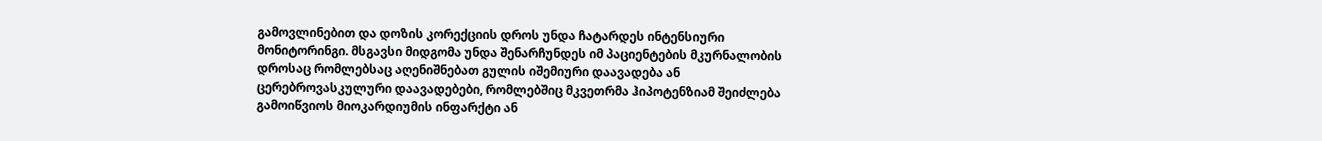გამოვლინებით და დოზის კორექციის დროს უნდა ჩატარდეს ინტენსიური მონიტორინგი. მსგავსი მიდგომა უნდა შენარჩუნდეს იმ პაციენტების მკურნალობის დროსაც რომლებსაც აღენიშნებათ გულის იშემიური დაავადება ან ცერებროვასკულური დაავადებები, რომლებშიც მკვეთრმა ჰიპოტენზიამ შეიძლება გამოიწვიოს მიოკარდიუმის ინფარქტი ან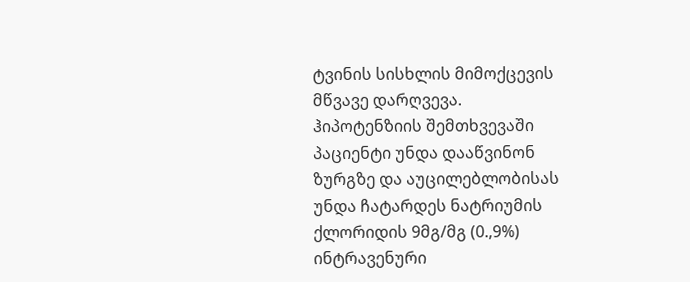ტვინის სისხლის მიმოქცევის მწვავე დარღვევა.
ჰიპოტენზიის შემთხვევაში პაციენტი უნდა დააწვინონ ზურგზე და აუცილებლობისას უნდა ჩატარდეს ნატრიუმის ქლორიდის 9მგ/მგ (0.,9%) ინტრავენური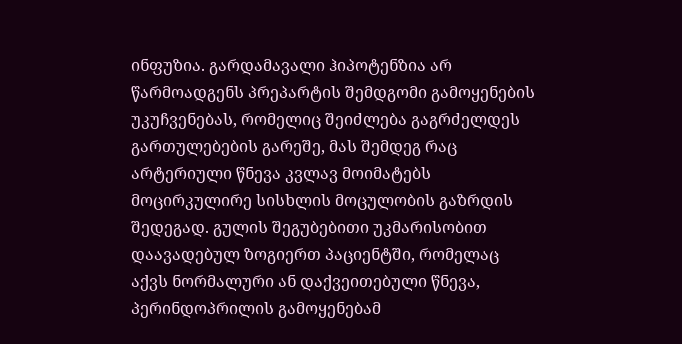ინფუზია. გარდამავალი ჰიპოტენზია არ წარმოადგენს პრეპარტის შემდგომი გამოყენების უკუჩვენებას, რომელიც შეიძლება გაგრძელდეს გართულებების გარეშე, მას შემდეგ რაც არტერიული წნევა კვლავ მოიმატებს მოცირკულირე სისხლის მოცულობის გაზრდის შედეგად. გულის შეგუბებითი უკმარისობით დაავადებულ ზოგიერთ პაციენტში, რომელაც აქვს ნორმალური ან დაქვეითებული წნევა, პერინდოპრილის გამოყენებამ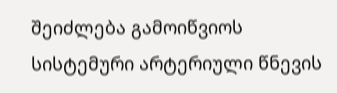შეიძლება გამოიწვიოს სისტემური არტერიული წნევის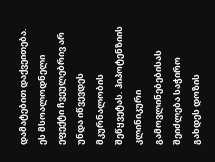დამატებით დაქვეითება. ეს მსოალოდნელი ეფექტი ჩვეულებრივ არ უნდა იწვევდეს მკურნალობის შეწყვეტას. ჰიპოტენზიის კლინიკური გამოვლინებებისას შეიძლება საჭირო გახდეს დოზის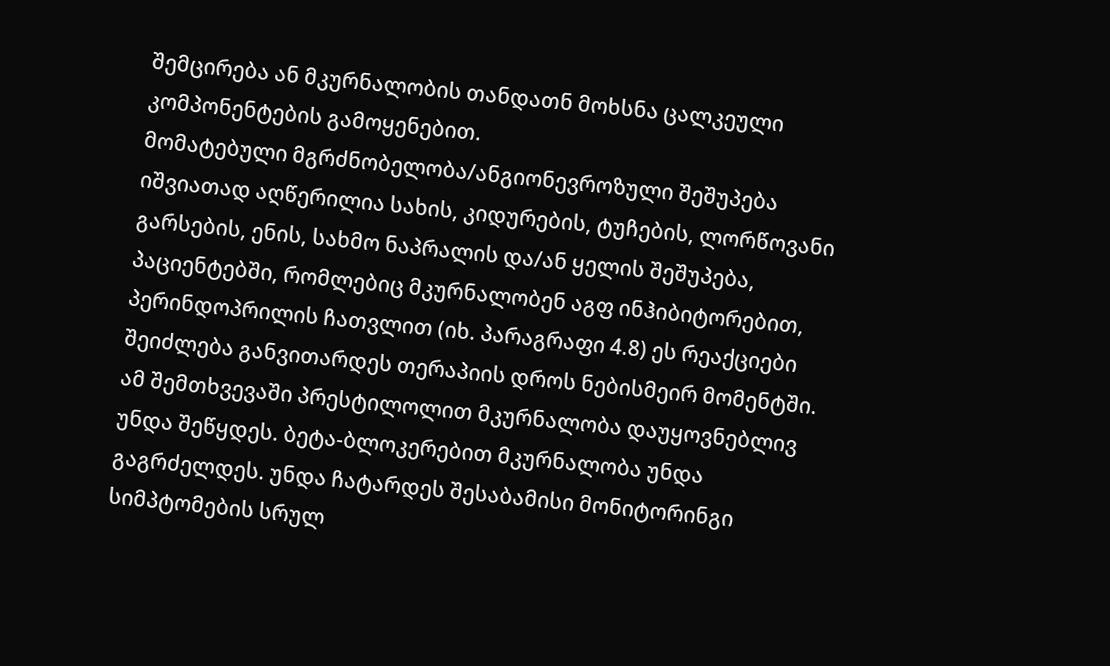შემცირება ან მკურნალობის თანდათნ მოხსნა ცალკეული კომპონენტების გამოყენებით.
მომატებული მგრძნობელობა/ანგიონევროზული შეშუპება
იშვიათად აღწერილია სახის, კიდურების, ტუჩების, ლორწოვანი გარსების, ენის, სახმო ნაპრალის და/ან ყელის შეშუპება, პაციენტებში, რომლებიც მკურნალობენ აგფ ინჰიბიტორებით, პერინდოპრილის ჩათვლით (იხ. პარაგრაფი 4.8) ეს რეაქციები შეიძლება განვითარდეს თერაპიის დროს ნებისმეირ მომენტში. ამ შემთხვევაში პრესტილოლით მკურნალობა დაუყოვნებლივ უნდა შეწყდეს. ბეტა-ბლოკერებით მკურნალობა უნდა გაგრძელდეს. უნდა ჩატარდეს შესაბამისი მონიტორინგი სიმპტომების სრულ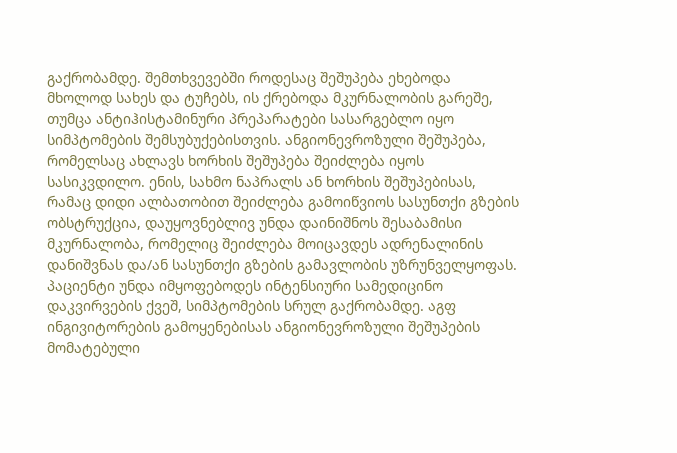გაქრობამდე. შემთხვევებში როდესაც შეშუპება ეხებოდა მხოლოდ სახეს და ტუჩებს, ის ქრებოდა მკურნალობის გარეშე, თუმცა ანტიჰისტამინური პრეპარატები სასარგებლო იყო სიმპტომების შემსუბუქებისთვის. ანგიონევროზული შეშუპება, რომელსაც ახლავს ხორხის შეშუპება შეიძლება იყოს სასიკვდილო. ენის, სახმო ნაპრალს ან ხორხის შეშუპებისას, რამაც დიდი ალბათობით შეიძლება გამოიწვიოს სასუნთქი გზების ობსტრუქცია, დაუყოვნებლივ უნდა დაინიშნოს შესაბამისი მკურნალობა, რომელიც შეიძლება მოიცავდეს ადრენალინის დანიშვნას და/ან სასუნთქი გზების გამავლობის უზრუნველყოფას. პაციენტი უნდა იმყოფებოდეს ინტენსიური სამედიცინო დაკვირვების ქვეშ, სიმპტომების სრულ გაქრობამდე. აგფ ინგივიტორების გამოყენებისას ანგიონევროზული შეშუპების მომატებული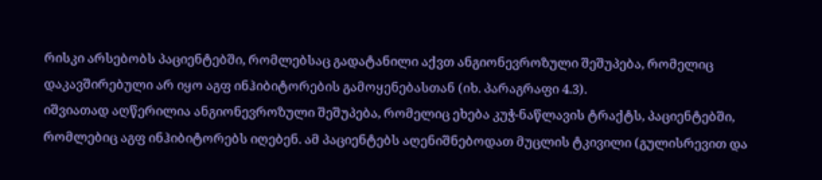რისკი არსებობს პაციენტებში, რომლებსაც გადატანილი აქვთ ანგიონევროზული შეშუპება, რომელიც დაკავშირებული არ იყო აგფ ინჰიბიტორების გამოყენებასთან (იხ. პარაგრაფი 4.3).
იშვიათად აღწერილია ანგიონევროზული შეშუპება, რომელიც ეხება კუჭ-ნაწლავის ტრაქტს, პაციენტებში, რომლებიც აგფ ინჰიბიტორებს იღებენ. ამ პაციენტებს აღენიშნებოდათ მუცლის ტკივილი (გულისრევით და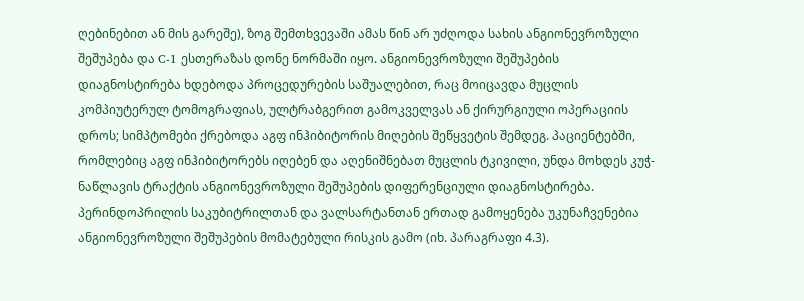ღებინებით ან მის გარეშე), ზოგ შემთხვევაში ამას წინ არ უძღოდა სახის ანგიონევროზული შეშუპება და C-1 ესთერაზას დონე ნორმაში იყო. ანგიონევროზული შეშუპების დიაგნოსტირება ხდებოდა პროცედურების საშუალებით, რაც მოიცავდა მუცლის კომპიუტერულ ტომოგრაფიას, ულტრაბგერით გამოკველვას ან ქირურგიული ოპერაციის დროს; სიმპტომები ქრებოდა აგფ ინჰიბიტორის მიღების შეწყვეტის შემდეგ. პაციენტებში, რომლებიც აგფ ინჰიბიტორებს იღებენ და აღენიშნებათ მუცლის ტკივილი, უნდა მოხდეს კუჭ-ნაწლავის ტრაქტის ანგიონევროზული შეშუპების დიფერენციული დიაგნოსტირება.
პერინდოპრილის საკუბიტრილთან და ვალსარტანთან ერთად გამოყენება უკუნაჩვენებია ანგიონევროზული შეშუპების მომატებული რისკის გამო (იხ. პარაგრაფი 4.3).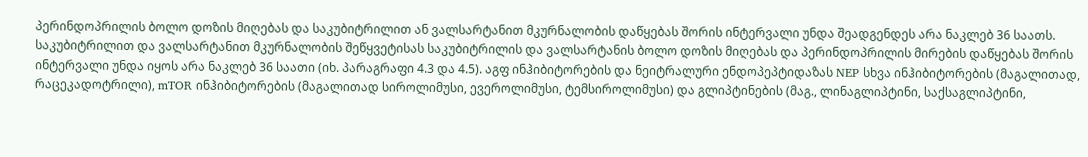პერინდოპრილის ბოლო დოზის მიღებას და საკუბიტრილით ან ვალსარტანით მკურნალობის დაწყებას შორის ინტერვალი უნდა შეადგენდეს არა ნაკლებ 36 საათს. საკუბიტრილით და ვალსარტანით მკურნალობის შეწყვეტისას საკუბიტრილის და ვალსარტანის ბოლო დოზის მიღებას და პერინდოპრილის მირების დაწყებას შორის ინტერვალი უნდა იყოს არა ნაკლებ 36 საათი (იხ. პარაგრაფი 4.3 და 4.5). აგფ ინჰიბიტორების და ნეიტრალური ენდოპეპტიდაზას NEP სხვა ინჰიბიტორების (მაგალითად, რაცეკადოტრილი), mTOR ინჰიბიტორების (მაგალითად სიროლიმუსი, ევეროლიმუსი, ტემსიროლიმუსი) და გლიპტინების (მაგ., ლინაგლიპტინი, საქსაგლიპტინი,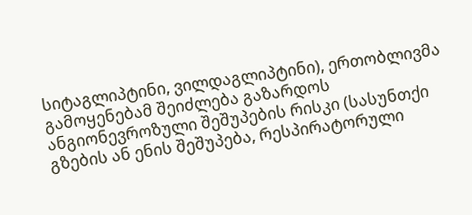სიტაგლიპტინი, ვილდაგლიპტინი), ერთობლივმა გამოყენებამ შეიძლება გაზარდოს ანგიონევროზული შეშუპების რისკი (სასუნთქი გზების ან ენის შეშუპება, რესპირატორული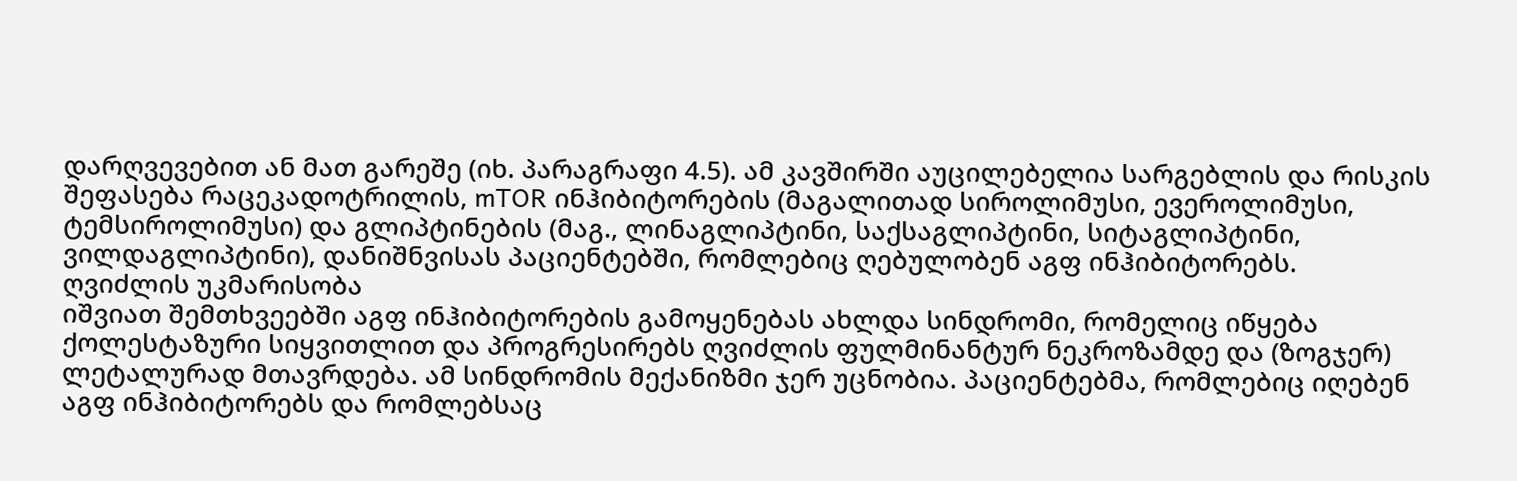დარღვევებით ან მათ გარეშე (იხ. პარაგრაფი 4.5). ამ კავშირში აუცილებელია სარგებლის და რისკის შეფასება რაცეკადოტრილის, mTOR ინჰიბიტორების (მაგალითად სიროლიმუსი, ევეროლიმუსი, ტემსიროლიმუსი) და გლიპტინების (მაგ., ლინაგლიპტინი, საქსაგლიპტინი, სიტაგლიპტინი, ვილდაგლიპტინი), დანიშნვისას პაციენტებში, რომლებიც ღებულობენ აგფ ინჰიბიტორებს.
ღვიძლის უკმარისობა
იშვიათ შემთხვეებში აგფ ინჰიბიტორების გამოყენებას ახლდა სინდრომი, რომელიც იწყება ქოლესტაზური სიყვითლით და პროგრესირებს ღვიძლის ფულმინანტურ ნეკროზამდე და (ზოგჯერ) ლეტალურად მთავრდება. ამ სინდრომის მექანიზმი ჯერ უცნობია. პაციენტებმა, რომლებიც იღებენ აგფ ინჰიბიტორებს და რომლებსაც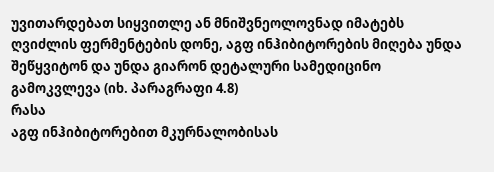უვითარდებათ სიყვითლე ან მნიშვნეოლოვნად იმატებს ღვიძლის ფერმენტების დონე, აგფ ინჰიბიტორების მიღება უნდა შეწყვიტონ და უნდა გიარონ დეტალური სამედიცინო გამოკვლევა (იხ. პარაგრაფი 4.8)
რასა
აგფ ინჰიბიტორებით მკურნალობისას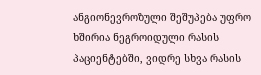ანგიონევროზული შეშუპება უფრო ხშირია ნეგროიდული რასის პაციენტებში, ვიდრე სხვა რასის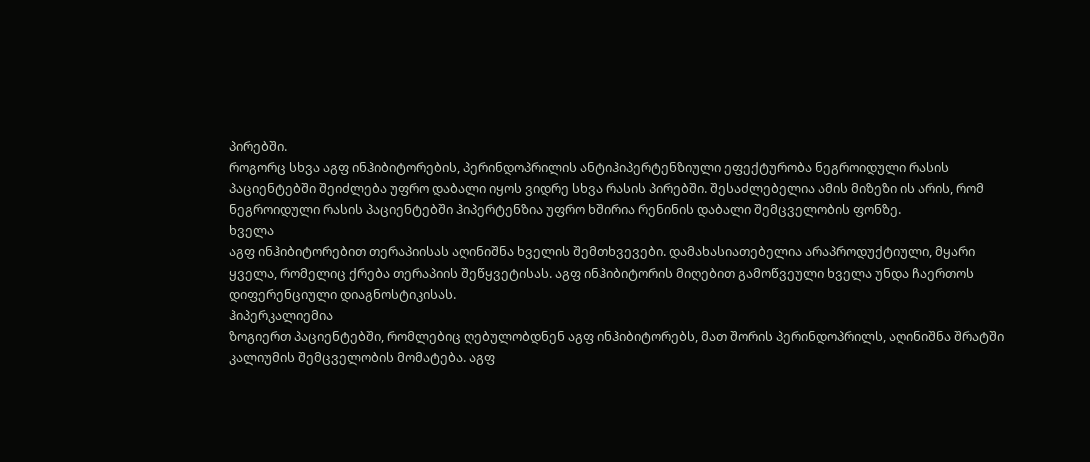პირებში.
როგორც სხვა აგფ ინჰიბიტორების, პერინდოპრილის ანტიჰიპერტენზიული ეფექტურობა ნეგროიდული რასის პაციენტებში შეიძლება უფრო დაბალი იყოს ვიდრე სხვა რასის პირებში. შესაძლებელია ამის მიზეზი ის არის, რომ ნეგროიდული რასის პაციენტებში ჰიპერტენზია უფრო ხშირია რენინის დაბალი შემცველობის ფონზე.
ხველა
აგფ ინჰიბიტორებით თერაპიისას აღინიშნა ხველის შემთხვევები. დამახასიათებელია არაპროდუქტიული, მყარი ყველა, რომელიც ქრება თერაპიის შეწყვეტისას. აგფ ინჰიბიტორის მიღებით გამოწვეული ხველა უნდა ჩაერთოს დიფერენციული დიაგნოსტიკისას.
ჰიპერკალიემია
ზოგიერთ პაციენტებში, რომლებიც ღებულობდნენ აგფ ინჰიბიტორებს, მათ შორის პერინდოპრილს, აღინიშნა შრატში კალიუმის შემცველობის მომატება. აგფ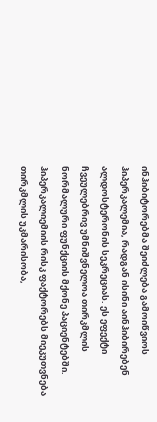ინჰიბიტორებმა შეიძლება გამოიწვიოს ჰიპერკალემია, რადგან ისინი აინჰიბირებენ ალდოსტერონის სეკრეციას. ეს ეფექტი ჩვეულებრივ უმნიშვნელოა თირკმლის ნორმალური ფუნქციის მქონე პაციენტებში. ჰიპერკალიემიის რისკ ფაქტორებს მიეკუთვნება თირკმლის უკმარისობა,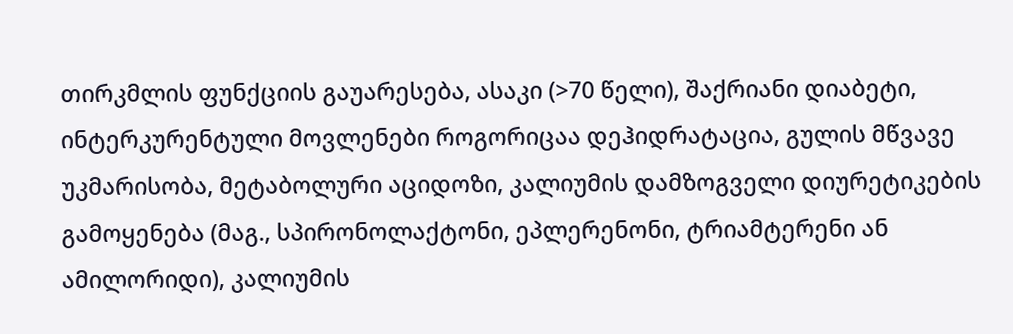თირკმლის ფუნქციის გაუარესება, ასაკი (>70 წელი), შაქრიანი დიაბეტი, ინტერკურენტული მოვლენები როგორიცაა დეჰიდრატაცია, გულის მწვავე უკმარისობა, მეტაბოლური აციდოზი, კალიუმის დამზოგველი დიურეტიკების გამოყენება (მაგ., სპირონოლაქტონი, ეპლერენონი, ტრიამტერენი ან ამილორიდი), კალიუმის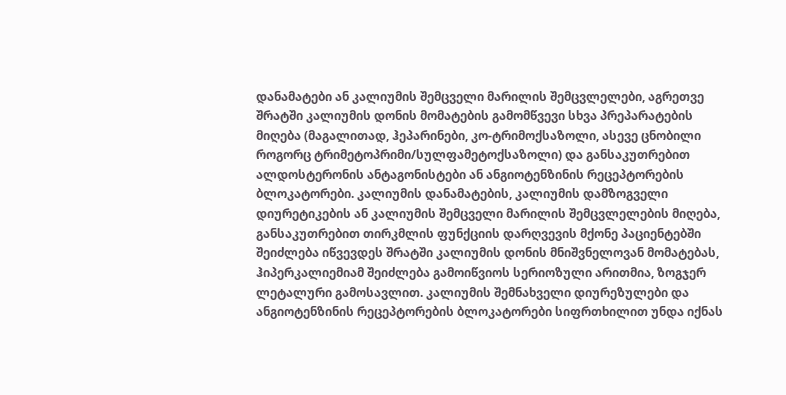დანამატები ან კალიუმის შემცველი მარილის შემცვლელები, აგრეთვე შრატში კალიუმის დონის მომატების გამომწვევი სხვა პრეპარატების მიღება (მაგალითად, ჰეპარინები, კო-ტრიმოქსაზოლი, ასევე ცნობილი როგორც ტრიმეტოპრიმი/სულფამეტოქსაზოლი) და განსაკუთრებით ალდოსტერონის ანტაგონისტები ან ანგიოტენზინის რეცეპტორების ბლოკატორები. კალიუმის დანამატების, კალიუმის დამზოგველი დიურეტიკების ან კალიუმის შემცველი მარილის შემცვლელების მიღება, განსაკუთრებით თირკმლის ფუნქციის დარღვევის მქონე პაციენტებში შეიძლება იწვევდეს შრატში კალიუმის დონის მნიშვნელოვან მომატებას, ჰიპერკალიემიამ შეიძლება გამოიწვიოს სერიოზული არითმია, ზოგჯერ ლეტალური გამოსავლით. კალიუმის შემნახველი დიურეზულები და ანგიოტენზინის რეცეპტორების ბლოკატორები სიფრთხილით უნდა იქნას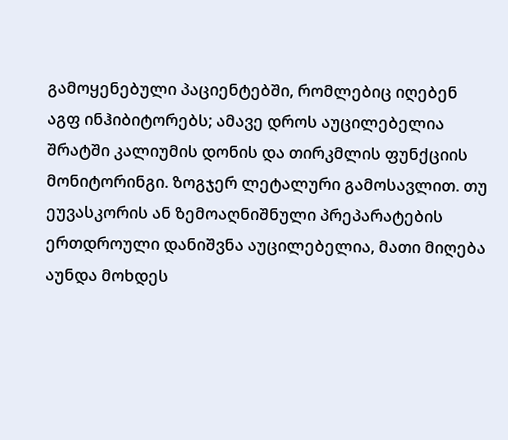გამოყენებული პაციენტებში, რომლებიც იღებენ აგფ ინჰიბიტორებს; ამავე დროს აუცილებელია შრატში კალიუმის დონის და თირკმლის ფუნქციის მონიტორინგი. ზოგჯერ ლეტალური გამოსავლით. თუ ეუვასკორის ან ზემოაღნიშნული პრეპარატების ერთდროული დანიშვნა აუცილებელია, მათი მიღება აუნდა მოხდეს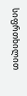სიფრთხილით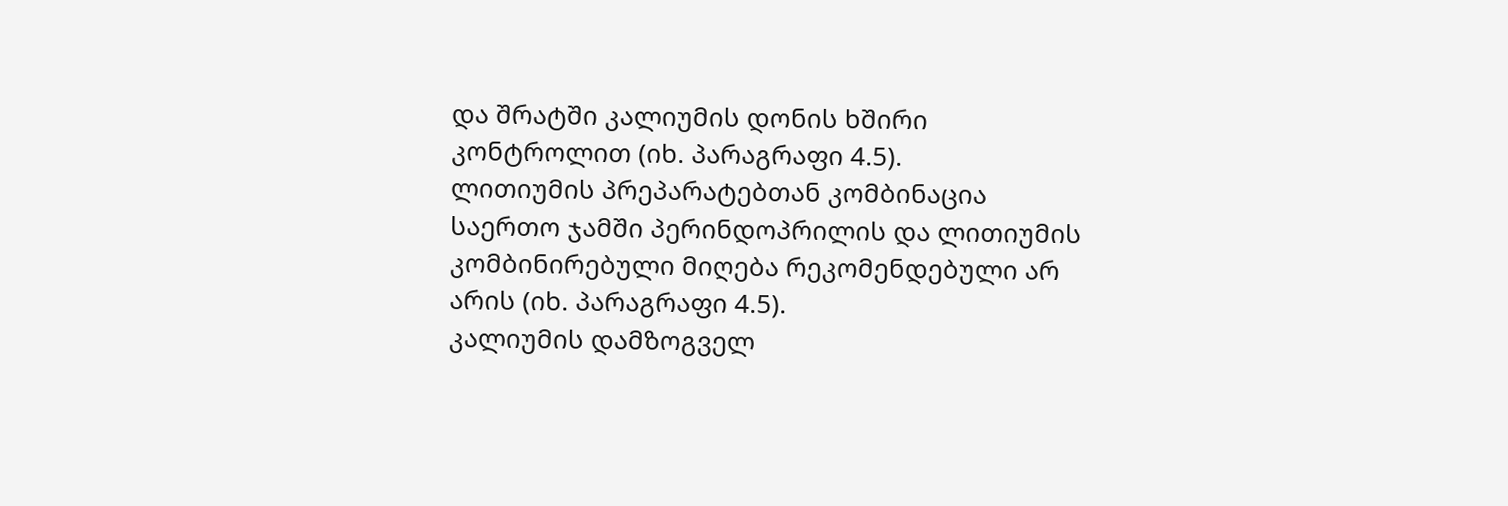და შრატში კალიუმის დონის ხშირი კონტროლით (იხ. პარაგრაფი 4.5).
ლითიუმის პრეპარატებთან კომბინაცია
საერთო ჯამში პერინდოპრილის და ლითიუმის კომბინირებული მიღება რეკომენდებული არ არის (იხ. პარაგრაფი 4.5).
კალიუმის დამზოგველ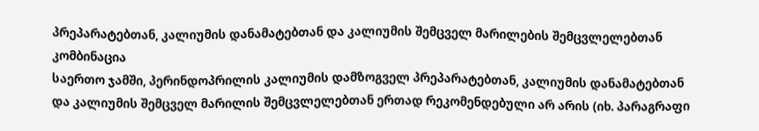პრეპარატებთან, კალიუმის დანამატებთან და კალიუმის შემცველ მარილების შემცვლელებთან კომბინაცია
საერთო ჯამში, პერინდოპრილის კალიუმის დამზოგველ პრეპარატებთან, კალიუმის დანამატებთან და კალიუმის შემცველ მარილის შემცვლელებთან ერთად რეკომენდებული არ არის (იხ. პარაგრაფი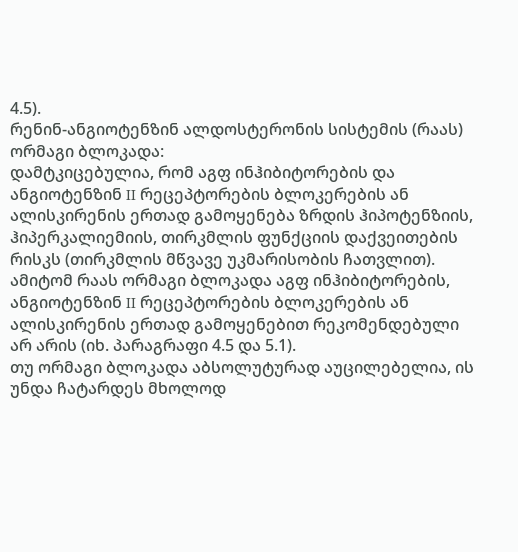4.5).
რენინ-ანგიოტენზინ ალდოსტერონის სისტემის (რაას) ორმაგი ბლოკადა:
დამტკიცებულია, რომ აგფ ინჰიბიტორების და ანგიოტენზინ II რეცეპტორების ბლოკერების ან ალისკირენის ერთად გამოყენება ზრდის ჰიპოტენზიის, ჰიპერკალიემიის, თირკმლის ფუნქციის დაქვეითების რისკს (თირკმლის მწვავე უკმარისობის ჩათვლით). ამიტომ რაას ორმაგი ბლოკადა აგფ ინჰიბიტორების, ანგიოტენზინ II რეცეპტორების ბლოკერების ან ალისკირენის ერთად გამოყენებით რეკომენდებული არ არის (იხ. პარაგრაფი 4.5 და 5.1).
თუ ორმაგი ბლოკადა აბსოლუტურად აუცილებელია, ის უნდა ჩატარდეს მხოლოდ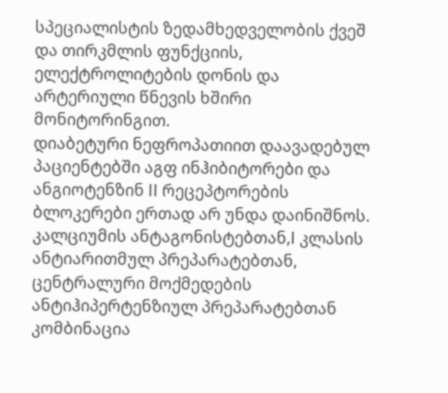სპეციალისტის ზედამხედველობის ქვეშ და თირკმლის ფუნქციის, ელექტროლიტების დონის და არტერიული წნევის ხშირი მონიტორინგით.
დიაბეტური ნეფროპათიით დაავადებულ პაციენტებში აგფ ინჰიბიტორები და ანგიოტენზინ II რეცეპტორების ბლოკერები ერთად არ უნდა დაინიშნოს.
კალციუმის ანტაგონისტებთან,I კლასის ანტიარითმულ პრეპარატებთან, ცენტრალური მოქმედების ანტიჰიპერტენზიულ პრეპარატებთან კომბინაცია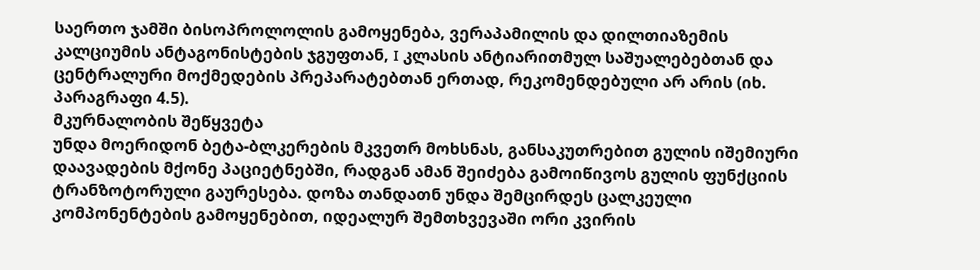საერთო ჯამში ბისოპროლოლის გამოყენება, ვერაპამილის და დილთიაზემის კალციუმის ანტაგონისტების ჯგუფთან, I კლასის ანტიარითმულ საშუალებებთან და ცენტრალური მოქმედების პრეპარატებთან ერთად, რეკომენდებული არ არის (იხ. პარაგრაფი 4.5).
მკურნალობის შეწყვეტა
უნდა მოერიდონ ბეტა-ბლკერების მკვეთრ მოხსნას, განსაკუთრებით გულის იშემიური დაავადების მქონე პაციეტნებში, რადგან ამან შეიძება გამოიწივოს გულის ფუნქციის ტრანზოტორული გაურესება. დოზა თანდათნ უნდა შემცირდეს ცალკეული კომპონენტების გამოყენებით, იდეალურ შემთხვევაში ორი კვირის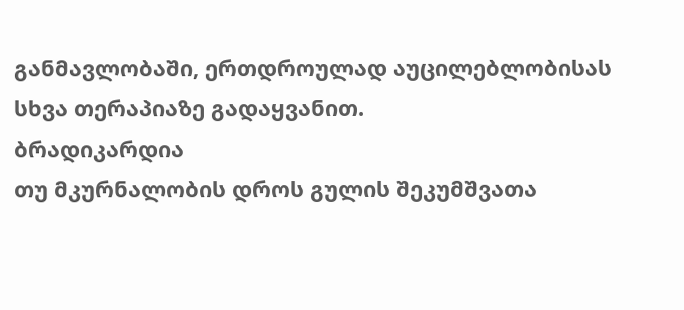განმავლობაში, ერთდროულად აუცილებლობისას სხვა თერაპიაზე გადაყვანით.
ბრადიკარდია
თუ მკურნალობის დროს გულის შეკუმშვათა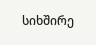სიხშირე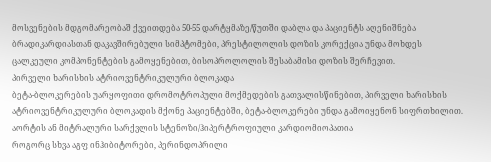მოსვენების მდგომარეობაშ ქვეითდება 50-55 დარტყმაზე/წუთში დაბლა და პაციენტს აღენიშნება ბრადიკარდიასთან დაკავშირებული სიმპტომები, პრესტილოლის დოზის კორექცია უნდა მოხდეს ცალკეული კომპონენტების გამოყენებით, ბისოპროლოლის შესაბამისი დოზის შერჩევით.
პირველი ხარისხის ატრიოვენტრიკულური ბლოკადა
ბეტა-ბლოკერების უარყოფითი დრომოტროპული მოქმედების გათვალისწინებით, პირველი ხარისხის ატრიოვენტრიკულური ბლოკადის მქონე პაციენტებში, ბეტა-ბლოკერები უნდა გამოიყენონ სიფრთხილით.
აორტის ან მიტრალური სარქვლის სტენოზი/ჰიპერტროფიული კარდიომიოპათია
როგორც სხვა აგფ ინჰიბიტორები, პერინდოპრილი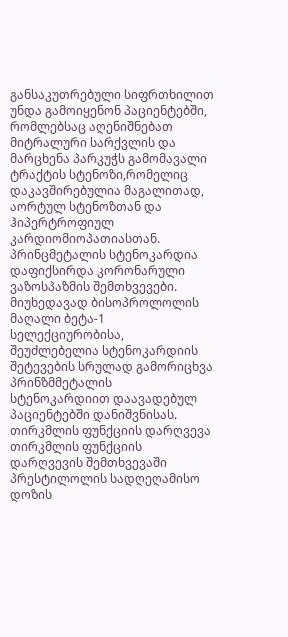განსაკუთრებული სიფრთხილით უნდა გამოიყენონ პაციენტებში, რომლებსაც აღენიშნებათ მიტრალური სარქვლის და მარცხენა პარკუჭს გამომავალი ტრაქტის სტენოზი,რომელიც დაკავშირებულია მაგალითად, აორტულ სტენოზთან და ჰიპერტროფიულ კარდიომიოპათიასთან.
პრინცმეტალის სტენოკარდია
დაფიქსირდა კორონარული ვაზოსპაზმის შემთხვევები. მიუხედავად ბისოპროლოლის მაღალი ბეტა-1 სელექციურობისა, შეუძლებელია სტენოკარდიის შეტევების სრულად გამორიცხვა პრინზმმეტალის სტენოკარდიით დაავადებულ პაციენტებში დანიშვნისას.
თირკმლის ფუნქციის დარღვევა
თირკმლის ფუნქციის დარღვევის შემთხვევაში პრესტილოლის სადღეღამისო დოზის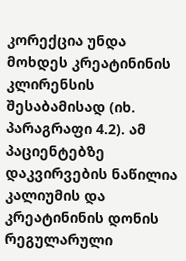კორექცია უნდა მოხდეს კრეატინინის კლირენსის შესაბამისად (იხ. პარაგრაფი 4.2). ამ პაციენტებზე დაკვირვების ნაწილია კალიუმის და კრეატინინის დონის რეგულარული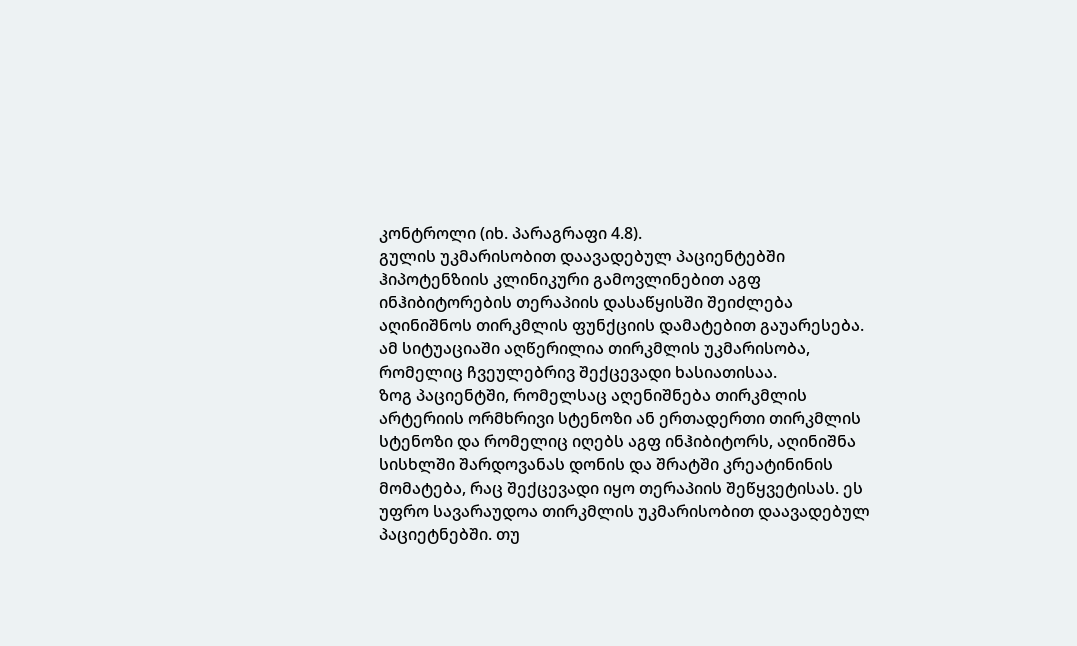კონტროლი (იხ. პარაგრაფი 4.8).
გულის უკმარისობით დაავადებულ პაციენტებში ჰიპოტენზიის კლინიკური გამოვლინებით აგფ ინჰიბიტორების თერაპიის დასაწყისში შეიძლება აღინიშნოს თირკმლის ფუნქციის დამატებით გაუარესება. ამ სიტუაციაში აღწერილია თირკმლის უკმარისობა, რომელიც ჩვეულებრივ შექცევადი ხასიათისაა.
ზოგ პაციენტში, რომელსაც აღენიშნება თირკმლის არტერიის ორმხრივი სტენოზი ან ერთადერთი თირკმლის სტენოზი და რომელიც იღებს აგფ ინჰიბიტორს, აღინიშნა სისხლში შარდოვანას დონის და შრატში კრეატინინის მომატება, რაც შექცევადი იყო თერაპიის შეწყვეტისას. ეს უფრო სავარაუდოა თირკმლის უკმარისობით დაავადებულ პაციეტნებში. თუ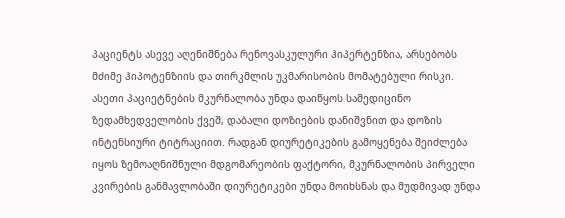პაციენტს ასევე აღენიშნება რენოვასკულური ჰიპერტენზია, არსებობს მძიმე ჰიპოტენზიის და თირკმლის უკმარისობის მომატებული რისკი. ასეთი პაციეტნების მკურნალობა უნდა დაიწყოს სამედიცინო ზედამხედველობის ქვეშ, დაბალი დოზიების დანიშვნით და დოზის ინტენსიური ტიტრაციით. რადგან დიურეტიკების გამოყენება შეიძლება იყოს ზემოაღნიშნული მდგომარეობის ფაქტორი, მკურნალობის პირველი კვირების განმავლობაში დიურეტიკები უნდა მოიხსნას და მუდმივად უნდა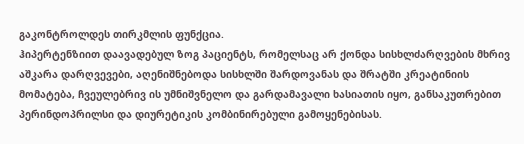გაკონტროლდეს თირკმლის ფუნქცია.
ჰიპერტენზიით დაავადებულ ზოგ პაციენტს, რომელსაც არ ქონდა სისხლძარღვების მხრივ აშკარა დარღვევები, აღენიშნებოდა სისხლში შარდოვანას და შრატში კრეატინიის მომატება, ჩვეულებრივ ის უმნიშვნელო და გარდამავალი ხასიათის იყო, განსაკუთრებით პერინდოპრილსი და დიურეტიკის კომბინირებული გამოყენებისას.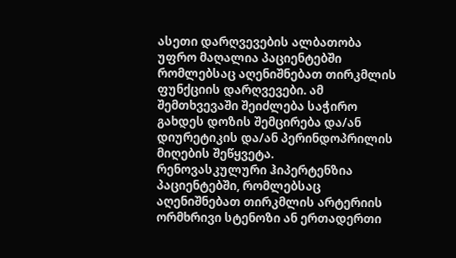ასეთი დარღვევების ალბათობა უფრო მაღალია პაციენტებში რომლებსაც აღენიშნებათ თირკმლის ფუნქციის დარღვევები. ამ შემთხვევაში შეიძლება საჭირო გახდეს დოზის შემცირება და/ან დიურეტიკის და/ან პერინდოპრილის მიღების შეწყვეტა.
რენოვასკულური ჰიპერტენზია
პაციენტებში, რომლებსაც აღენიშნებათ თირკმლის არტერიის ორმხრივი სტენოზი ან ერთადერთი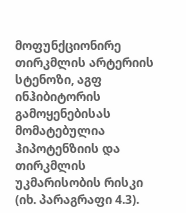მოფუნქციონირე თირკმლის არტერიის სტენოზი, აგფ ინჰიბიტორის გამოყენებისას მომატებულია ჰიპოტენზიის და თირკმლის უკმარისობის რისკი (იხ. პარაგრაფი 4.3).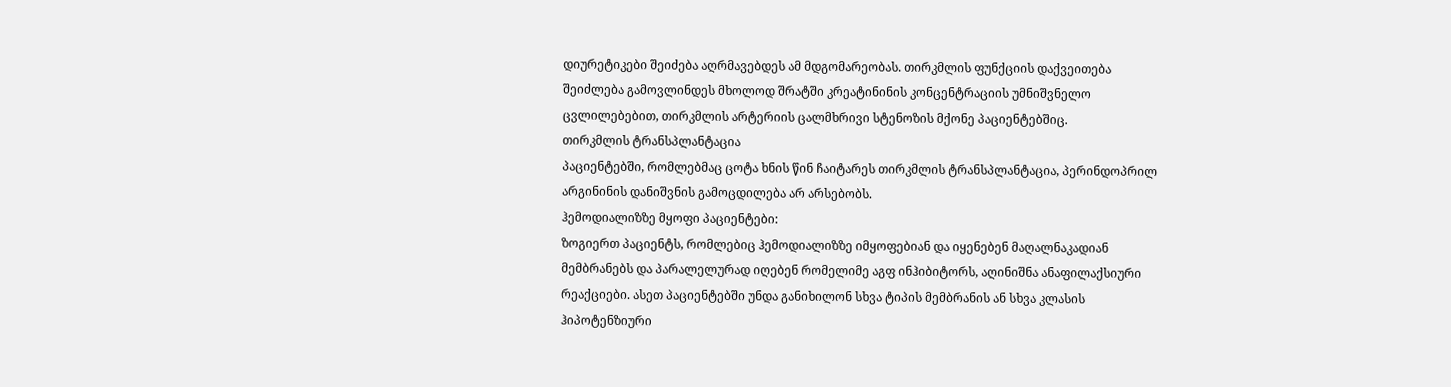დიურეტიკები შეიძება აღრმავებდეს ამ მდგომარეობას. თირკმლის ფუნქციის დაქვეითება შეიძლება გამოვლინდეს მხოლოდ შრატში კრეატინინის კონცენტრაციის უმნიშვნელო ცვლილებებით, თირკმლის არტერიის ცალმხრივი სტენოზის მქონე პაციენტებშიც.
თირკმლის ტრანსპლანტაცია
პაციენტებში, რომლებმაც ცოტა ხნის წინ ჩაიტარეს თირკმლის ტრანსპლანტაცია, პერინდოპრილ არგინინის დანიშვნის გამოცდილება არ არსებობს.
ჰემოდიალიზზე მყოფი პაციენტები:
ზოგიერთ პაციენტს, რომლებიც ჰემოდიალიზზე იმყოფებიან და იყენებენ მაღალნაკადიან მემბრანებს და პარალელურად იღებენ რომელიმე აგფ ინჰიბიტორს, აღინიშნა ანაფილაქსიური რეაქციები. ასეთ პაციენტებში უნდა განიხილონ სხვა ტიპის მემბრანის ან სხვა კლასის ჰიპოტენზიური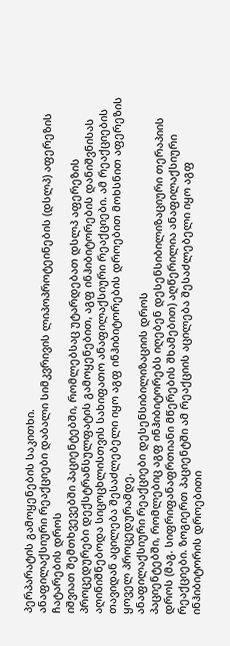პერპარატის გამოყენების საკითხი.
ანაფილაქსიური რეაქციები დაბალი სიმკვრივის ლიპოპროტეინების (დსლპ) აფერეზის ჩატარების დროს
იშვიათ შემთხვევებში პაციენტებში, რომლებსაც უტარდებათ დსლპ აფერეზის პროცედურები დექსტრანსულფატის გამოყენებით, აგფ ინჰიბიტორების დანიშვნისას აღინიშნებოდა სიცოცხლისთვის სახიფათო ანაფილაქსიური რეაქციები. ამ რეაქციების თავიდან აცილება შესაძლებელი იყო აგფ ინჰიბიტორების დროებით მოხსნით აფერეზის ყოველ პროცედურამდე.
ანაფილაქსიური რეაქციები დესენსიბილიზაციის დროს
პაციენტებში, რომლებიც აგფ ინჰიბიტორებს იღებენ დესენსიბილიზაციური თერაპიის დროს (მაგ. სიფრიფანაფრთიანი მწერების შხამებით) აღწერილია ანაფილაქსიური რეაქციები. ზოგიერთ პაციენტში ამ რეაქციის აცილება შესაძლებელი იყო აგფ ინჰიბიტორის დროებითი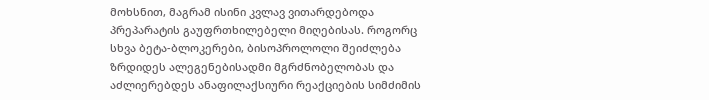მოხსნით, მაგრამ ისინი კვლავ ვითარდებოდა პრეპარატის გაუფრთხილებელი მიღებისას. როგორც სხვა ბეტა-ბლოკერები, ბისოპროლოლი შეიძლება ზრდიდეს ალეგენებისადმი მგრძნობელობას და აძლიერებდეს ანაფილაქსიური რეაქციების სიმძიმის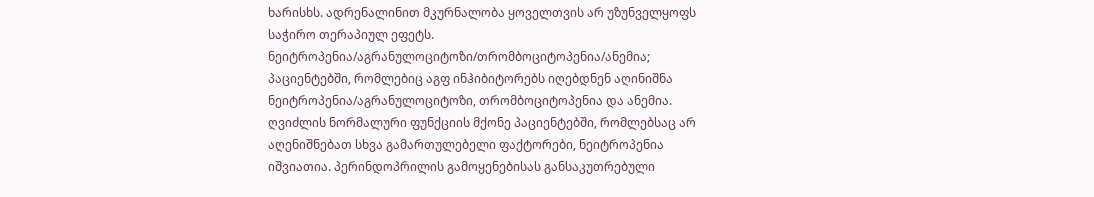ხარისხს. ადრენალინით მკურნალობა ყოველთვის არ უზუნველყოფს საჭირო თერაპიულ ეფეტს.
ნეიტროპენია/აგრანულოციტოზი/თრომბოციტოპენია/ანემია;
პაციენტებში, რომლებიც აგფ ინჰიბიტორებს იღებდნენ აღინიშნა ნეიტროპენია/აგრანულოციტოზი, თრომბოციტოპენია და ანემია. ღვიძლის ნორმალური ფუნქციის მქონე პაციენტებში, რომლებსაც არ აღენიშნებათ სხვა გამართულებელი ფაქტორები, ნეიტროპენია იშვიათია. პერინდოპრილის გამოყენებისას განსაკუთრებული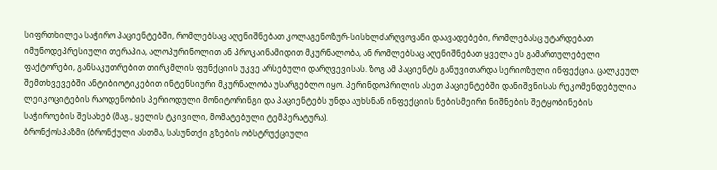სიფრთხილეა საჭირო პაციენტებში, რომლებსაც აღენიშნებათ კოლაგენოზურ-სისხლძარღვოვანი დაავადებები, რომლებასც უტარდებათ იმუნოდეპრესიული თერაპია, ალოპურინოლით ან პროკაინამიდით მკურნალობა, ან რომლებსაც აღენიშნებათ ყველა ეს გამართულებელი ფაქტორები, განსაკუთრებით თირკმლის ფუნქციის უკვე არსებული დარღვევისას. ზოგ ამ პაციენტს განუვითარდა სერიოზული ინფექცია. ცალკეულ შემთხვევებში ანტიბიოტიკებით ინტენსიური მკურნალობა უსარგებლო იყო. პერინდოპრილის ასეთ პაციენტებში დანიშვნისას რეკომენდებულია ლეიკოციტების რაოდენობის პერიოდული მონიტორინგი და პაციენტებს უნდა აუხსნან ინფექციის ნებისმეირი ნიშნების შეტყობინების საჭიროების შესახებ (მაგ., ყელის ტკივილი, მომატებული ტემპერატურა).
ბრონქოსპაზმი (ბრონქული ასთმა, სასუნთქი გზების ობსტრუქციული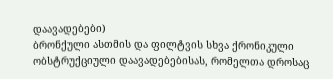დაავადებები)
ბრონქული ასთმის და ფილტვის სხვა ქრონიკული ობსტრუქციული დაავადებებისას, რომელთა დროსაც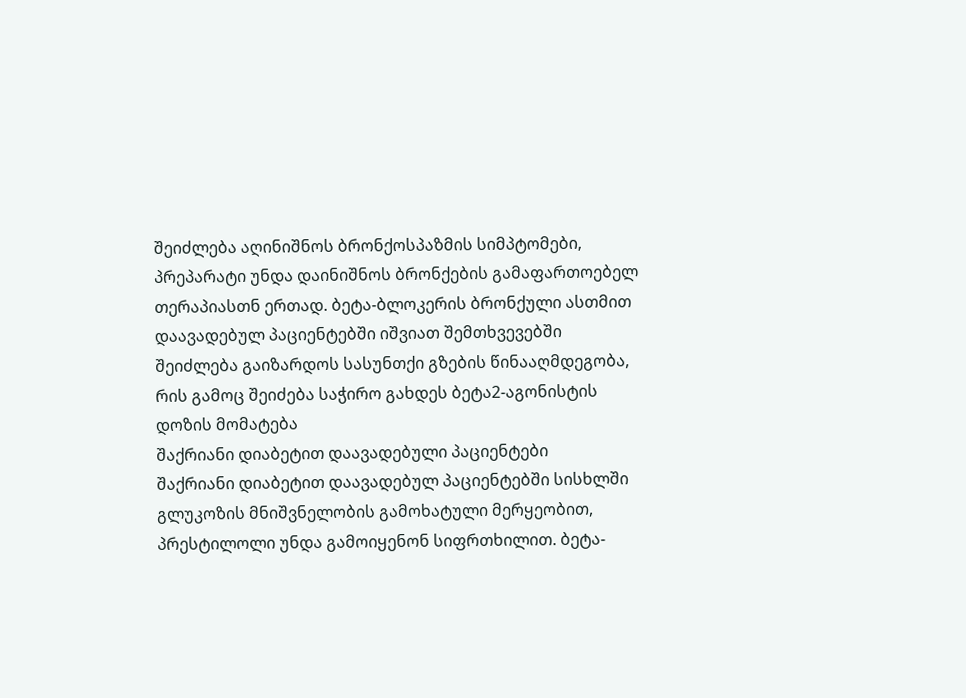შეიძლება აღინიშნოს ბრონქოსპაზმის სიმპტომები, პრეპარატი უნდა დაინიშნოს ბრონქების გამაფართოებელ თერაპიასთნ ერთად. ბეტა-ბლოკერის ბრონქული ასთმით დაავადებულ პაციენტებში იშვიათ შემთხვევებში შეიძლება გაიზარდოს სასუნთქი გზების წინააღმდეგობა, რის გამოც შეიძება საჭირო გახდეს ბეტა2-აგონისტის დოზის მომატება
შაქრიანი დიაბეტით დაავადებული პაციენტები
შაქრიანი დიაბეტით დაავადებულ პაციენტებში სისხლში გლუკოზის მნიშვნელობის გამოხატული მერყეობით, პრესტილოლი უნდა გამოიყენონ სიფრთხილით. ბეტა-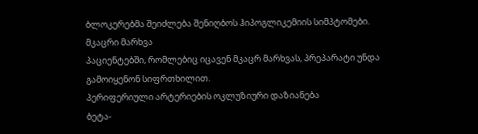ბლოკერებმა შეიძლება შენიღბოს ჰიპოგლიკემიის სიმპტომები.
მკაცრი მარხვა
პაციენტებში, რომლებიც იცავენ მკაცრ მარხვას, პრეპარატი უნდა გამოიყენონ სიფრთხილით.
პერიფერიული არტერიების ოკლუზიური დაზიანება
ბეტა-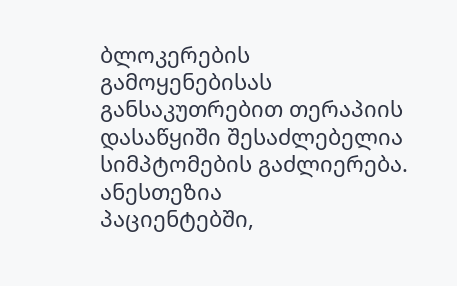ბლოკერების გამოყენებისას განსაკუთრებით თერაპიის დასაწყიში შესაძლებელია სიმპტომების გაძლიერება.
ანესთეზია
პაციენტებში,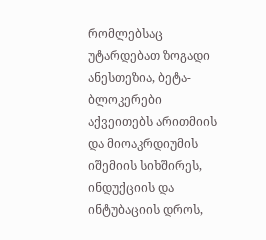რომლებსაც უტარდებათ ზოგადი ანესთეზია, ბეტა-ბლოკერები აქვეითებს არითმიის და მიოაკრდიუმის იშემიის სიხშირეს, ინდუქციის და ინტუბაციის დროს,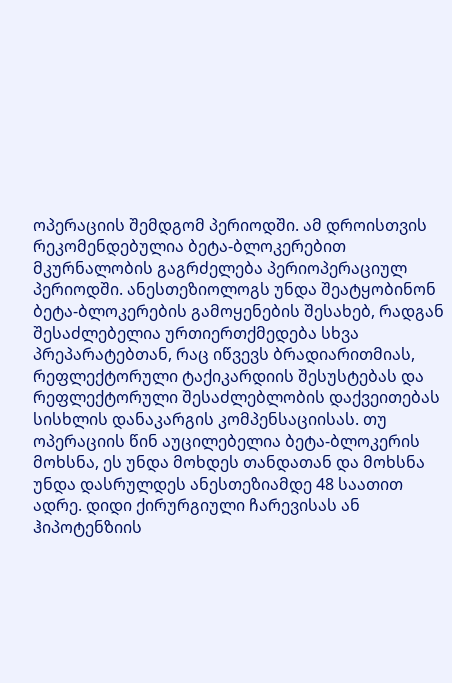ოპერაციის შემდგომ პერიოდში. ამ დროისთვის რეკომენდებულია ბეტა-ბლოკერებით მკურნალობის გაგრძელება პერიოპერაციულ პერიოდში. ანესთეზიოლოგს უნდა შეატყობინონ ბეტა-ბლოკერების გამოყენების შესახებ, რადგან შესაძლებელია ურთიერთქმედება სხვა პრეპარატებთან, რაც იწვევს ბრადიარითმიას, რეფლექტორული ტაქიკარდიის შესუსტებას და რეფლექტორული შესაძლებლობის დაქვეითებას სისხლის დანაკარგის კომპენსაციისას. თუ ოპერაციის წინ აუცილებელია ბეტა-ბლოკერის მოხსნა, ეს უნდა მოხდეს თანდათან და მოხსნა უნდა დასრულდეს ანესთეზიამდე 48 საათით ადრე. დიდი ქირურგიული ჩარევისას ან ჰიპოტენზიის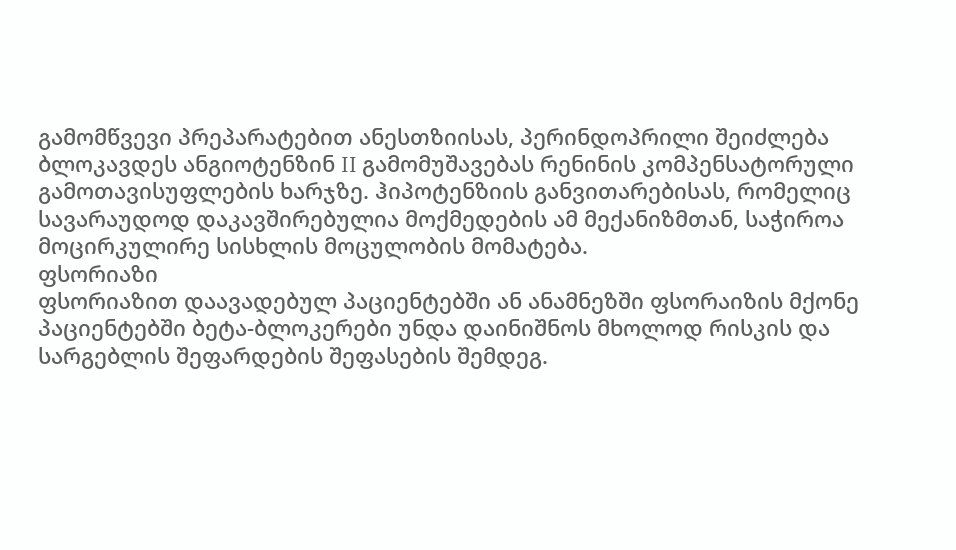გამომწვევი პრეპარატებით ანესთზიისას, პერინდოპრილი შეიძლება ბლოკავდეს ანგიოტენზინ II გამომუშავებას რენინის კომპენსატორული გამოთავისუფლების ხარჯზე. ჰიპოტენზიის განვითარებისას, რომელიც სავარაუდოდ დაკავშირებულია მოქმედების ამ მექანიზმთან, საჭიროა მოცირკულირე სისხლის მოცულობის მომატება.
ფსორიაზი
ფსორიაზით დაავადებულ პაციენტებში ან ანამნეზში ფსორაიზის მქონე პაციენტებში ბეტა-ბლოკერები უნდა დაინიშნოს მხოლოდ რისკის და სარგებლის შეფარდების შეფასების შემდეგ.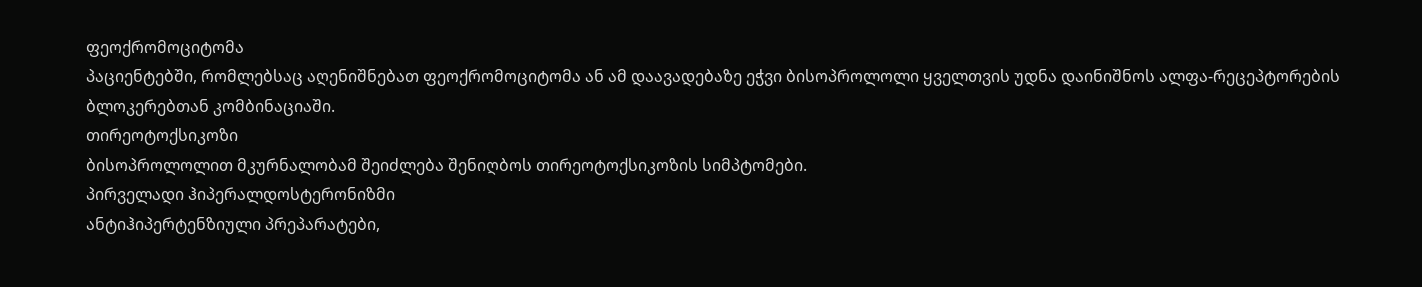ფეოქრომოციტომა
პაციენტებში, რომლებსაც აღენიშნებათ ფეოქრომოციტომა ან ამ დაავადებაზე ეჭვი ბისოპროლოლი ყველთვის უდნა დაინიშნოს ალფა-რეცეპტორების ბლოკერებთან კომბინაციაში.
თირეოტოქსიკოზი
ბისოპროლოლით მკურნალობამ შეიძლება შენიღბოს თირეოტოქსიკოზის სიმპტომები.
პირველადი ჰიპერალდოსტერონიზმი
ანტიჰიპერტენზიული პრეპარატები,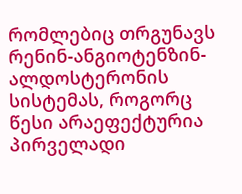რომლებიც თრგუნავს რენინ-ანგიოტენზინ-ალდოსტერონის სისტემას, როგორც წესი არაეფექტურია პირველადი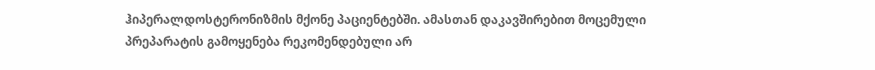ჰიპერალდოსტერონიზმის მქონე პაციენტებში. ამასთან დაკავშირებით მოცემული პრეპარატის გამოყენება რეკომენდებული არ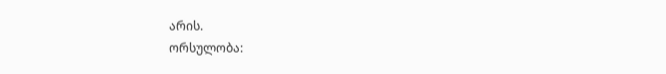არის.
ორსულობა: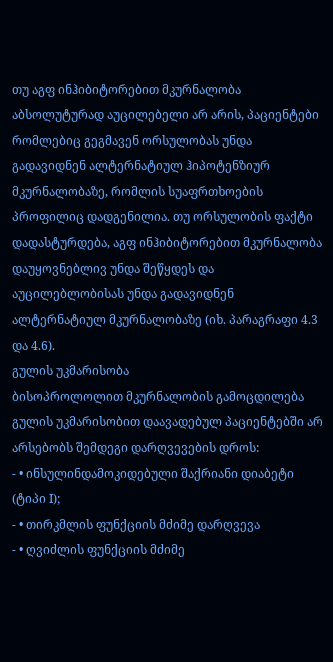თუ აგფ ინჰიბიტორებით მკურნალობა აბსოლუტურად აუცილებელი არ არის, პაციენტები რომლებიც გეგმავენ ორსულობას უნდა გადავიდნენ ალტერნატიულ ჰიპოტენზიურ მკურნალობაზე, რომლის სუაფრთხოების პროფილიც დადგენილია. თუ ორსულობის ფაქტი დადასტურდება, აგფ ინჰიბიტორებით მკურნალობა დაუყოვნებლივ უნდა შეწყდეს და აუცილებლობისას უნდა გადავიდნენ ალტერნატიულ მკურნალობაზე (იხ. პარაგრაფი 4.3 და 4.6).
გულის უკმარისობა
ბისოპროლოლით მკურნალობის გამოცდილება გულის უკმარისობით დაავადებულ პაციენტებში არ არსებობს შემდეგი დარღვევების დროს:
- • ინსულინდამოკიდებული შაქრიანი დიაბეტი (ტიპი I);
- • თირკმლის ფუნქციის მძიმე დარღვევა
- • ღვიძლის ფუნქციის მძიმე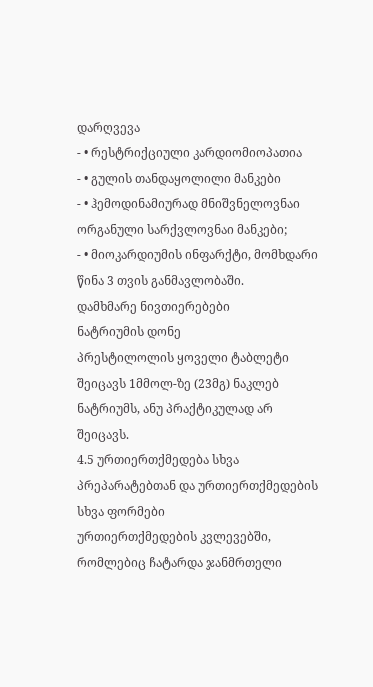დარღვევა
- • რესტრიქციული კარდიომიოპათია
- • გულის თანდაყოლილი მანკები
- • ჰემოდინამიურად მნიშვნელოვნაი ორგანული სარქვლოვნაი მანკები;
- • მიოკარდიუმის ინფარქტი, მომხდარი წინა 3 თვის განმავლობაში.
დამხმარე ნივთიერებები
ნატრიუმის დონე
პრესტილოლის ყოველი ტაბლეტი შეიცავს 1მმოლ-ზე (23მგ) ნაკლებ ნატრიუმს, ანუ პრაქტიკულად არ შეიცავს.
4.5 ურთიერთქმედება სხვა პრეპარატებთან და ურთიერთქმედების სხვა ფორმები
ურთიერთქმედების კვლევებში, რომლებიც ჩატარდა ჯანმრთელი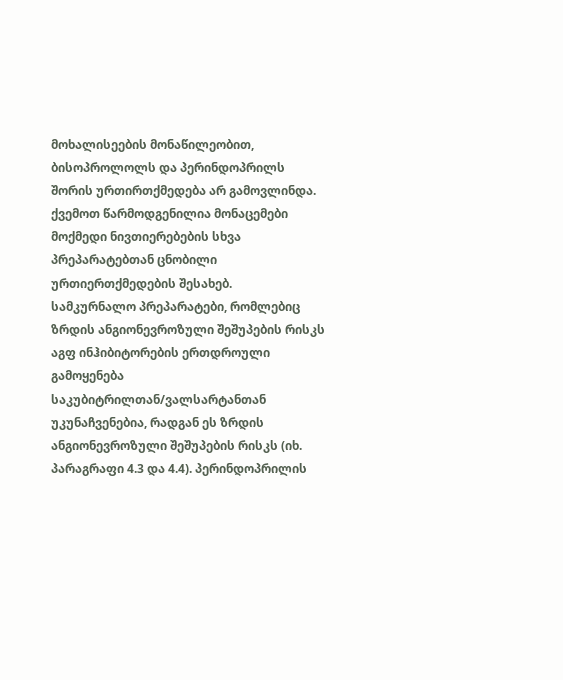მოხალისეების მონაწილეობით, ბისოპროლოლს და პერინდოპრილს შორის ურთირთქმედება არ გამოვლინდა. ქვემოთ წარმოდგენილია მონაცემები მოქმედი ნივთიერებების სხვა პრეპარატებთან ცნობილი ურთიერთქმედების შესახებ.
სამკურნალო პრეპარატები, რომლებიც ზრდის ანგიონევროზული შეშუპების რისკს
აგფ ინჰიბიტორების ერთდროული გამოყენება საკუბიტრილთან/ვალსარტანთან უკუნაჩვენებია, რადგან ეს ზრდის ანგიონევროზული შეშუპების რისკს (იხ. პარაგრაფი 4.3 და 4.4). პერინდოპრილის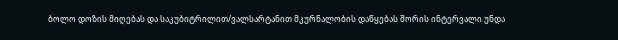ბოლო დოზის მიღებას და საკუბიტრილით/ვალსარტანით მკურნალობის დაწყებას შორის ინტერვალი უნდა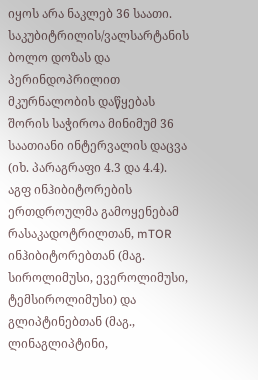იყოს არა ნაკლებ 36 საათი. საკუბიტრილის/ვალსარტანის ბოლო დოზას და პერინდოპრილით მკურნალობის დაწყებას შორის საჭიროა მინიმუმ 36 საათიანი ინტერვალის დაცვა (იხ. პარაგრაფი 4.3 და 4.4).
აგფ ინჰიბიტორების ერთდროულმა გამოყენებამ რასაკადოტრილთან, mTOR ინჰიბიტორებთან (მაგ. სიროლიმუსი, ევეროლიმუსი, ტემსიროლიმუსი) და გლიპტინებთან (მაგ., ლინაგლიპტინი,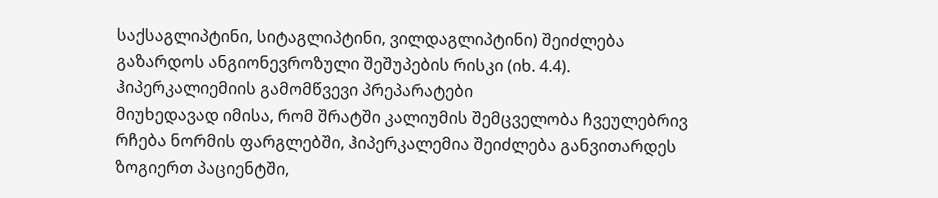საქსაგლიპტინი, სიტაგლიპტინი, ვილდაგლიპტინი) შეიძლება გაზარდოს ანგიონევროზული შეშუპების რისკი (იხ. 4.4).
ჰიპერკალიემიის გამომწვევი პრეპარატები
მიუხედავად იმისა, რომ შრატში კალიუმის შემცველობა ჩვეულებრივ რჩება ნორმის ფარგლებში, ჰიპერკალემია შეიძლება განვითარდეს ზოგიერთ პაციენტში,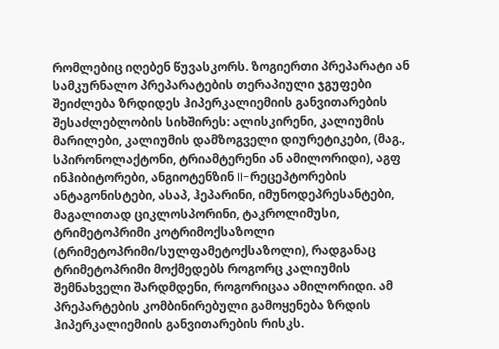რომლებიც იღებენ წუვასკორს. ზოგიერთი პრეპარატი ან სამკურნალო პრეპარატების თერაპიული ჯგუფები შეიძლება ზრდიდეს ჰიპერკალიემიის განვითარების შესაძლებლობის სიხშირეს: ალისკირენი, კალიუმის მარილები, კალიუმის დამზოგველი დიურეტიკები, (მაგ., სპირონოლაქტონი, ტრიამტერენი ან ამილორიდი), აგფ ინჰიბიტორები, ანგიოტენზინ II-რეცეპტორების ანტაგონისტები, ასაპ, ჰეპარინი, იმუნოდეპრესანტები, მაგალითად ციკლოსპორინი, ტაკროლიმუსი, ტრიმეტოპრიმი კოტრიმოქსაზოლი (ტრიმეტოპრიმი/სულფამეტოქსაზოლი), რადგანაც ტრიმეტოპრიმი მოქმედებს როგორც კალიუმის შემნახველი შარდმდენი, როგორიცაა ამილორიდი. ამ პრეპარტების კომბინირებული გამოყენება ზრდის ჰიპერკალიემიის განვითარების რისკს.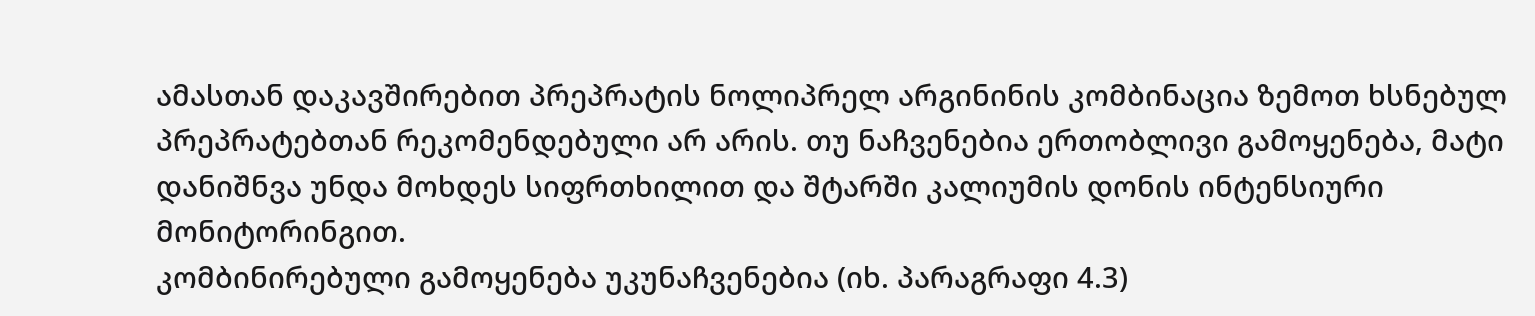ამასთან დაკავშირებით პრეპრატის ნოლიპრელ არგინინის კომბინაცია ზემოთ ხსნებულ პრეპრატებთან რეკომენდებული არ არის. თუ ნაჩვენებია ერთობლივი გამოყენება, მატი დანიშნვა უნდა მოხდეს სიფრთხილით და შტარში კალიუმის დონის ინტენსიური მონიტორინგით.
კომბინირებული გამოყენება უკუნაჩვენებია (იხ. პარაგრაფი 4.3)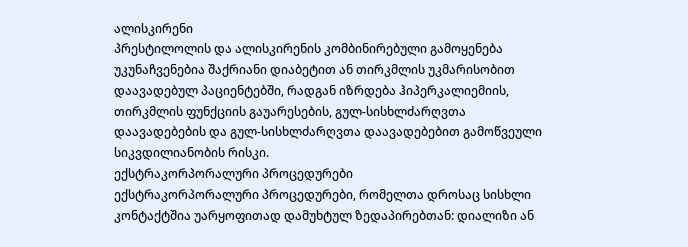ალისკირენი
პრესტილოლის და ალისკირენის კომბინირებული გამოყენება უკუნაჩვენებია შაქრიანი დიაბეტით ან თირკმლის უკმარისობით დაავადებულ პაციენტებში, რადგან იზრდება ჰიპერკალიემიის, თირკმლის ფუნქციის გაუარესების, გულ-სისხლძარღვთა დაავადებების და გულ-სისხლძარღვთა დაავადებებით გამოწვეული სიკვდილიანობის რისკი.
ექსტრაკორპორალური პროცედურები
ექსტრაკორპორალური პროცედურები, რომელთა დროსაც სისხლი კონტაქტშია უარყოფითად დამუხტულ ზედაპირებთან: დიალიზი ან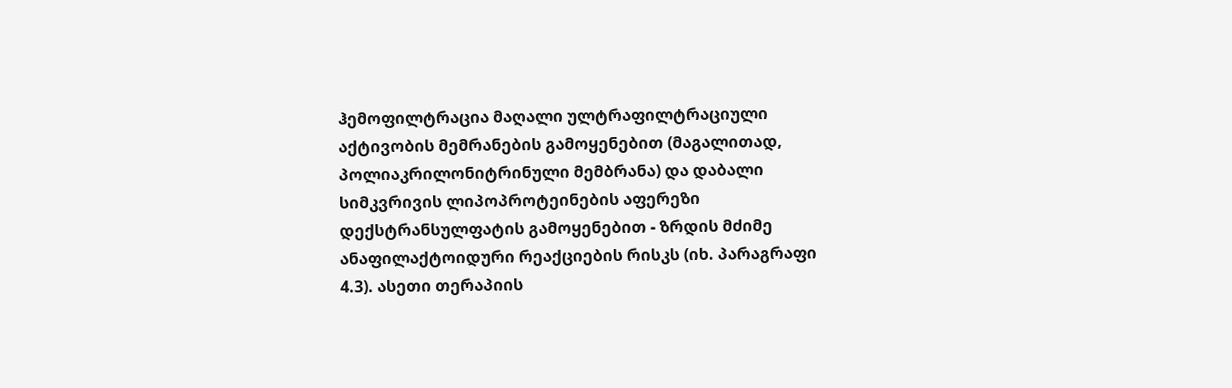ჰემოფილტრაცია მაღალი ულტრაფილტრაციული აქტივობის მემრანების გამოყენებით (მაგალითად, პოლიაკრილონიტრინული მემბრანა) და დაბალი სიმკვრივის ლიპოპროტეინების აფერეზი დექსტრანსულფატის გამოყენებით - ზრდის მძიმე ანაფილაქტოიდური რეაქციების რისკს (იხ. პარაგრაფი 4.3). ასეთი თერაპიის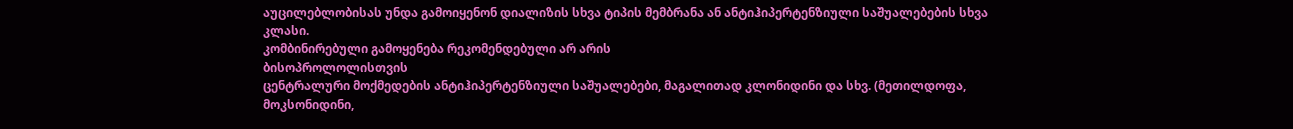აუცილებლობისას უნდა გამოიყენონ დიალიზის სხვა ტიპის მემბრანა ან ანტიჰიპერტენზიული საშუალებების სხვა კლასი.
კომბინირებული გამოყენება რეკომენდებული არ არის
ბისოპროლოლისთვის
ცენტრალური მოქმედების ანტიჰიპერტენზიული საშუალებები, მაგალითად კლონიდინი და სხვ. (მეთილდოფა, მოკსონიდინი,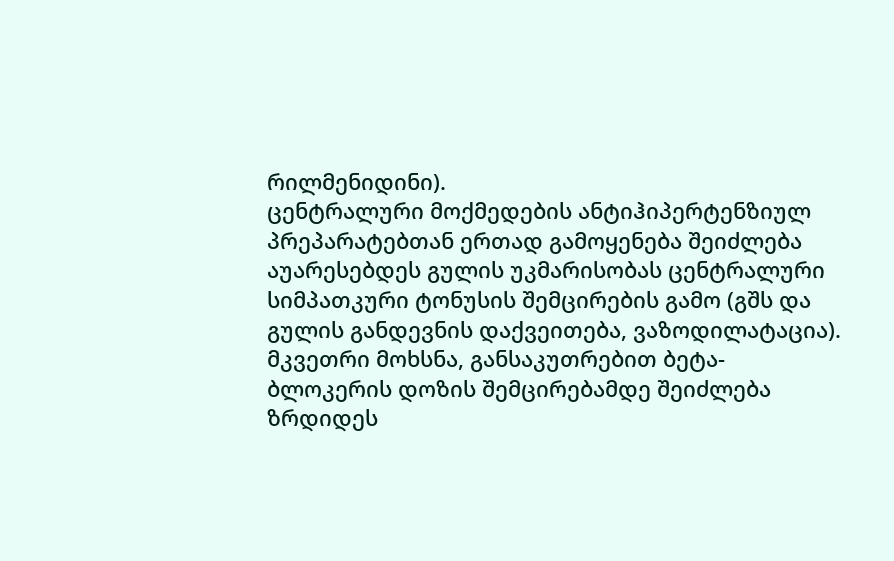რილმენიდინი).
ცენტრალური მოქმედების ანტიჰიპერტენზიულ პრეპარატებთან ერთად გამოყენება შეიძლება აუარესებდეს გულის უკმარისობას ცენტრალური სიმპათკური ტონუსის შემცირების გამო (გშს და გულის განდევნის დაქვეითება, ვაზოდილატაცია). მკვეთრი მოხსნა, განსაკუთრებით ბეტა-ბლოკერის დოზის შემცირებამდე შეიძლება ზრდიდეს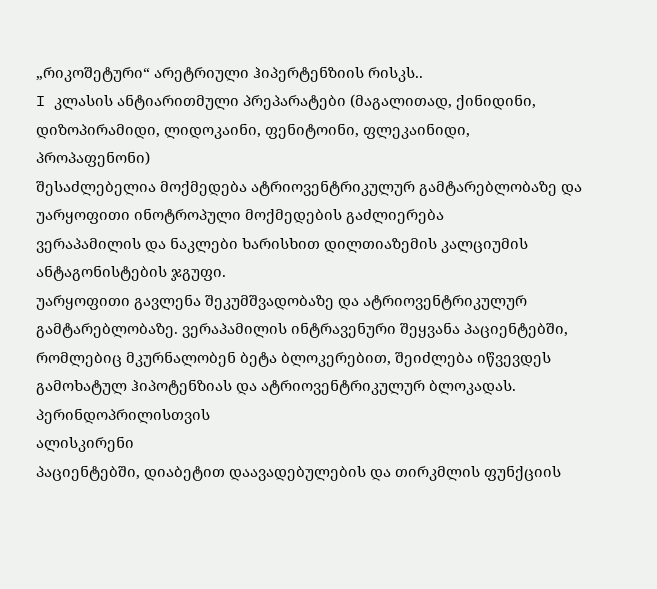„რიკოშეტური“ არეტრიული ჰიპერტენზიის რისკს..
I კლასის ანტიარითმული პრეპარატები (მაგალითად, ქინიდინი, დიზოპირამიდი, ლიდოკაინი, ფენიტოინი, ფლეკაინიდი, პროპაფენონი)
შესაძლებელია მოქმედება ატრიოვენტრიკულურ გამტარებლობაზე და უარყოფითი ინოტროპული მოქმედების გაძლიერება
ვერაპამილის და ნაკლები ხარისხით დილთიაზემის კალციუმის ანტაგონისტების ჯგუფი.
უარყოფითი გავლენა შეკუმშვადობაზე და ატრიოვენტრიკულურ გამტარებლობაზე. ვერაპამილის ინტრავენური შეყვანა პაციენტებში, რომლებიც მკურნალობენ ბეტა ბლოკერებით, შეიძლება იწვევდეს გამოხატულ ჰიპოტენზიას და ატრიოვენტრიკულურ ბლოკადას.
პერინდოპრილისთვის
ალისკირენი
პაციენტებში, დიაბეტით დაავადებულების და თირკმლის ფუნქციის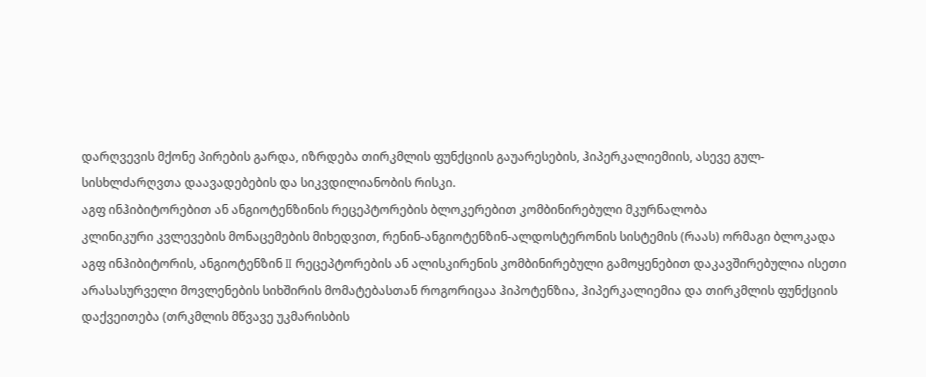დარღვევის მქონე პირების გარდა, იზრდება თირკმლის ფუნქციის გაუარესების, ჰიპერკალიემიის, ასევე გულ-სისხლძარღვთა დაავადებების და სიკვდილიანობის რისკი.
აგფ ინჰიბიტორებით ან ანგიოტენზინის რეცეპტორების ბლოკერებით კომბინირებული მკურნალობა
კლინიკური კვლევების მონაცემების მიხედვით, რენინ-ანგიოტენზინ-ალდოსტერონის სისტემის (რაას) ორმაგი ბლოკადა აგფ ინჰიბიტორის, ანგიოტენზინ II რეცეპტორების ან ალისკირენის კომბინირებული გამოყენებით დაკავშირებულია ისეთი არასასურველი მოვლენების სიხშირის მომატებასთან როგორიცაა ჰიპოტენზია, ჰიპერკალიემია და თირკმლის ფუნქციის დაქვეითება (თრკმლის მწვავე უკმარისბის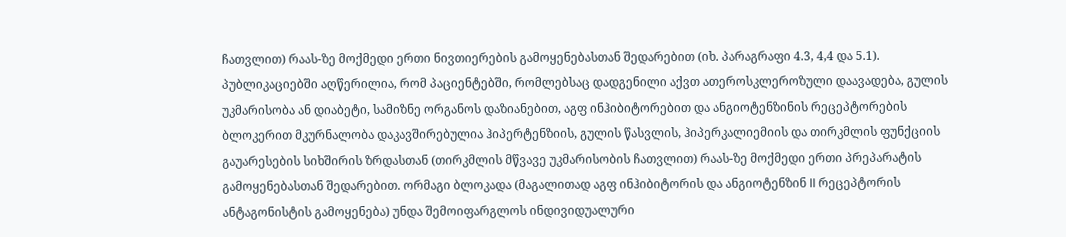ჩათვლით) რაას-ზე მოქმედი ერთი ნივთიერების გამოყენებასთან შედარებით (იხ. პარაგრაფი 4.3, 4,4 და 5.1).
პუბლიკაციებში აღწერილია, რომ პაციენტებში, რომლებსაც დადგენილი აქვთ ათეროსკლეროზული დაავადება, გულის უკმარისობა ან დიაბეტი, სამიზნე ორგანოს დაზიანებით, აგფ ინჰიბიტორებით და ანგიოტენზინის რეცეპტორების ბლოკერით მკურნალობა დაკავშირებულია ჰიპერტენზიის, გულის წასვლის, ჰიპერკალიემიის და თირკმლის ფუნქციის გაუარესების სიხშირის ზრდასთან (თირკმლის მწვავე უკმარისობის ჩათვლით) რაას-ზე მოქმედი ერთი პრეპარატის გამოყენებასთან შედარებით. ორმაგი ბლოკადა (მაგალითად აგფ ინჰიბიტორის და ანგიოტენზინ II რეცეპტორის ანტაგონისტის გამოყენება) უნდა შემოიფარგლოს ინდივიდუალური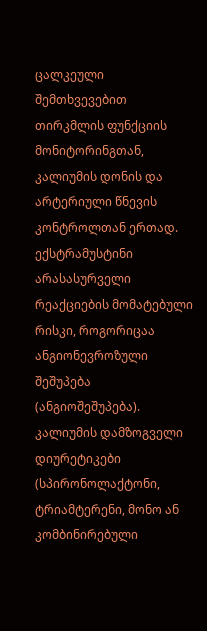ცალკეული შემთხვევებით თირკმლის ფუნქციის მონიტორინგთან, კალიუმის დონის და არტერიული წნევის კონტროლთან ერთად.
ექსტრამუსტინი
არასასურველი რეაქციების მომატებული რისკი, როგორიცაა ანგიონევროზული შეშუპება (ანგიოშეშუპება).
კალიუმის დამზოგველი დიურეტიკები (სპირონოლაქტონი, ტრიამტერენი, მონო ან კომბინირებული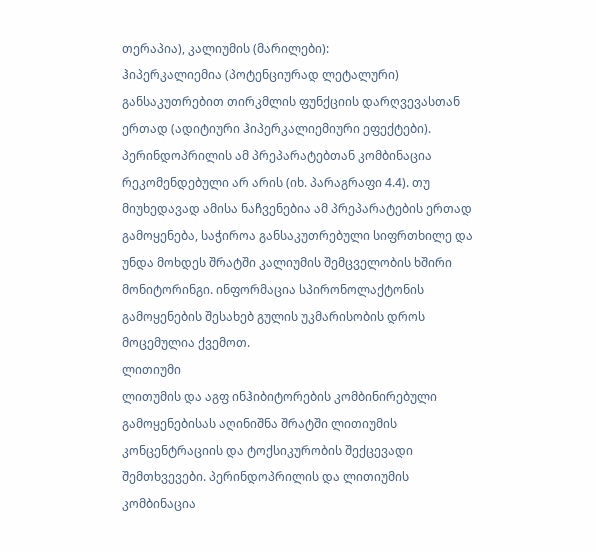თერაპია), კალიუმის (მარილები):
ჰიპერკალიემია (პოტენციურად ლეტალური) განსაკუთრებით თირკმლის ფუნქციის დარღვევასთან ერთად (ადიტიური ჰიპერკალიემიური ეფექტები).
პერინდოპრილის ამ პრეპარატებთან კომბინაცია რეკომენდებული არ არის (იხ. პარაგრაფი 4.4). თუ მიუხედავად ამისა ნაჩვენებია ამ პრეპარატების ერთად გამოყენება, საჭიროა განსაკუთრებული სიფრთხილე და უნდა მოხდეს შრატში კალიუმის შემცველობის ხშირი მონიტორინგი. ინფორმაცია სპირონოლაქტონის გამოყენების შესახებ გულის უკმარისობის დროს მოცემულია ქვემოთ.
ლითიუმი
ლითუმის და აგფ ინჰიბიტორების კომბინირებული გამოყენებისას აღინიშნა შრატში ლითიუმის კონცენტრაციის და ტოქსიკურობის შექცევადი შემთხვევები. პერინდოპრილის და ლითიუმის კომბინაცია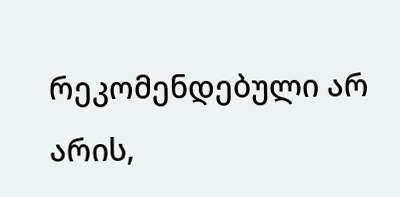რეკომენდებული არ არის,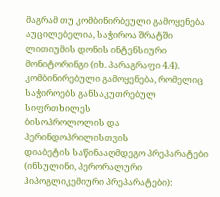მაგრამ თუ კომბინირბეული გამოყენება აუცილებელია, საჭიროა შრატში ლითიუმის დონის ინტენსიური მონიტორინგი (იხ. პარაგრაფი 4.4).
კომბინირებული გამოყენება, რომელიც საჭიროებს განსაკუთრებულ სიფრთხილეს
ბისოპროლოლის და პერინდოპრილისთვის
დიაბეტის საწინააღმდეგო პრეპარატები (ინსულინი, პერორალური ჰიპოგლიკემიური პრეპარატები):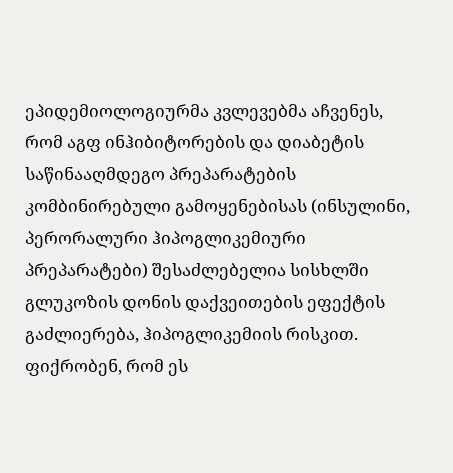ეპიდემიოლოგიურმა კვლევებმა აჩვენეს, რომ აგფ ინჰიბიტორების და დიაბეტის საწინააღმდეგო პრეპარატების კომბინირებული გამოყენებისას (ინსულინი, პერორალური ჰიპოგლიკემიური პრეპარატები) შესაძლებელია სისხლში გლუკოზის დონის დაქვეითების ეფექტის გაძლიერება, ჰიპოგლიკემიის რისკით. ფიქრობენ, რომ ეს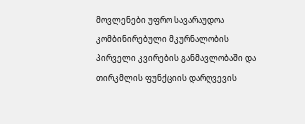მოვლენები უფრო სავარაუდოა კომბინირებული მკურნალობის პირველი კვირების განმავლობაში და თირკმლის ფუნქციის დარღვევის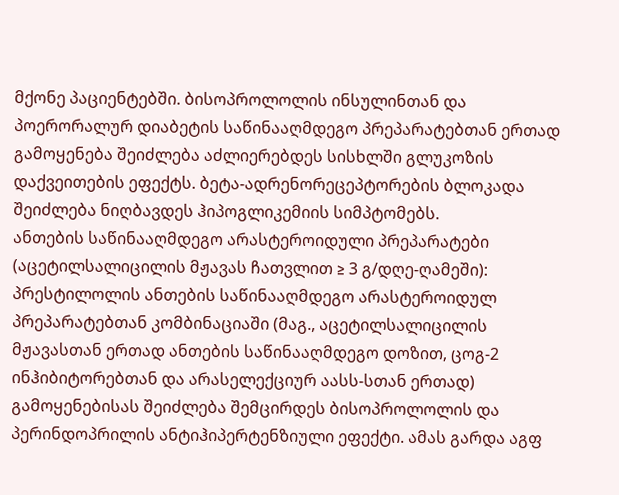მქონე პაციენტებში. ბისოპროლოლის ინსულინთან და პოერორალურ დიაბეტის საწინააღმდეგო პრეპარატებთან ერთად გამოყენება შეიძლება აძლიერებდეს სისხლში გლუკოზის დაქვეითების ეფექტს. ბეტა-ადრენორეცეპტორების ბლოკადა შეიძლება ნიღბავდეს ჰიპოგლიკემიის სიმპტომებს.
ანთების საწინააღმდეგო არასტეროიდული პრეპარატები (აცეტილსალიცილის მჟავას ჩათვლით ≥ 3 გ/დღე-ღამეში):
პრესტილოლის ანთების საწინააღმდეგო არასტეროიდულ პრეპარატებთან კომბინაციაში (მაგ., აცეტილსალიცილის მჟავასთან ერთად ანთების საწინააღმდეგო დოზით, ცოგ-2 ინჰიბიტორებთან და არასელექციურ აასს-სთან ერთად) გამოყენებისას შეიძლება შემცირდეს ბისოპროლოლის და პერინდოპრილის ანტიჰიპერტენზიული ეფექტი. ამას გარდა აგფ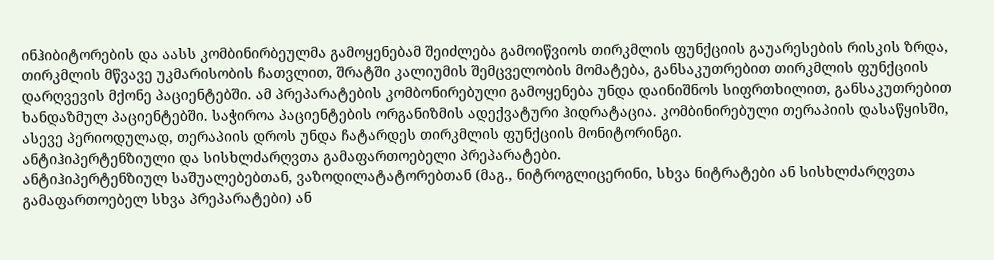ინჰიბიტორების და აასს კომბინირბეულმა გამოყენებამ შეიძლება გამოიწვიოს თირკმლის ფუნქციის გაუარესების რისკის ზრდა, თირკმლის მწვავე უკმარისობის ჩათვლით, შრატში კალიუმის შემცველობის მომატება, განსაკუთრებით თირკმლის ფუნქციის დარღვევის მქონე პაციენტებში. ამ პრეპარატების კომბონირებული გამოყენება უნდა დაინიშნოს სიფრთხილით, განსაკუთრებით ხანდაზმულ პაციენტებში. საჭიროა პაციენტების ორგანიზმის ადექვატური ჰიდრატაცია. კომბინირებული თერაპიის დასაწყისში, ასევე პერიოდულად, თერაპიის დროს უნდა ჩატარდეს თირკმლის ფუნქციის მონიტორინგი.
ანტიჰიპერტენზიული და სისხლძარღვთა გამაფართოებელი პრეპარატები.
ანტიჰიპერტენზიულ საშუალებებთან, ვაზოდილატატორებთან (მაგ., ნიტროგლიცერინი, სხვა ნიტრატები ან სისხლძარღვთა გამაფართოებელ სხვა პრეპარატები) ან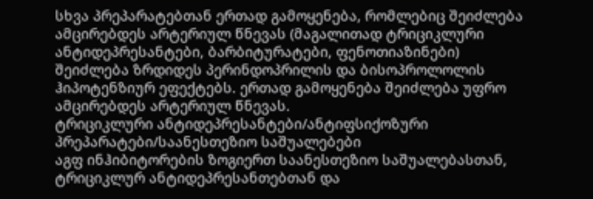სხვა პრეპარატებთან ერთად გამოყენება, რომლებიც შეიძლება ამცირებდეს არტერიულ წნევას (მაგალითად ტრიციკლური ანტიდეპრესანტები, ბარბიტურატები, ფენოთიაზინები) შეიძლება ზრდიდეს პერინდოპრილის და ბისოპროლოლის ჰიპოტენზიურ ეფექტებს. ერთად გამოყენება შეიძლება უფრო ამცირებდეს არტერიულ წნევას.
ტრიციკლური ანტიდეპრესანტები/ანტიფსიქოზური პრეპარატები/საანესთეზიო საშუალებები
აგფ ინჰიბიტორების ზოგიერთ საანესთეზიო საშუალებასთან, ტრიციკლურ ანტიდეპრესანთებთან და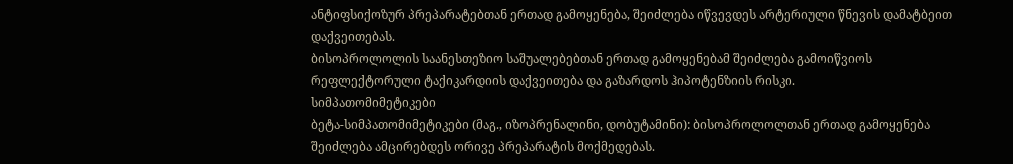ანტიფსიქოზურ პრეპარატებთან ერთად გამოყენება, შეიძლება იწვევდეს არტერიული წნევის დამატბეით დაქვეითებას.
ბისოპროლოლის საანესთეზიო საშუალებებთან ერთად გამოყენებამ შეიძლება გამოიწვიოს რეფლექტორული ტაქიკარდიის დაქვეითება და გაზარდოს ჰიპოტენზიის რისკი.
სიმპათომიმეტიკები
ბეტა-სიმპათომიმეტიკები (მაგ., იზოპრენალინი, დობუტამინი): ბისოპროლოლთან ერთად გამოყენება შეიძლება ამცირებდეს ორივე პრეპარატის მოქმედებას.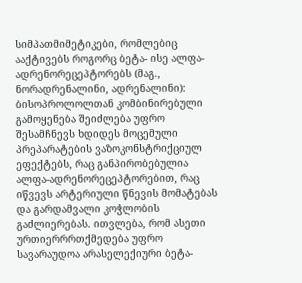სიმპათმიმეტიკები, რომლებიც ააქტივებს როგორც ბეტა- ისე ალფა-ადრენორეცეპტორებს (მაგ., ნორადრენალინი, ადრენალინი): ბისოპროლოლთან კომბინირებული გამოყენება შეიძლება უფრო შესამჩნევს ხდიდეს მოცემული პრეპარატების ვაზოკონსტრიქციულ ეფექტებს, რაც განპირობებულია ალფა-ადრენორეცეპტორებით, რაც იწვევს არტერიული წნევის მომატებას და გარდამვალი კოჭლობის გაძლიერებას. ითვლება, რომ ასეთი ურთიერრრთქმედება უფრო სავარაუდოა არასელექიური ბეტა-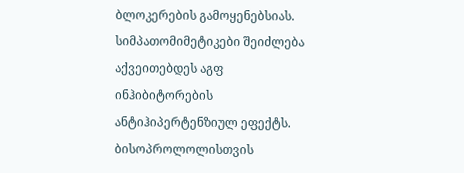ბლოკერების გამოყენებსიას.
სიმპათომიმეტიკები შეიძლება აქვეითებდეს აგფ ინჰიბიტორების ანტიჰიპერტენზიულ ეფექტს.
ბისოპროლოლისთვის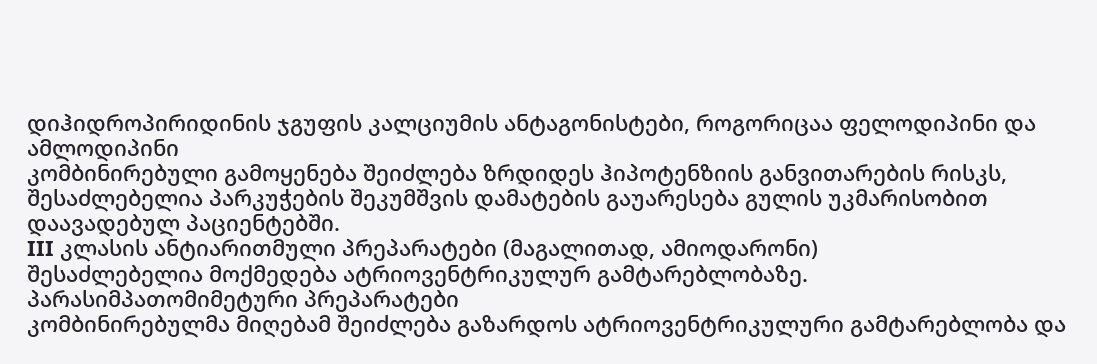დიჰიდროპირიდინის ჯგუფის კალციუმის ანტაგონისტები, როგორიცაა ფელოდიპინი და ამლოდიპინი
კომბინირებული გამოყენება შეიძლება ზრდიდეს ჰიპოტენზიის განვითარების რისკს, შესაძლებელია პარკუჭების შეკუმშვის დამატების გაუარესება გულის უკმარისობით დაავადებულ პაციენტებში.
III კლასის ანტიარითმული პრეპარატები (მაგალითად, ამიოდარონი)
შესაძლებელია მოქმედება ატრიოვენტრიკულურ გამტარებლობაზე.
პარასიმპათომიმეტური პრეპარატები
კომბინირებულმა მიღებამ შეიძლება გაზარდოს ატრიოვენტრიკულური გამტარებლობა და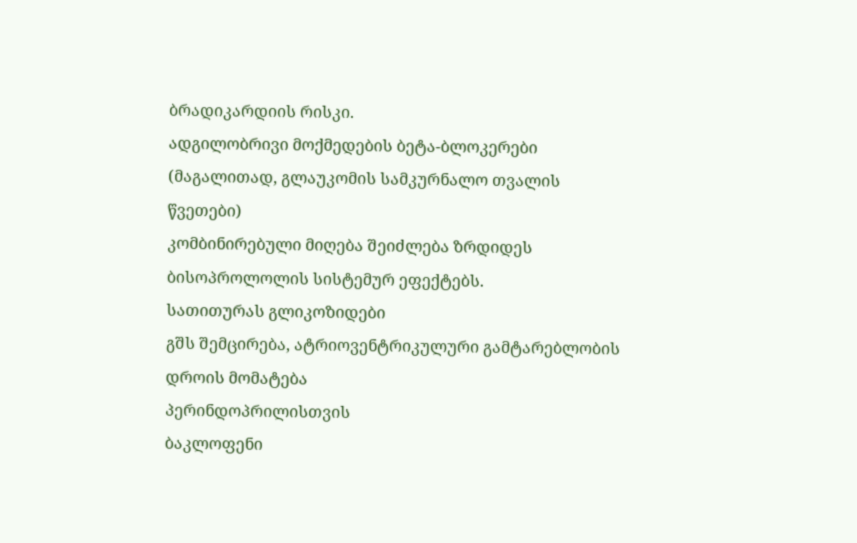ბრადიკარდიის რისკი.
ადგილობრივი მოქმედების ბეტა-ბლოკერები (მაგალითად, გლაუკომის სამკურნალო თვალის წვეთები)
კომბინირებული მიღება შეიძლება ზრდიდეს ბისოპროლოლის სისტემურ ეფექტებს.
სათითურას გლიკოზიდები
გშს შემცირება, ატრიოვენტრიკულური გამტარებლობის დროის მომატება
პერინდოპრილისთვის
ბაკლოფენი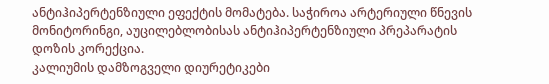ანტიჰიპერტენზიული ეფექტის მომატება. საჭიროა არტერიული წნევის მონიტორინგი, აუცილებლობისას ანტიჰიპერტენზიული პრეპარატის დოზის კორექცია.
კალიუმის დამზოგველი დიურეტიკები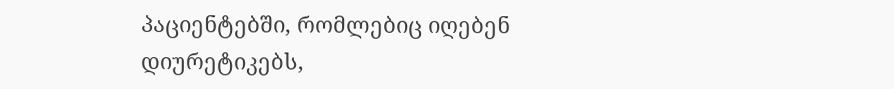პაციენტებში, რომლებიც იღებენ დიურეტიკებს,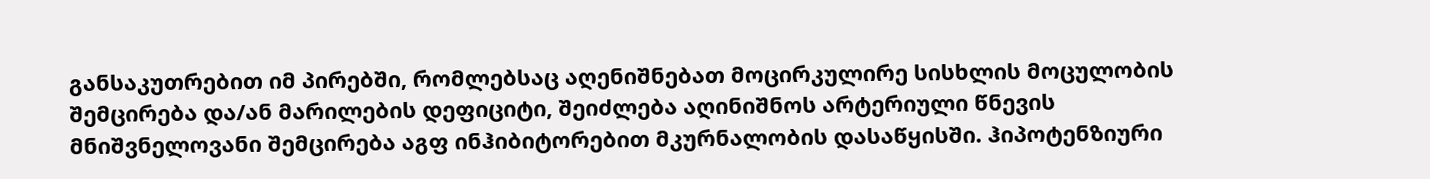განსაკუთრებით იმ პირებში, რომლებსაც აღენიშნებათ მოცირკულირე სისხლის მოცულობის შემცირება და/ან მარილების დეფიციტი, შეიძლება აღინიშნოს არტერიული წნევის მნიშვნელოვანი შემცირება აგფ ინჰიბიტორებით მკურნალობის დასაწყისში. ჰიპოტენზიური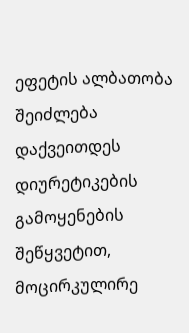ეფეტის ალბათობა შეიძლება დაქვეითდეს დიურეტიკების გამოყენების შეწყვეტით, მოცირკულირე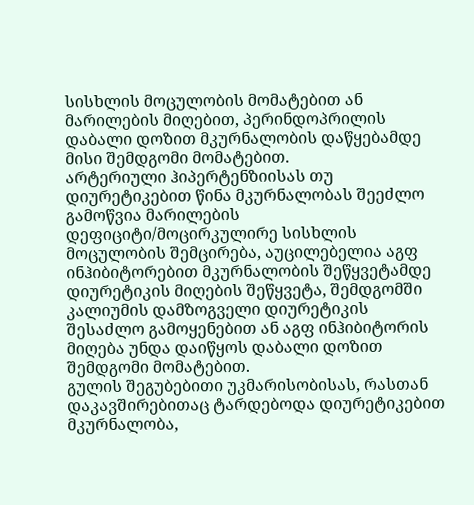სისხლის მოცულობის მომატებით ან მარილების მიღებით, პერინდოპრილის დაბალი დოზით მკურნალობის დაწყებამდე მისი შემდგომი მომატებით.
არტერიული ჰიპერტენზიისას თუ დიურეტიკებით წინა მკურნალობას შეეძლო გამოწვია მარილების დეფიციტი/მოცირკულირე სისხლის მოცულობის შემცირება, აუცილებელია აგფ ინჰიბიტორებით მკურნალობის შეწყვეტამდე დიურეტიკის მიღების შეწყვეტა, შემდგომში კალიუმის დამზოგველი დიურეტიკის შესაძლო გამოყენებით ან აგფ ინჰიბიტორის მიღება უნდა დაიწყოს დაბალი დოზით შემდგომი მომატებით.
გულის შეგუბებითი უკმარისობისას, რასთან დაკავშირებითაც ტარდებოდა დიურეტიკებით მკურნალობა,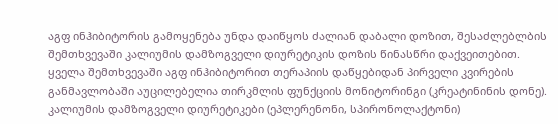აგფ ინჰიბიტორის გამოყენება უნდა დაიწყოს ძალიან დაბალი დოზით, შესაძლებლბის შემთხვევაში კალიუმის დამზოგველი დიურეტიკის დოზის წინასწრი დაქვეითებით. ყველა შემთხვევაში აგფ ინჰიბიტორით თერაპიის დაწყებიდან პირველი კვირების განმავლობაში აუცილებელია თირკმლის ფუნქციის მონიტორინგი (კრეატინინის დონე).
კალიუმის დამზოგველი დიურეტიკები (ეპლერენონი, სპირონოლაქტონი)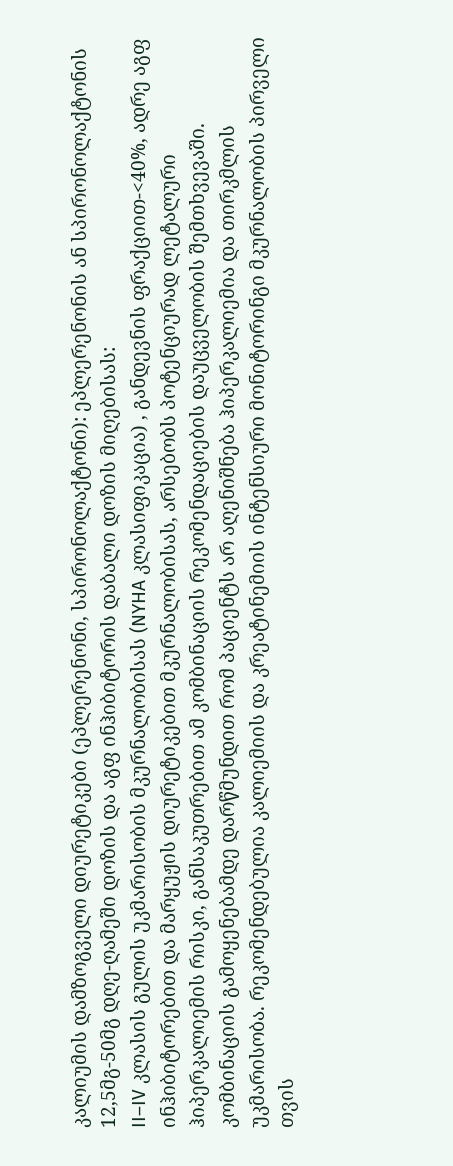კალიუმის დამზოგველი დიურეტიკები (ეპლერენონი, სპირონოლაქტონი): ეპლერენონის ან სპირონოლაქტონის 12,5მგ-50მგ დღე-ღამეში დოზის და აგფ ინჰიბიტორის დაბალი დოზის მიღებისას:
II–IV კლასის გულის უკმარისობის მკურნალობისას (NYHA კლასიფიკაცია) , განდევნის ფრაქციით-<40%, ადრე აგფ ინჰიბიტორებით და მარყუჟის დიურეტიკებით მკურნალობისას, არსებობს პოტენციურად ლეტალური ჰიპერკალიემის რისკი, განსაკუთრებით ამ კომბინაციის რეკომენდაციების დაუცველობის შემთხვევაში. კომბინაციის გამოყენებამდე დარწმუნდით რომ პაციენტს არ აღენიშნება ჰიპერკალიემია და თირკმლის უკმარისობა. რეკომენდებულია კალიემიის და კრეატინემიის ინტენსიური მონიტორინგი მკურნალობის პირველი თვის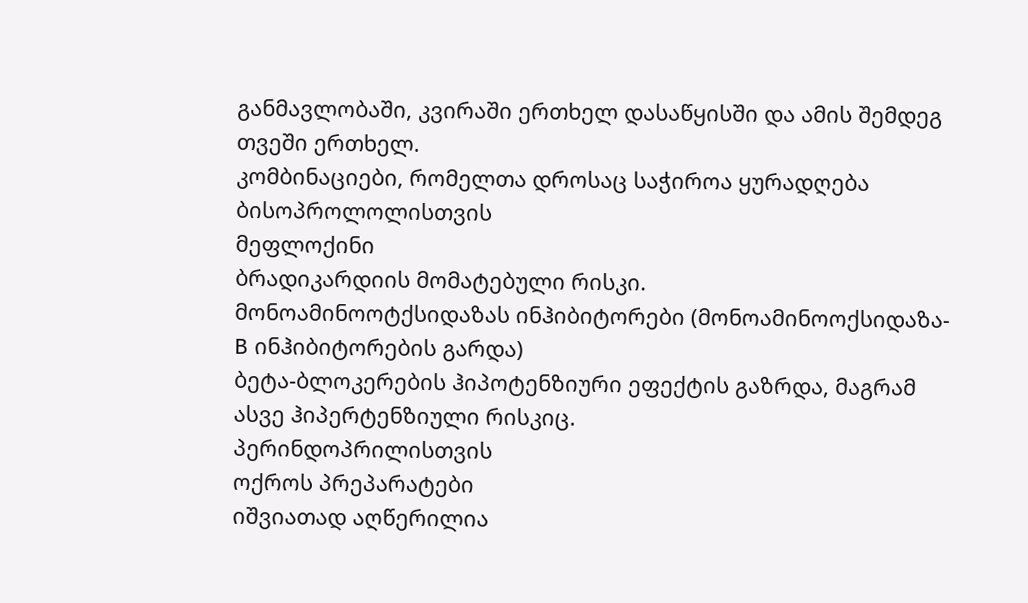განმავლობაში, კვირაში ერთხელ დასაწყისში და ამის შემდეგ თვეში ერთხელ.
კომბინაციები, რომელთა დროსაც საჭიროა ყურადღება
ბისოპროლოლისთვის
მეფლოქინი
ბრადიკარდიის მომატებული რისკი.
მონოამინოოტქსიდაზას ინჰიბიტორები (მონოამინოოქსიდაზა-B ინჰიბიტორების გარდა)
ბეტა-ბლოკერების ჰიპოტენზიური ეფექტის გაზრდა, მაგრამ ასვე ჰიპერტენზიული რისკიც.
პერინდოპრილისთვის
ოქროს პრეპარატები
იშვიათად აღწერილია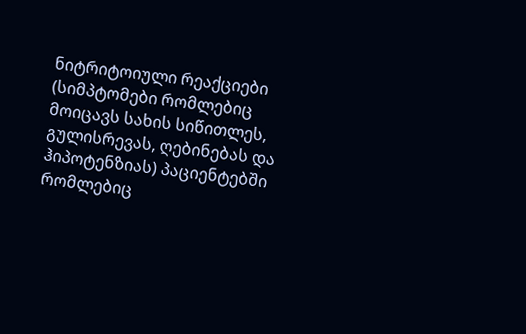ნიტრიტოიული რეაქციები (სიმპტომები რომლებიც მოიცავს სახის სიწითლეს, გულისრევას, ღებინებას და ჰიპოტენზიას) პაციენტებში რომლებიც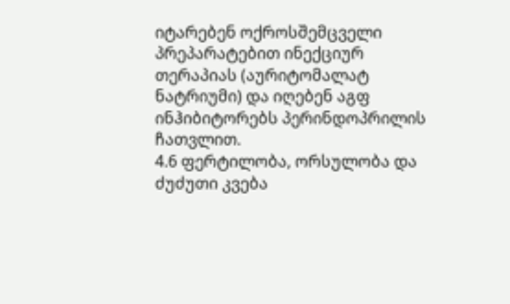იტარებენ ოქროსშემცველი პრეპარატებით ინექციურ თერაპიას (აურიტომალატ ნატრიუმი) და იღებენ აგფ ინჰიბიტორებს პერინდოპრილის ჩათვლით.
4.6 ფერტილობა, ორსულობა და ძუძუთი კვება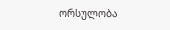ორსულობა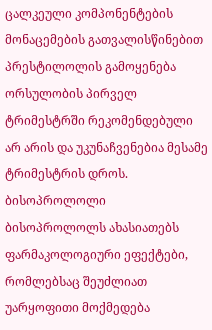ცალკეული კომპონენტების მონაცემების გათვალისწინებით პრესტილოლის გამოყენება ორსულობის პირველ ტრიმესტრში რეკომენდებული არ არის და უკუნაჩვენებია მესამე ტრიმესტრის დროს.
ბისოპროლოლი
ბისოპროლოლს ახასიათებს ფარმაკოლოგიური ეფექტები, რომლებსაც შეუძლიათ უარყოფითი მოქმედება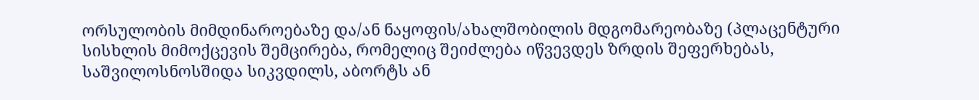ორსულობის მიმდინაროებაზე და/ან ნაყოფის/ახალშობილის მდგომარეობაზე (პლაცენტური სისხლის მიმოქცევის შემცირება, რომელიც შეიძლება იწვევდეს ზრდის შეფერხებას, საშვილოსნოსშიდა სიკვდილს, აბორტს ან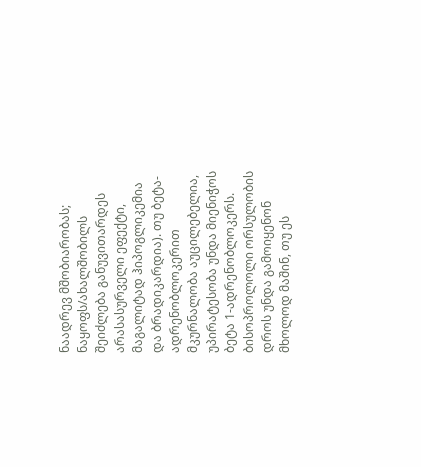ნაადრევ მშობიარობას; ნაყოფს/ახალშობილს შეიძლება განუვითარდეს არასასურველი ეფექტი, მაგალიტად ჰიპოგლიკემია და ბრადიკარდია). თუ ბეტა-ადრენობლოკერით მკურნალობა აუცილებელია, უპირატესობა უნდა მიენიჭოს ბეტა 1-ადრენობლოკერს.
ბისოპროლოლი ორსულობის დროს უნდა გამოიყენონ მხოლოდ მაშინ, თუ ეს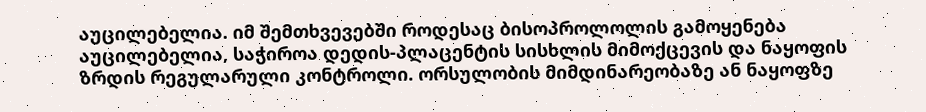აუცილებელია. იმ შემთხვევებში როდესაც ბისოპროლოლის გამოყენება აუცილებელია, საჭიროა დედის-პლაცენტის სისხლის მიმოქცევის და ნაყოფის ზრდის რეგულარული კონტროლი. ორსულობის მიმდინარეობაზე ან ნაყოფზე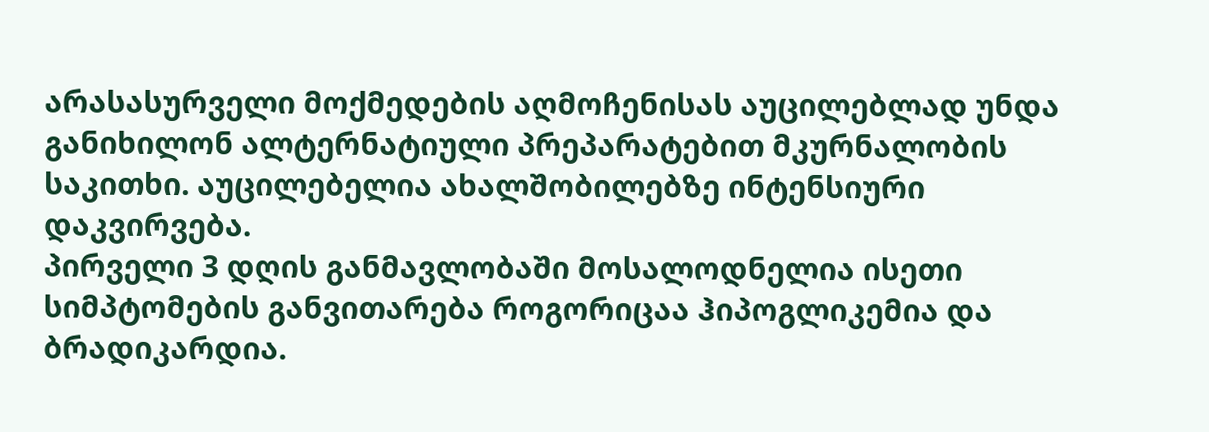არასასურველი მოქმედების აღმოჩენისას აუცილებლად უნდა განიხილონ ალტერნატიული პრეპარატებით მკურნალობის საკითხი. აუცილებელია ახალშობილებზე ინტენსიური დაკვირვება.
პირველი 3 დღის განმავლობაში მოსალოდნელია ისეთი სიმპტომების განვითარება როგორიცაა ჰიპოგლიკემია და ბრადიკარდია.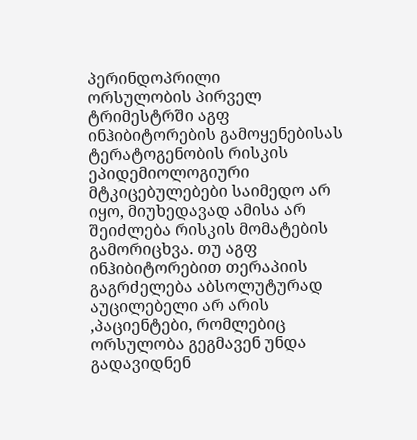პერინდოპრილი
ორსულობის პირველ ტრიმესტრში აგფ ინჰიბიტორების გამოყენებისას ტერატოგენობის რისკის ეპიდემიოლოგიური მტკიცებულებები საიმედო არ იყო, მიუხედავად ამისა არ შეიძლება რისკის მომატების გამორიცხვა. თუ აგფ ინჰიბიტორებით თერაპიის გაგრძელება აბსოლუტურად აუცილებელი არ არის ,პაციენტები, რომლებიც ორსულობა გეგმავენ უნდა გადავიდნენ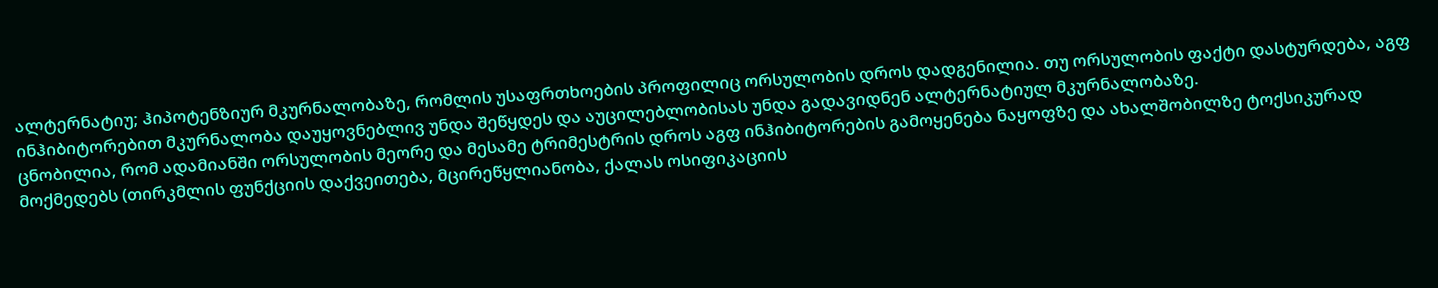ალტერნატიუ; ჰიპოტენზიურ მკურნალობაზე, რომლის უსაფრთხოების პროფილიც ორსულობის დროს დადგენილია. თუ ორსულობის ფაქტი დასტურდება, აგფ ინჰიბიტორებით მკურნალობა დაუყოვნებლივ უნდა შეწყდეს და აუცილებლობისას უნდა გადავიდნენ ალტერნატიულ მკურნალობაზე.
ცნობილია, რომ ადამიანში ორსულობის მეორე და მესამე ტრიმესტრის დროს აგფ ინჰიბიტორების გამოყენება ნაყოფზე და ახალშობილზე ტოქსიკურად მოქმედებს (თირკმლის ფუნქციის დაქვეითება, მცირეწყლიანობა, ქალას ოსიფიკაციის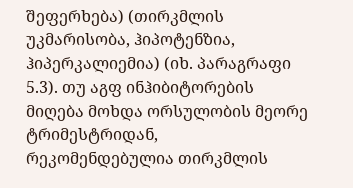შეფერხება) (თირკმლის უკმარისობა, ჰიპოტენზია, ჰიპერკალიემია) (იხ. პარაგრაფი 5.3). თუ აგფ ინჰიბიტორების მიღება მოხდა ორსულობის მეორე ტრიმესტრიდან, რეკომენდებულია თირკმლის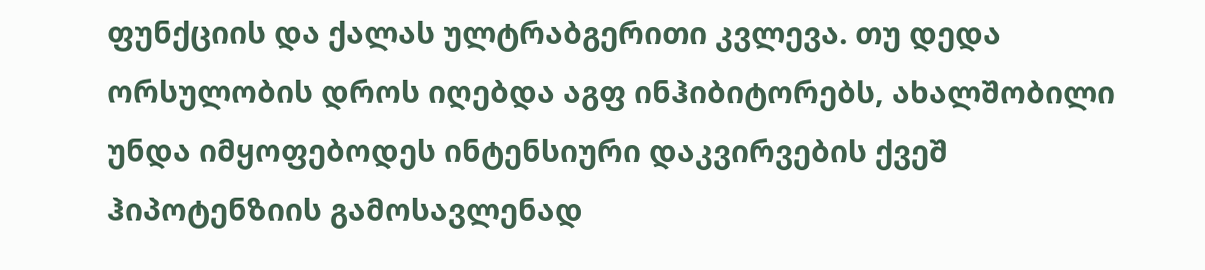ფუნქციის და ქალას ულტრაბგერითი კვლევა. თუ დედა ორსულობის დროს იღებდა აგფ ინჰიბიტორებს, ახალშობილი უნდა იმყოფებოდეს ინტენსიური დაკვირვების ქვეშ ჰიპოტენზიის გამოსავლენად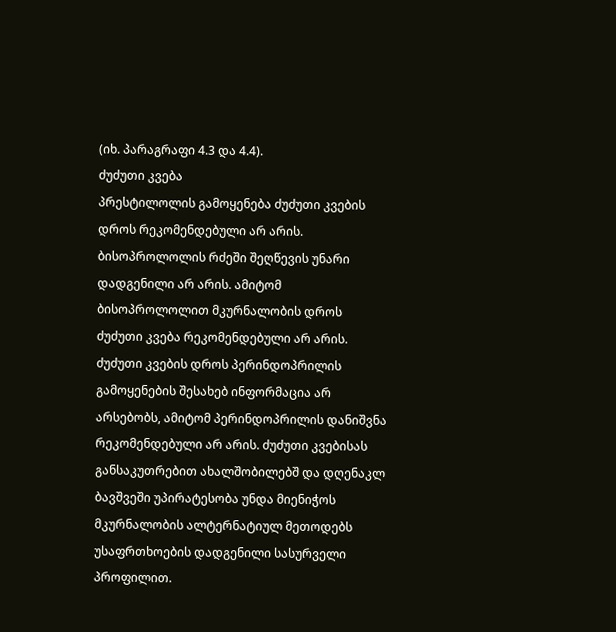(იხ. პარაგრაფი 4.3 და 4.4).
ძუძუთი კვება
პრესტილოლის გამოყენება ძუძუთი კვების დროს რეკომენდებული არ არის. ბისოპროლოლის რძეში შეღწევის უნარი დადგენილი არ არის. ამიტომ ბისოპროლოლით მკურნალობის დროს ძუძუთი კვება რეკომენდებული არ არის. ძუძუთი კვების დროს პერინდოპრილის გამოყენების შესახებ ინფორმაცია არ არსებობს, ამიტომ პერინდოპრილის დანიშვნა რეკომენდებული არ არის. ძუძუთი კვებისას განსაკუთრებით ახალშობილებშ და დღენაკლ ბავშვეში უპირატესობა უნდა მიენიჭოს მკურნალობის ალტერნატიულ მეთოდებს უსაფრთხოების დადგენილი სასურველი პროფილით.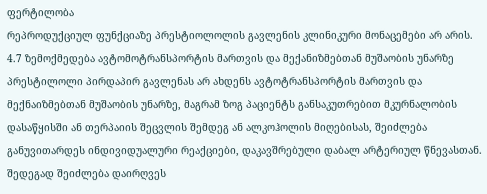ფერტილობა
რეპროდუქციულ ფუნქციაზე პრესტიოლოლის გავლენის კლინიკური მონაცემები არ არის.
4.7 ზემოქმედება ავტომოტრანსპორტის მართვის და მექანიზმებთან მუშაობის უნარზე
პრესტილოლი პირდაპირ გავლენას არ ახდენს ავტოტრანსპორტის მართვის და მექნაიზმებთან მუშაობის უნარზე, მაგრამ ზოგ პაციენტს განსაკუთრებით მკურნალობის დასაწყისში ან თერპაიის შეცვლის შემდეგ ან ალკოჰოლის მიღებისას, შეიძლება განუვითარდეს ინდივიდუალური რეაქციები, დაკავშრებული დაბალ არტერიულ წნევასთან. შედეგად შეიძლება დაირღვეს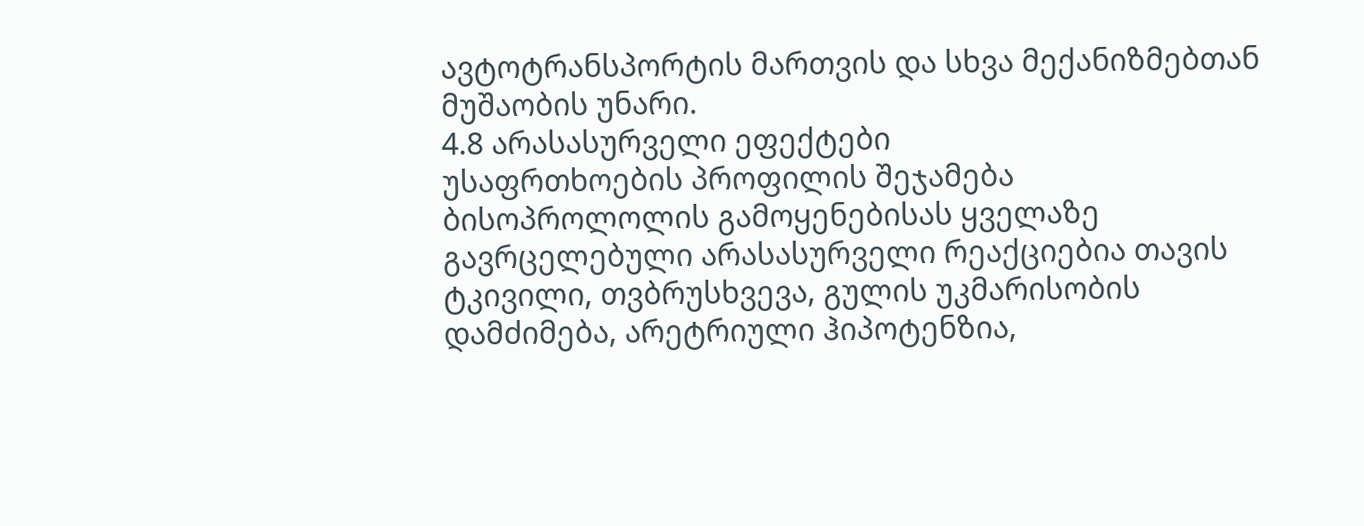ავტოტრანსპორტის მართვის და სხვა მექანიზმებთან მუშაობის უნარი.
4.8 არასასურველი ეფექტები
უსაფრთხოების პროფილის შეჯამება
ბისოპროლოლის გამოყენებისას ყველაზე გავრცელებული არასასურველი რეაქციებია თავის ტკივილი, თვბრუსხვევა, გულის უკმარისობის დამძიმება, არეტრიული ჰიპოტენზია,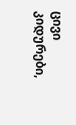ცივი კიდურები,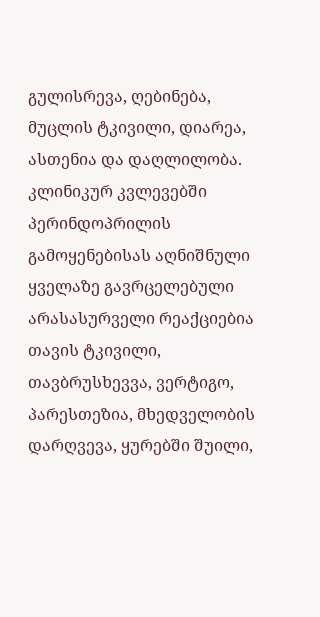გულისრევა, ღებინება, მუცლის ტკივილი, დიარეა, ასთენია და დაღლილობა.
კლინიკურ კვლევებში პერინდოპრილის გამოყენებისას აღნიშნული ყველაზე გავრცელებული არასასურველი რეაქციებია თავის ტკივილი, თავბრუსხევვა, ვერტიგო, პარესთეზია, მხედველობის დარღვევა, ყურებში შუილი,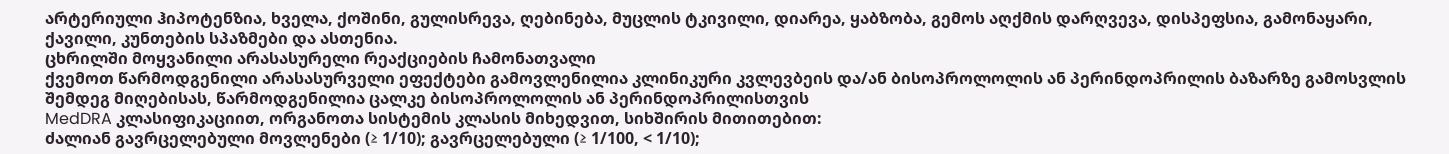არტერიული ჰიპოტენზია, ხველა, ქოშინი, გულისრევა, ღებინება, მუცლის ტკივილი, დიარეა, ყაბზობა, გემოს აღქმის დარღვევა, დისპეფსია, გამონაყარი, ქავილი, კუნთების სპაზმები და ასთენია.
ცხრილში მოყვანილი არასასურელი რეაქციების ჩამონათვალი
ქვემოთ წარმოდგენილი არასასურველი ეფექტები გამოვლენილია კლინიკური კვლევბეის და/ან ბისოპროლოლის ან პერინდოპრილის ბაზარზე გამოსვლის შემდეგ მიღებისას, წარმოდგენილია ცალკე ბისოპროლოლის ან პერინდოპრილისთვის
MedDRA კლასიფიკაციით, ორგანოთა სისტემის კლასის მიხედვით, სიხშირის მითითებით:
ძალიან გავრცელებული მოვლენები (≥ 1/10); გავრცელებული (≥ 1/100, < 1/10);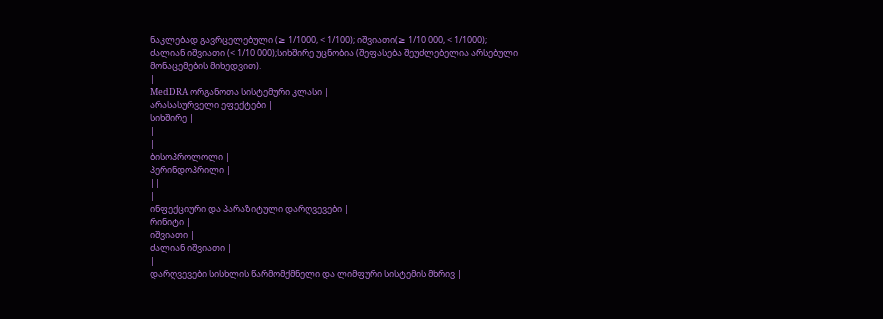ნაკლებად გავრცელებული (≥ 1/1000, < 1/100); იშვიათი(≥ 1/10 000, < 1/1000); ძალიან იშვიათი (< 1/10 000);სიხშირე უცნობია (შეფასება შეუძლებელია არსებული მონაცემების მიხედვით).
|
MedDRA ორგანოთა სისტემური კლასი |
არასასურველი ეფექტები |
სიხშირე |
|
|
ბისოპროლოლი |
პერინდოპრილი |
||
|
ინფექციური და პარაზიტული დარღვევები |
რინიტი |
იშვიათი |
ძალიან იშვიათი |
|
დარღვევები სისხლის წარმომქმნელი და ლიმფური სისტემის მხრივ |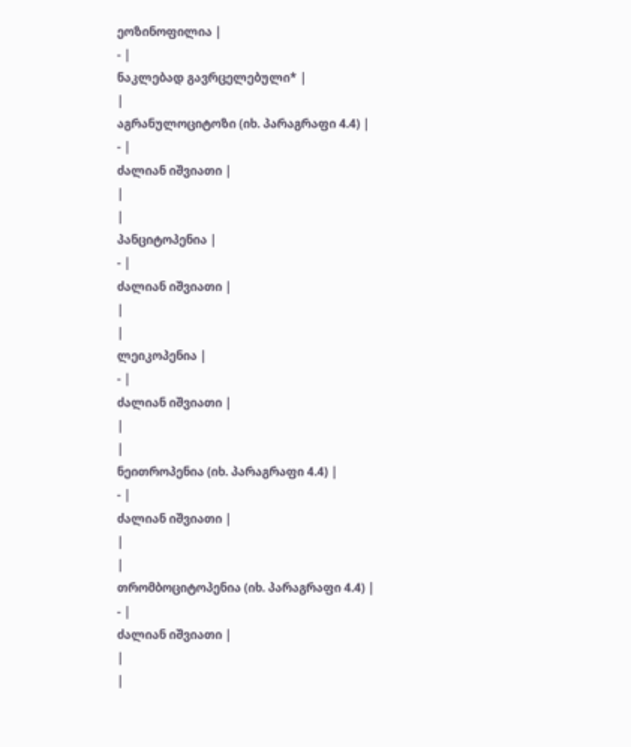ეოზინოფილია |
- |
ნაკლებად გავრცელებული* |
|
აგრანულოციტოზი (იხ. პარაგრაფი 4.4) |
- |
ძალიან იშვიათი |
|
|
პანციტოპენია |
- |
ძალიან იშვიათი |
|
|
ლეიკოპენია |
- |
ძალიან იშვიათი |
|
|
ნეითროპენია (იხ. პარაგრაფი 4.4) |
- |
ძალიან იშვიათი |
|
|
თრომბოციტოპენია (იხ. პარაგრაფი 4.4) |
- |
ძალიან იშვიათი |
|
|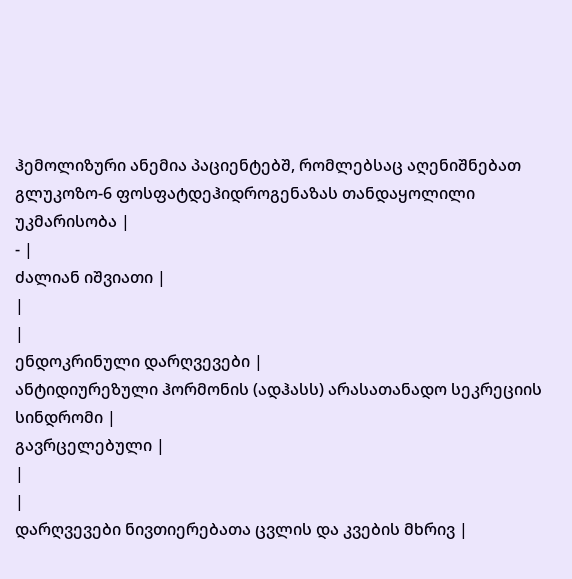ჰემოლიზური ანემია პაციენტებშ, რომლებსაც აღენიშნებათ გლუკოზო-6 ფოსფატდეჰიდროგენაზას თანდაყოლილი უკმარისობა |
- |
ძალიან იშვიათი |
|
|
ენდოკრინული დარღვევები |
ანტიდიურეზული ჰორმონის (ადჰასს) არასათანადო სეკრეციის სინდრომი |
გავრცელებული |
|
|
დარღვევები ნივთიერებათა ცვლის და კვების მხრივ |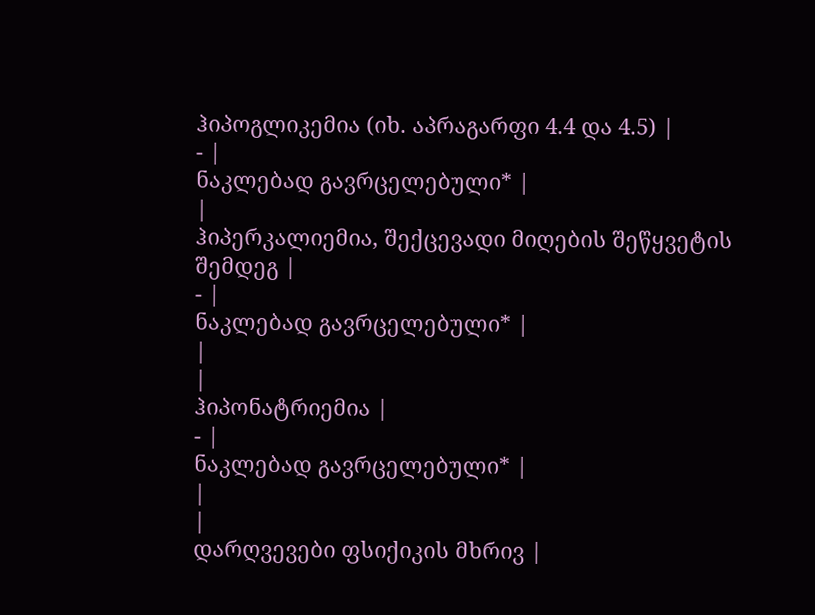ჰიპოგლიკემია (იხ. აპრაგარფი 4.4 და 4.5) |
- |
ნაკლებად გავრცელებული* |
|
ჰიპერკალიემია, შექცევადი მიღების შეწყვეტის შემდეგ |
- |
ნაკლებად გავრცელებული* |
|
|
ჰიპონატრიემია |
- |
ნაკლებად გავრცელებული* |
|
|
დარღვევები ფსიქიკის მხრივ |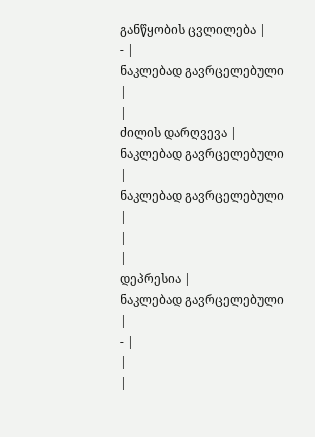განწყობის ცვლილება |
- |
ნაკლებად გავრცელებული |
|
ძილის დარღვევა |
ნაკლებად გავრცელებული |
ნაკლებად გავრცელებული |
|
|
დეპრესია |
ნაკლებად გავრცელებული |
- |
|
|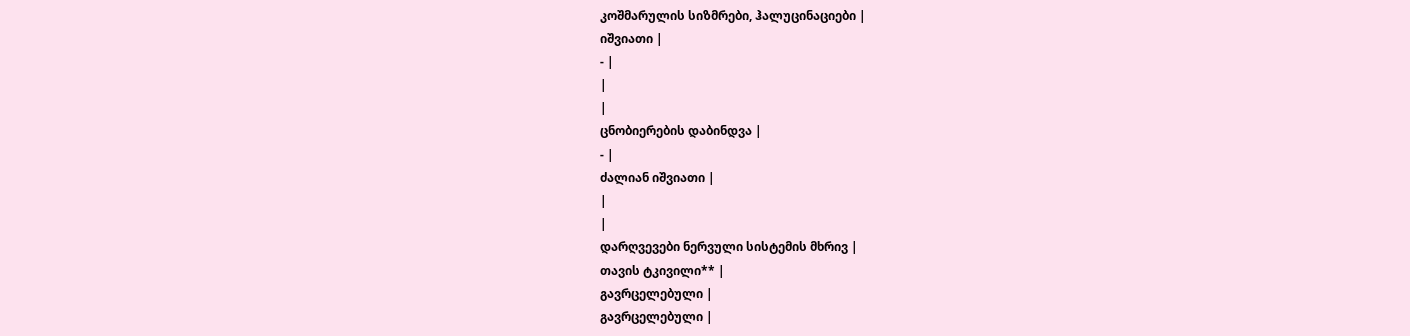კოშმარულის სიზმრები, ჰალუცინაციები |
იშვიათი |
- |
|
|
ცნობიერების დაბინდვა |
- |
ძალიან იშვიათი |
|
|
დარღვევები ნერვული სისტემის მხრივ |
თავის ტკივილი** |
გავრცელებული |
გავრცელებული |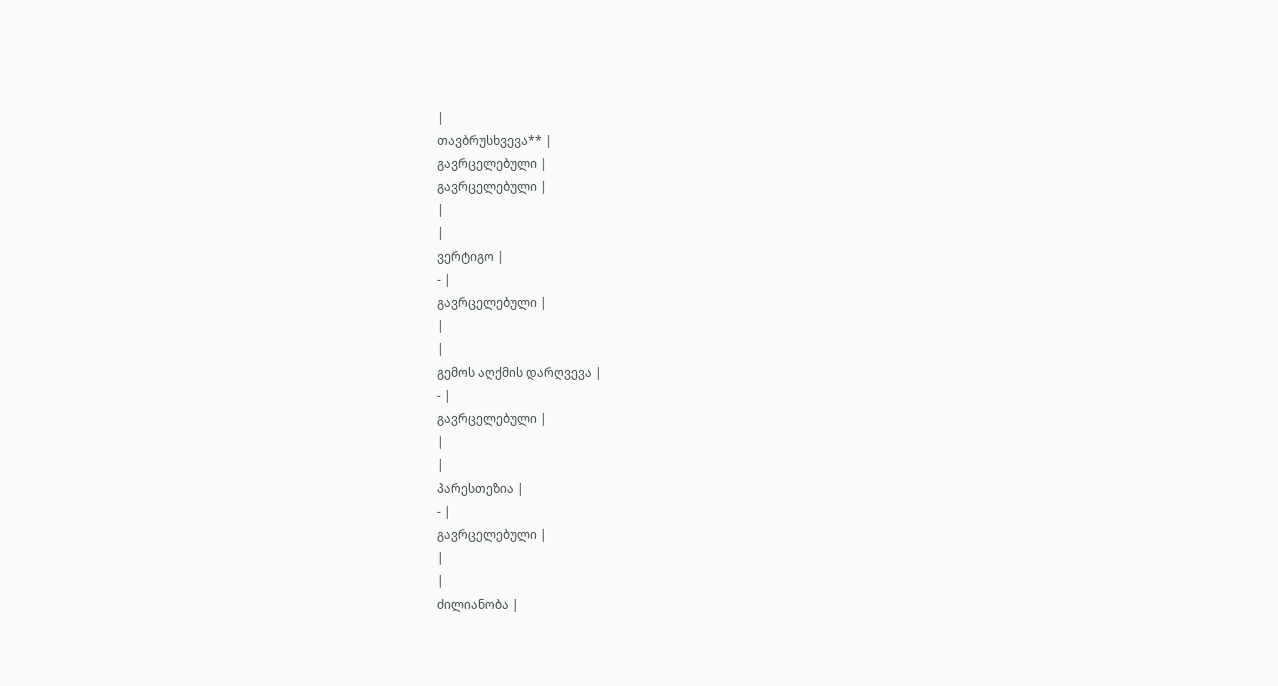|
თავბრუსხვევა** |
გავრცელებული |
გავრცელებული |
|
|
ვერტიგო |
- |
გავრცელებული |
|
|
გემოს აღქმის დარღვევა |
- |
გავრცელებული |
|
|
პარესთეზია |
- |
გავრცელებული |
|
|
ძილიანობა |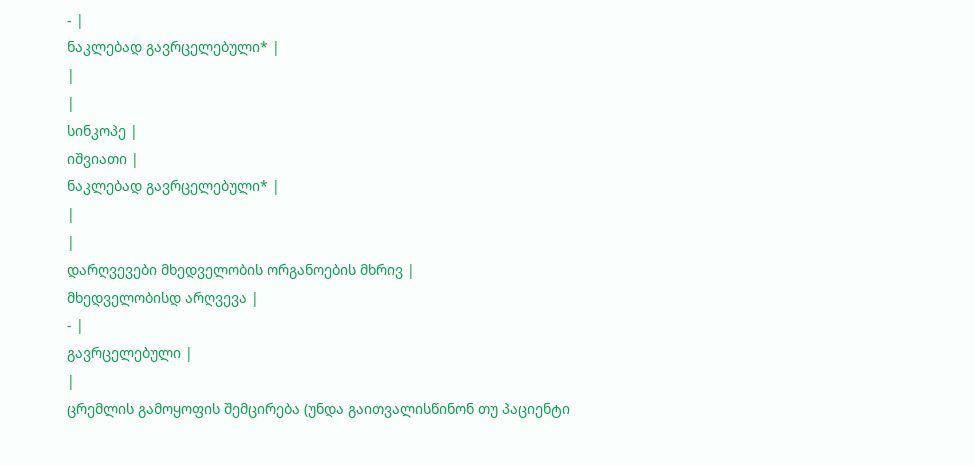- |
ნაკლებად გავრცელებული* |
|
|
სინკოპე |
იშვიათი |
ნაკლებად გავრცელებული* |
|
|
დარღვევები მხედველობის ორგანოების მხრივ |
მხედველობისდ არღვევა |
- |
გავრცელებული |
|
ცრემლის გამოყოფის შემცირება (უნდა გაითვალისწინონ თუ პაციენტი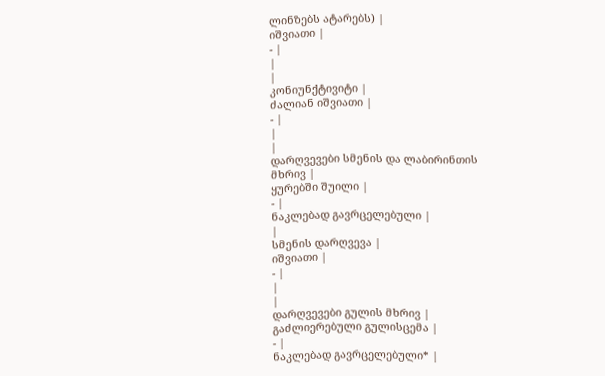ლინზებს ატარებს) |
იშვიათი |
- |
|
|
კონიუნქტივიტი |
ძალიან იშვიათი |
- |
|
|
დარღვევები სმენის და ლაბირინთის მხრივ |
ყურებში შუილი |
- |
ნაკლებად გავრცელებული |
|
სმენის დარღვევა |
იშვიათი |
- |
|
|
დარღვევები გულის მხრივ |
გაძლიერებული გულისცემა |
- |
ნაკლებად გავრცელებული* |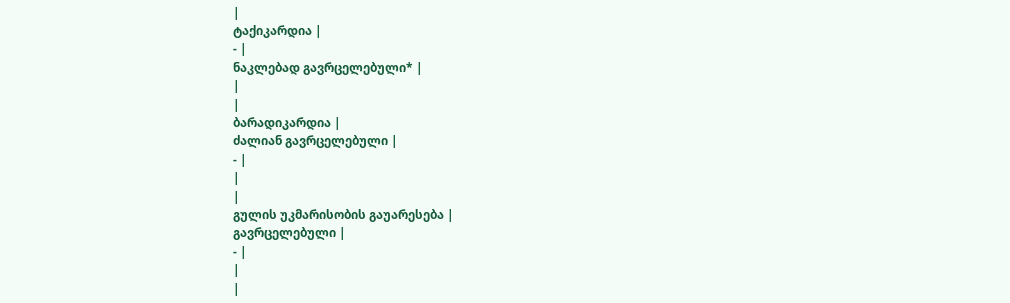|
ტაქიკარდია |
- |
ნაკლებად გავრცელებული* |
|
|
ბარადიკარდია |
ძალიან გავრცელებული |
- |
|
|
გულის უკმარისობის გაუარესება |
გავრცელებული |
- |
|
|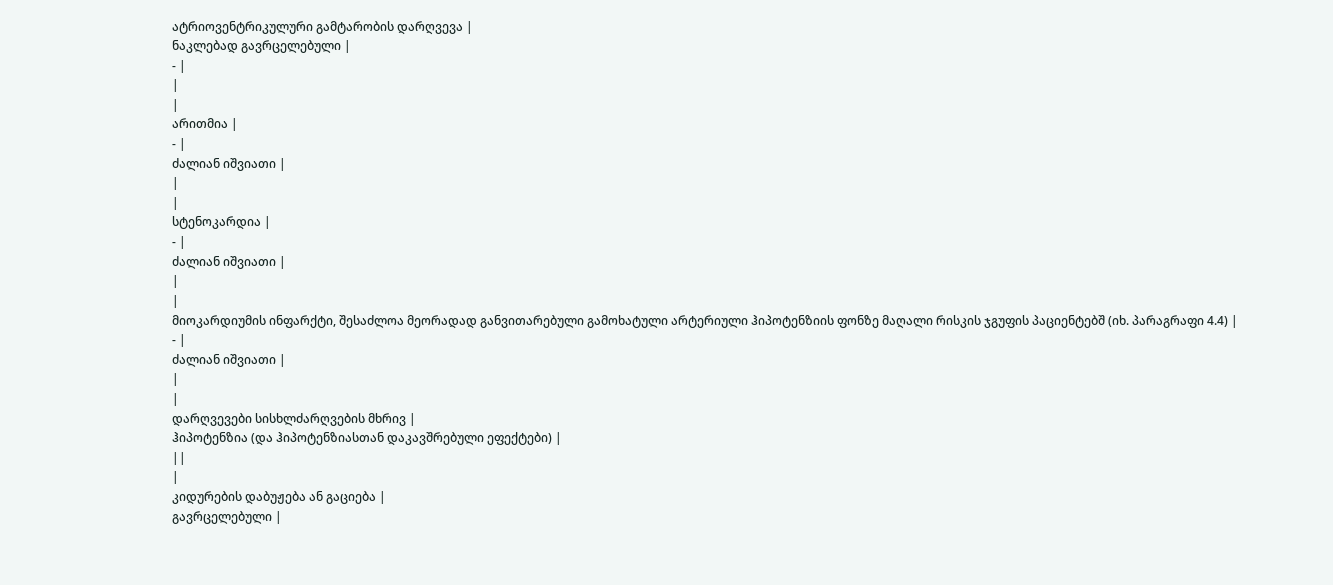ატრიოვენტრიკულური გამტარობის დარღვევა |
ნაკლებად გავრცელებული |
- |
|
|
არითმია |
- |
ძალიან იშვიათი |
|
|
სტენოკარდია |
- |
ძალიან იშვიათი |
|
|
მიოკარდიუმის ინფარქტი, შესაძლოა მეორადად განვითარებული გამოხატული არტერიული ჰიპოტენზიის ფონზე მაღალი რისკის ჯგუფის პაციენტებშ (იხ. პარაგრაფი 4.4) |
- |
ძალიან იშვიათი |
|
|
დარღვევები სისხლძარღვების მხრივ |
ჰიპოტენზია (და ჰიპოტენზიასთან დაკავშრებული ეფექტები) |
||
|
კიდურების დაბუჟება ან გაციება |
გავრცელებული |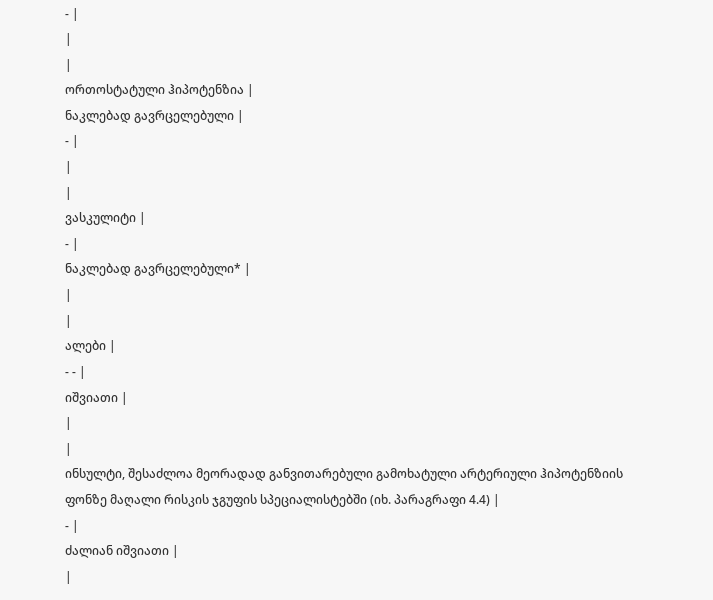- |
|
|
ორთოსტატული ჰიპოტენზია |
ნაკლებად გავრცელებული |
- |
|
|
ვასკულიტი |
- |
ნაკლებად გავრცელებული* |
|
|
ალები |
- - |
იშვიათი |
|
|
ინსულტი, შესაძლოა მეორადად განვითარებული გამოხატული არტერიული ჰიპოტენზიის ფონზე მაღალი რისკის ჯგუფის სპეციალისტებში (იხ. პარაგრაფი 4.4) |
- |
ძალიან იშვიათი |
|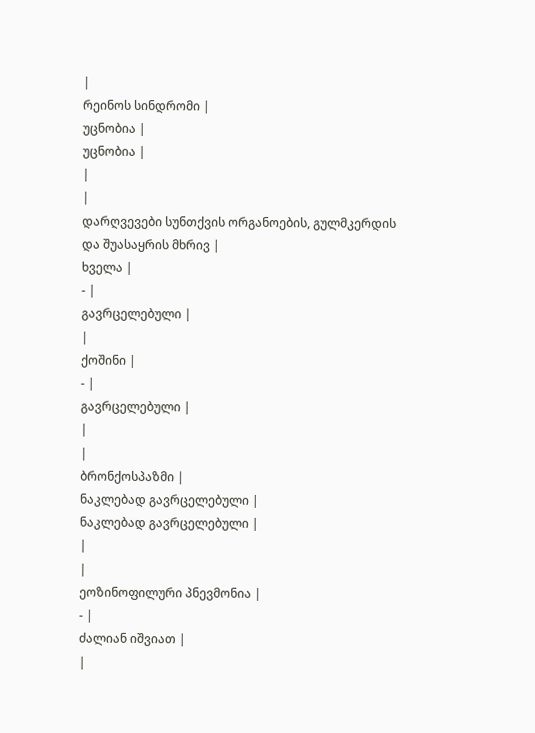|
რეინოს სინდრომი |
უცნობია |
უცნობია |
|
|
დარღვევები სუნთქვის ორგანოების, გულმკერდის და შუასაყრის მხრივ |
ხველა |
- |
გავრცელებული |
|
ქოშინი |
- |
გავრცელებული |
|
|
ბრონქოსპაზმი |
ნაკლებად გავრცელებული |
ნაკლებად გავრცელებული |
|
|
ეოზინოფილური პნევმონია |
- |
ძალიან იშვიათ |
|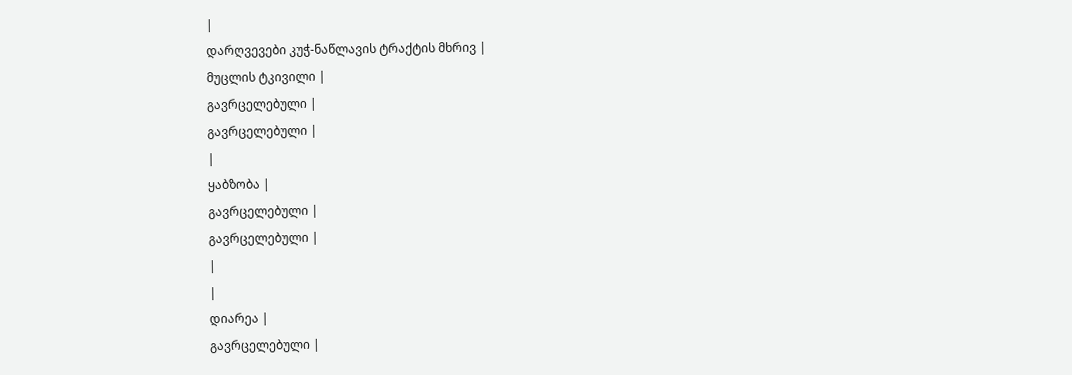|
დარღვევები კუჭ-ნაწლავის ტრაქტის მხრივ |
მუცლის ტკივილი |
გავრცელებული |
გავრცელებული |
|
ყაბზობა |
გავრცელებული |
გავრცელებული |
|
|
დიარეა |
გავრცელებული |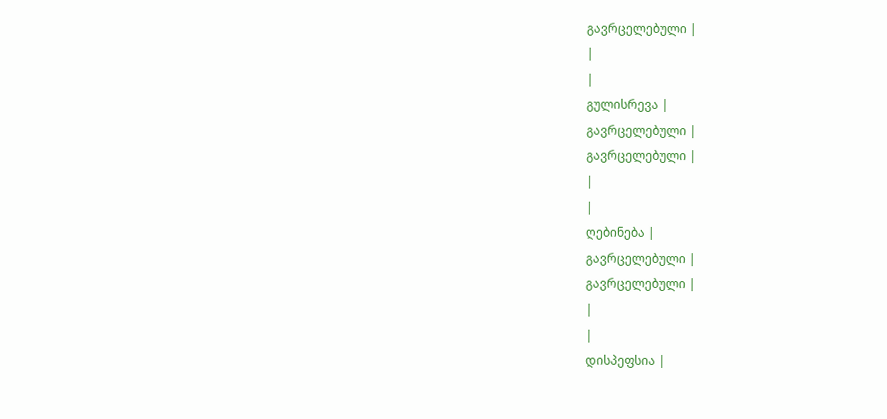გავრცელებული |
|
|
გულისრევა |
გავრცელებული |
გავრცელებული |
|
|
ღებინება |
გავრცელებული |
გავრცელებული |
|
|
დისპეფსია |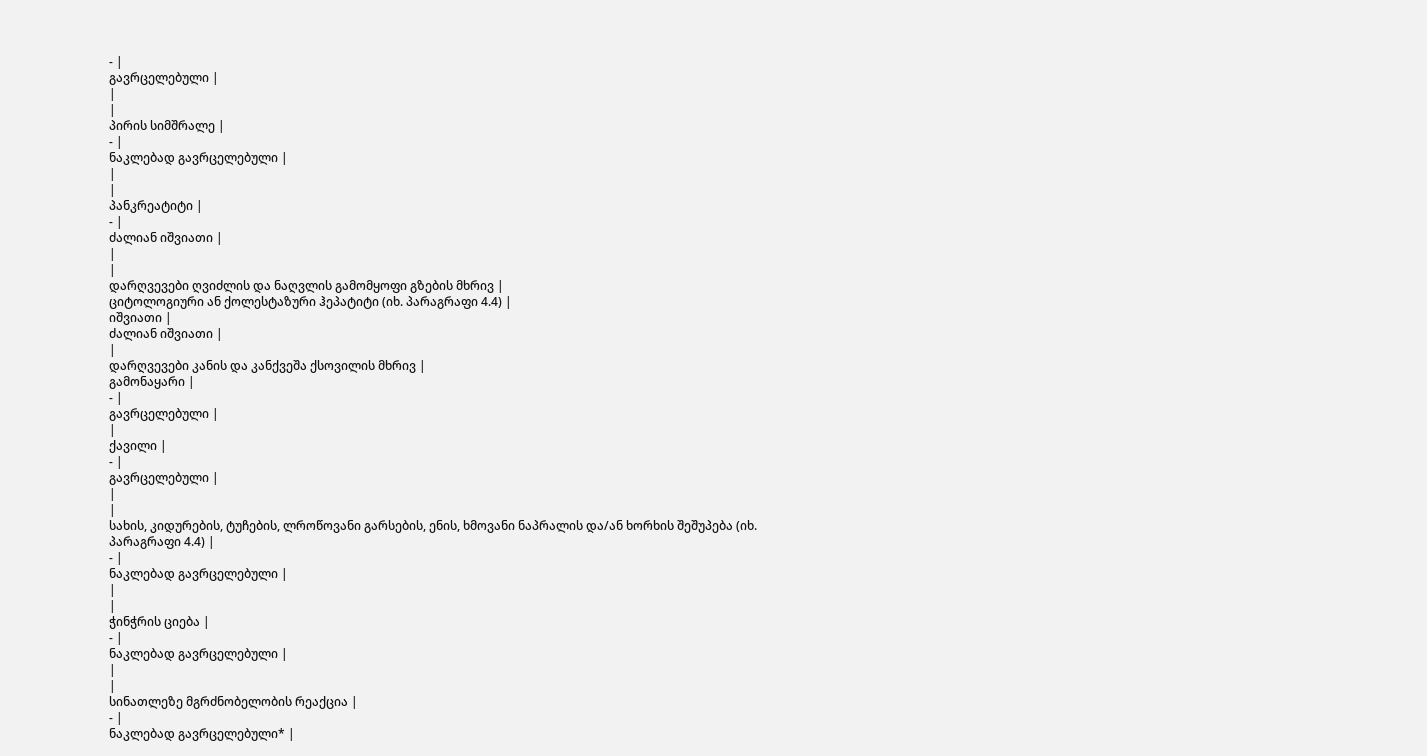- |
გავრცელებული |
|
|
პირის სიმშრალე |
- |
ნაკლებად გავრცელებული |
|
|
პანკრეატიტი |
- |
ძალიან იშვიათი |
|
|
დარღვევები ღვიძლის და ნაღვლის გამომყოფი გზების მხრივ |
ციტოლოგიური ან ქოლესტაზური ჰეპატიტი (იხ. პარაგრაფი 4.4) |
იშვიათი |
ძალიან იშვიათი |
|
დარღვევები კანის და კანქვეშა ქსოვილის მხრივ |
გამონაყარი |
- |
გავრცელებული |
|
ქავილი |
- |
გავრცელებული |
|
|
სახის, კიდურების, ტუჩების, ლროწოვანი გარსების, ენის, ხმოვანი ნაპრალის და/ან ხორხის შეშუპება (იხ. პარაგრაფი 4.4) |
- |
ნაკლებად გავრცელებული |
|
|
ჭინჭრის ციება |
- |
ნაკლებად გავრცელებული |
|
|
სინათლეზე მგრძნობელობის რეაქცია |
- |
ნაკლებად გავრცელებული* |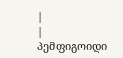|
|
პემფიგოიდი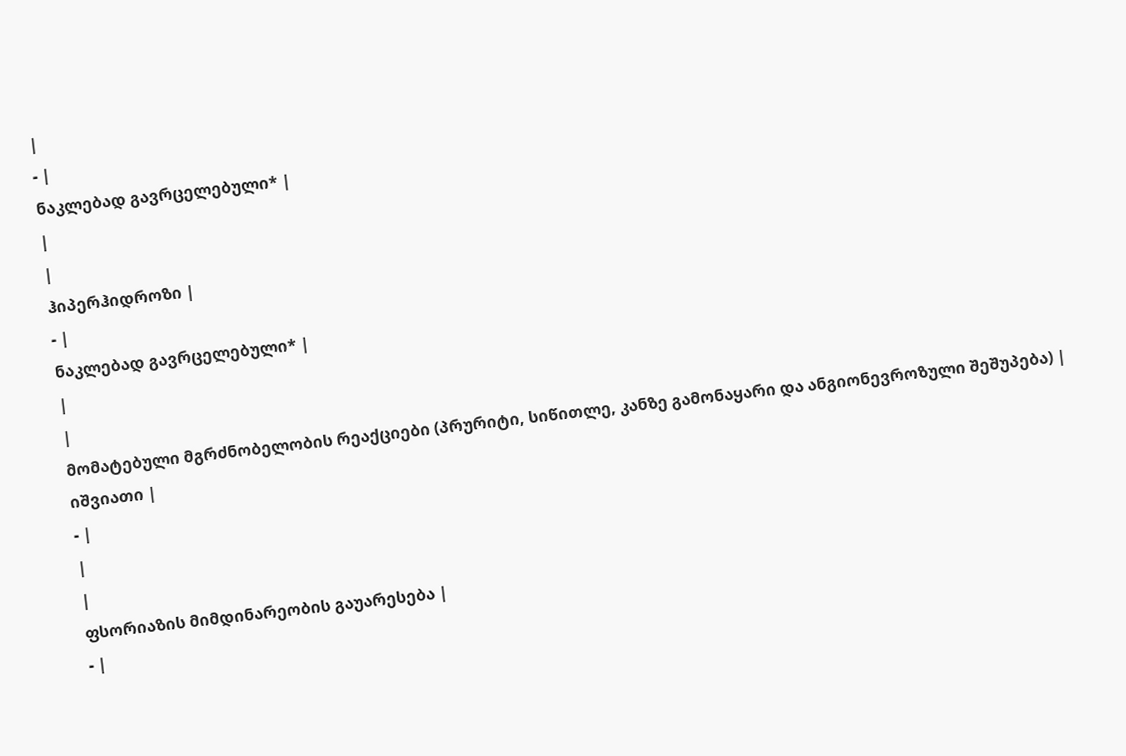|
- |
ნაკლებად გავრცელებული* |
|
|
ჰიპერჰიდროზი |
- |
ნაკლებად გავრცელებული* |
|
|
მომატებული მგრძნობელობის რეაქციები (პრურიტი, სიწითლე, კანზე გამონაყარი და ანგიონევროზული შეშუპება) |
იშვიათი |
- |
|
|
ფსორიაზის მიმდინარეობის გაუარესება |
- |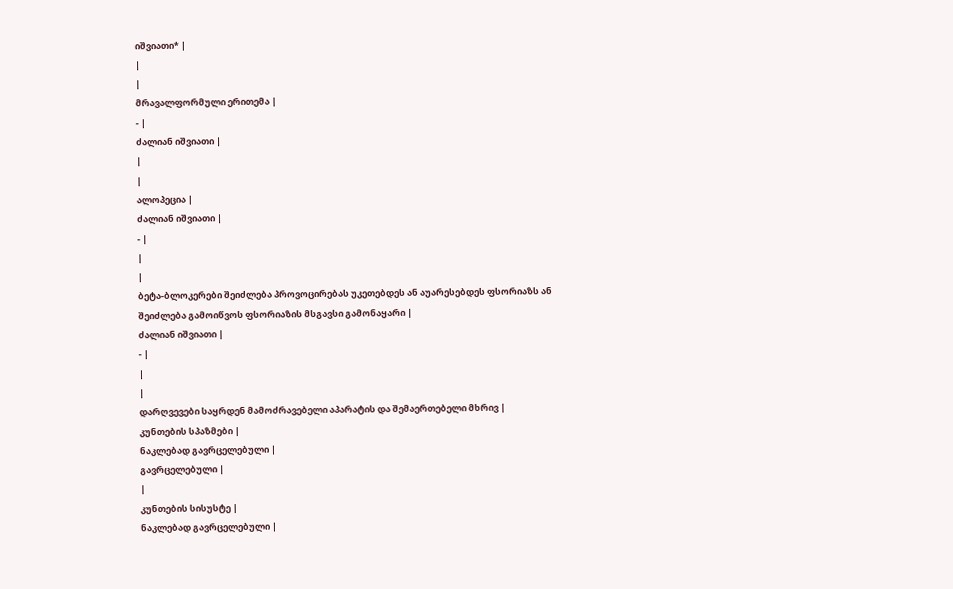იშვიათი* |
|
|
მრავალფორმული ერითემა |
- |
ძალიან იშვიათი |
|
|
ალოპეცია |
ძალიან იშვიათი |
- |
|
|
ბეტა-ბლოკერები შეიძლება პროვოცირებას უკეთებდეს ან აუარესებდეს ფსორიაზს ან შეიძლება გამოიწვოს ფსორიაზის მსგავსი გამონაყარი |
ძალიან იშვიათი |
- |
|
|
დარღვევები საყრდენ მამოძრავებელი აპარატის და შემაერთებელი მხრივ |
კუნთების სპაზმები |
ნაკლებად გავრცელებული |
გავრცელებული |
|
კუნთების სისუსტე |
ნაკლებად გავრცელებული |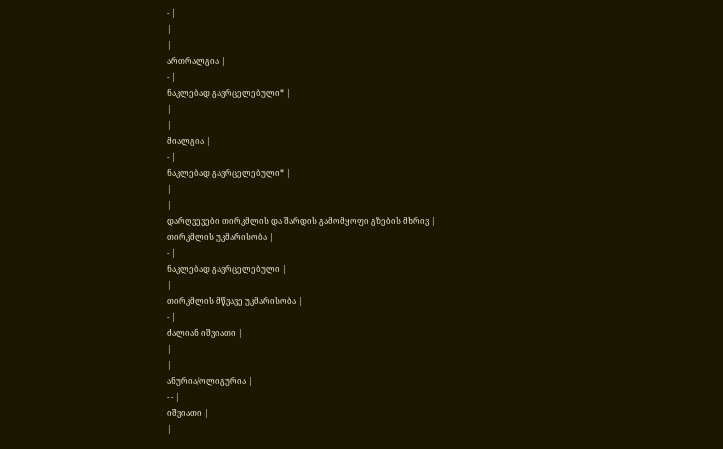- |
|
|
ართრალგია |
- |
ნაკლებად გავრცელებული* |
|
|
მიალგია |
- |
ნაკლებად გავრცელებული* |
|
|
დარღვევები თირკმლის და შარდის გამომყოფი გზების მხრივ |
თირკმლის უკმარისობა |
- |
ნაკლებად გავრცელებული |
|
თირკმლის მწვავე უკმარისობა |
- |
ძალიან იშვიათი |
|
|
ანურია/ოლიგურია |
- - |
იშვიათი |
|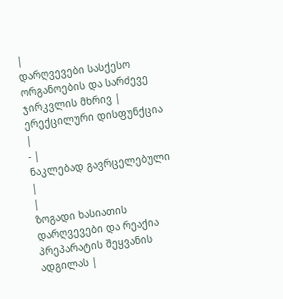|
დარღვევები სასქესო ორგანოების და სარძევე ჯირკვლის მხრივ |
ერექცილური დისფუნქცია |
- |
ნაკლებად გავრცელებული |
|
ზოგადი ხასიათის დარღვევები და რეაქია პრეპარატის შეყვანის ადგილას |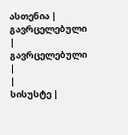ასთენია |
გავრცელებული |
გავრცელებული |
|
სისუსტე |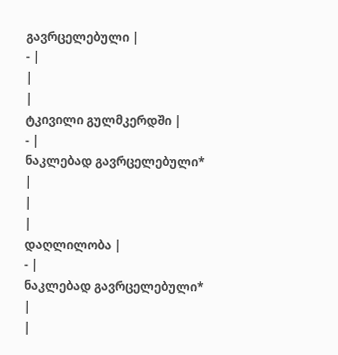გავრცელებული |
- |
|
|
ტკივილი გულმკერდში |
- |
ნაკლებად გავრცელებული* |
|
|
დაღლილობა |
- |
ნაკლებად გავრცელებული* |
|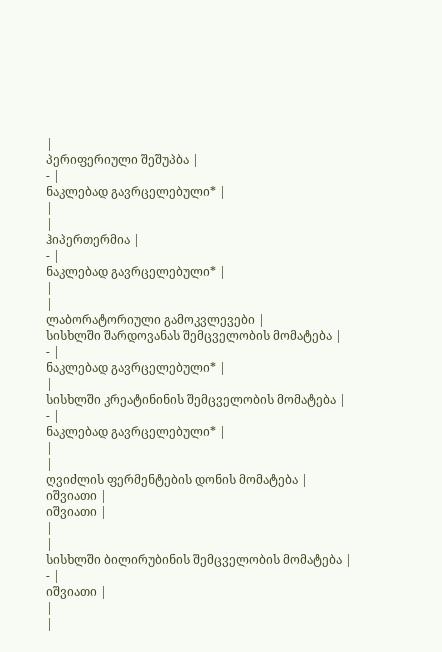|
პერიფერიული შეშუპბა |
- |
ნაკლებად გავრცელებული* |
|
|
ჰიპერთერმია |
- |
ნაკლებად გავრცელებული* |
|
|
ლაბორატორიული გამოკვლევები |
სისხლში შარდოვანას შემცველობის მომატება |
- |
ნაკლებად გავრცელებული* |
|
სისხლში კრეატინინის შემცველობის მომატება |
- |
ნაკლებად გავრცელებული* |
|
|
ღვიძლის ფერმენტების დონის მომატება |
იშვიათი |
იშვიათი |
|
|
სისხლში ბილირუბინის შემცველობის მომატება |
- |
იშვიათი |
|
|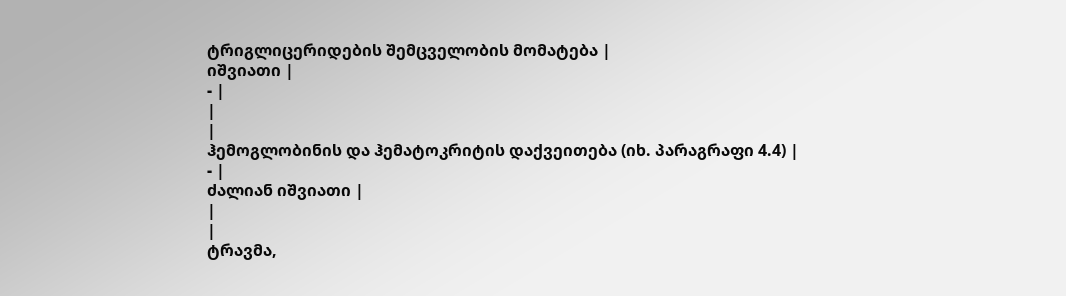ტრიგლიცერიდების შემცველობის მომატება |
იშვიათი |
- |
|
|
ჰემოგლობინის და ჰემატოკრიტის დაქვეითება (იხ. პარაგრაფი 4.4) |
- |
ძალიან იშვიათი |
|
|
ტრავმა,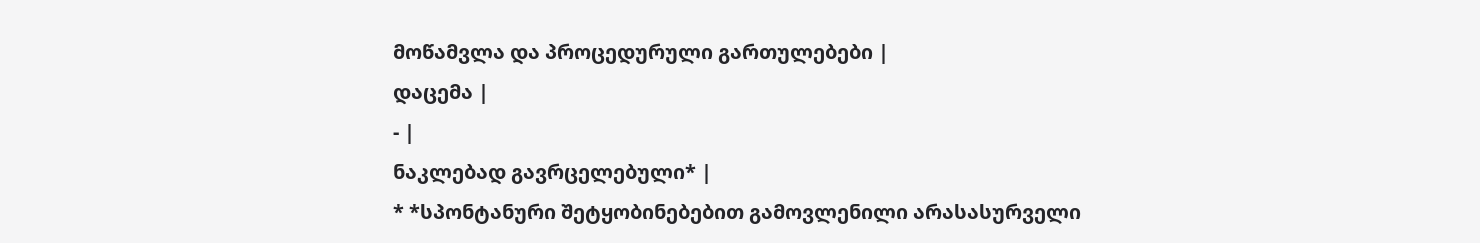მოწამვლა და პროცედურული გართულებები |
დაცემა |
- |
ნაკლებად გავრცელებული* |
* *სპონტანური შეტყობინებებით გამოვლენილი არასასურველი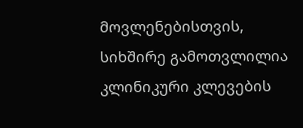მოვლენებისთვის, სიხშირე გამოთვლილია კლინიკური კლევების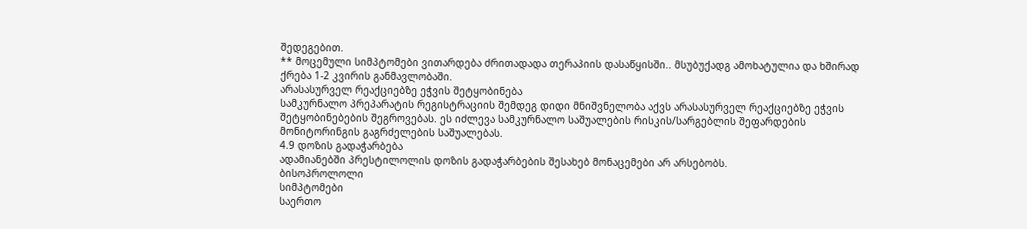შედეგებით.
** მოცემული სიმპტომები ვითარდება ძრითადადა თერაპიის დასაწყისში.. მსუბუქადგ ამოხატულია და ხშირად ქრება 1-2 კვირის განმავლობაში.
არასასურველ რეაქციებზე ეჭვის შეტყობინება
სამკურნალო პრეპარატის რეგისტრაციის შემდეგ დიდი მნიშვნელობა აქვს არასასურველ რეაქციებზე ეჭვის შეტყობინებების შეგროვებას. ეს იძლევა სამკურნალო საშუალების რისკის/სარგებლის შეფარდების მონიტორინგის გაგრძელების საშუალებას.
4.9 დოზის გადაჭარბება
ადამიანებში პრესტილოლის დოზის გადაჭარბების შესახებ მონაცემები არ არსებობს.
ბისოპროლოლი
სიმპტომები
საერთო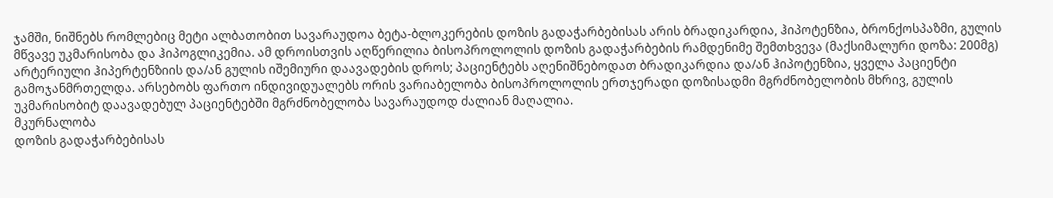ჯამში, ნიშნებს რომლებიც მეტი ალბათობით სავარაუდოა ბეტა-ბლოკერების დოზის გადაჭარბებისას არის ბრადიკარდია, ჰიპოტენზია, ბრონქოსპაზმი, გულის მწვავე უკმარისობა და ჰიპოგლიკემია. ამ დროისთვის აღწერილია ბისოპროლოლის დოზის გადაჭარბების რამდენიმე შემთხვევა (მაქსიმალური დოზა: 200მგ) არტერიული ჰიპერტენზიის და/ან გულის იშემიური დაავადების დროს; პაციენტებს აღენიშნებოდათ ბრადიკარდია და/ან ჰიპოტენზია, ყველა პაციენტი გამოჯანმრთელდა. არსებობს ფართო ინდივიდუალებს ორის ვარიაბელობა ბისოპროლოლის ერთჯერადი დოზისადმი მგრძნობელობის მხრივ, გულის უკმარისობიტ დაავადებულ პაციენტებში მგრძნობელობა სავარაუდოდ ძალიან მაღალია.
მკურნალობა
დოზის გადაჭარბებისას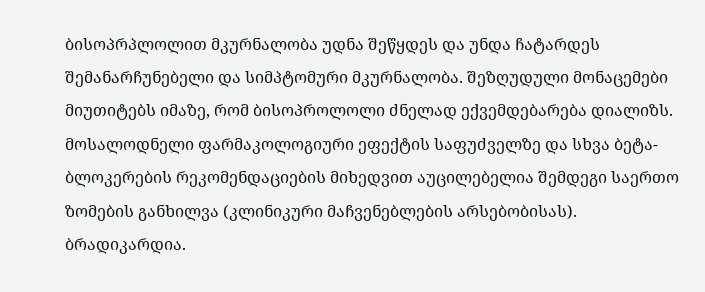ბისოპრპლოლით მკურნალობა უდნა შეწყდეს და უნდა ჩატარდეს შემანარჩუნებელი და სიმპტომური მკურნალობა. შეზღუდული მონაცემები მიუთიტებს იმაზე, რომ ბისოპროლოლი ძნელად ექვემდებარება დიალიზს. მოსალოდნელი ფარმაკოლოგიური ეფექტის საფუძველზე და სხვა ბეტა-ბლოკერების რეკომენდაციების მიხედვით აუცილებელია შემდეგი საერთო ზომების განხილვა (კლინიკური მაჩვენებლების არსებობისას).
ბრადიკარდია.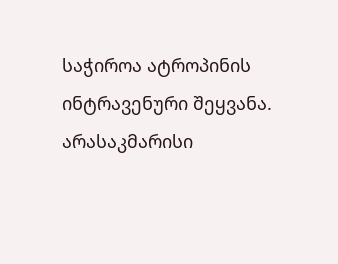საჭიროა ატროპინის ინტრავენური შეყვანა. არასაკმარისი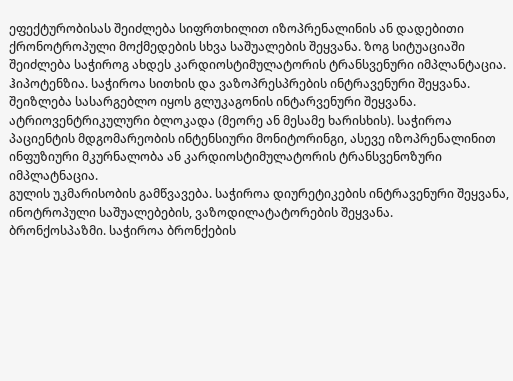ეფექტურობისას შეიძლება სიფრთხილით იზოპრენალინის ან დადებითი ქრონოტროპული მოქმედების სხვა საშუალების შეყვანა. ზოგ სიტუაციაში შეიძლება საჭიროგ ახდეს კარდიოსტიმულატორის ტრანსვენური იმპლანტაცია.
ჰიპოტენზია. საჭიროა სითხის და ვაზოპრესპრების ინტრავენური შეყვანა. შეიზლება სასარგებლო იყოს გლუკაგონის ინტარვენური შეყვანა.
ატრიოვენტრიკულური ბლოკადა (მეორე ან მესამე ხარისხის). საჭიროა პაციენტის მდგომარეობის ინტენსიური მონიტორინგი, ასევე იზოპრენალინით ინფუზიური მკურნალობა ან კარდიოსტიმულატორის ტრანსვენოზური იმპლატნაცია.
გულის უკმარისობის გამწვავება. საჭიროა დიურეტიკების ინტრავენური შეყვანა, ინოტროპული საშუალებების, ვაზოდილატატორების შეყვანა.
ბრონქოსპაზმი. საჭიროა ბრონქების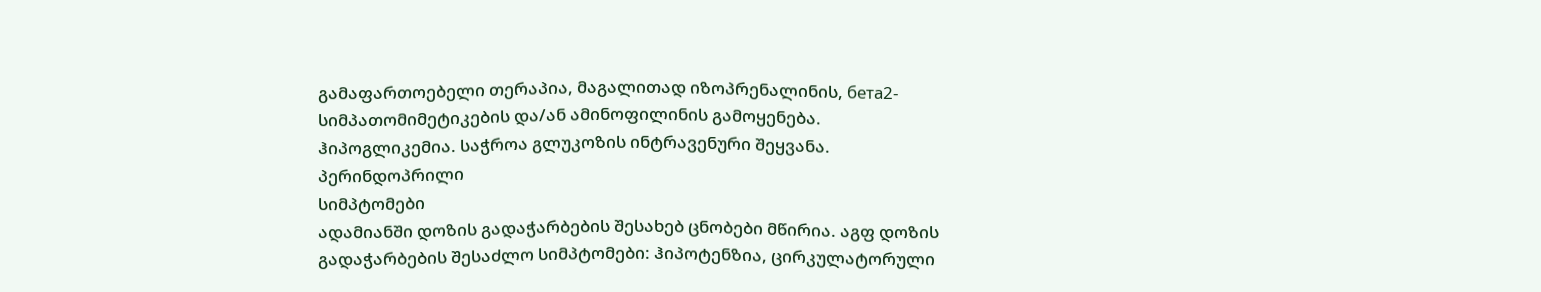გამაფართოებელი თერაპია, მაგალითად იზოპრენალინის, бета2-სიმპათომიმეტიკების და/ან ამინოფილინის გამოყენება.
ჰიპოგლიკემია. საჭროა გლუკოზის ინტრავენური შეყვანა.
პერინდოპრილი
სიმპტომები
ადამიანში დოზის გადაჭარბების შესახებ ცნობები მწირია. აგფ დოზის გადაჭარბების შესაძლო სიმპტომები: ჰიპოტენზია, ცირკულატორული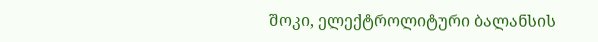შოკი, ელექტროლიტური ბალანსის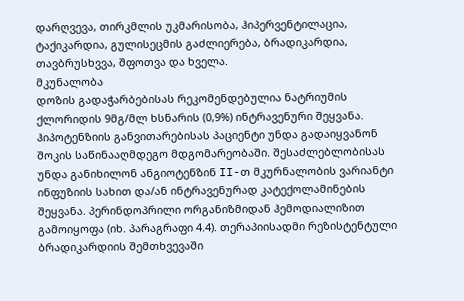დარღვევა, თირკმლის უკმარისობა, ჰიპერვენტილაცია, ტაქიკარდია, გულისეცმის გაძლიერება, ბრადიკარდია, თავბრუსხვვა, შფოთვა და ხველა.
მკუნალობა
დოზის გადაჭარბებისას რეკომენდებულია ნატრიუმის ქლორიდის 9მგ/მლ ხსნარის (0,9%) ინტრავენური შეყვანა. ჰიპოტენზიის განვითარებისას პაციენტი უნდა გადაიყვანონ შოკის საწინააღმდეგო მდგომარეობაში. შესაძლებლობისას უნდა განიხილონ ანგიოტენზინ II-თ მკურნალობის ვარიანტი ინფუზიის სახით და/ან ინტრავენურად კატექოლამინების შეყვანა. პერინდოპრილი ორგანიზმიდან ჰემოდიალიზით გამოიყოფა (იხ. პარაგრაფი 4.4). თერაპიისადმი რეზისტენტული ბრადიკარდიის შემთხვევაში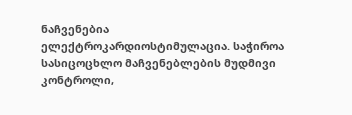ნაჩვენებია ელექტროკარდიოსტიმულაცია. საჭიროა სასიცოცხლო მაჩვენებლების მუდმივი კონტროლი,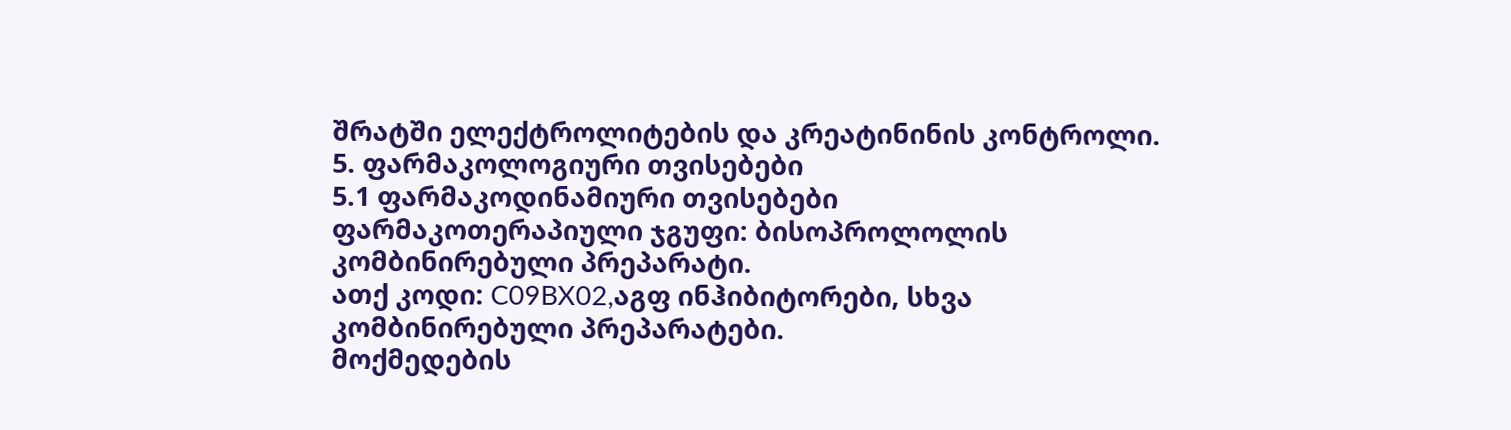შრატში ელექტროლიტების და კრეატინინის კონტროლი.
5. ფარმაკოლოგიური თვისებები
5.1 ფარმაკოდინამიური თვისებები
ფარმაკოთერაპიული ჯგუფი: ბისოპროლოლის კომბინირებული პრეპარატი.
ათქ კოდი: C09BX02,აგფ ინჰიბიტორები, სხვა კომბინირებული პრეპარატები.
მოქმედების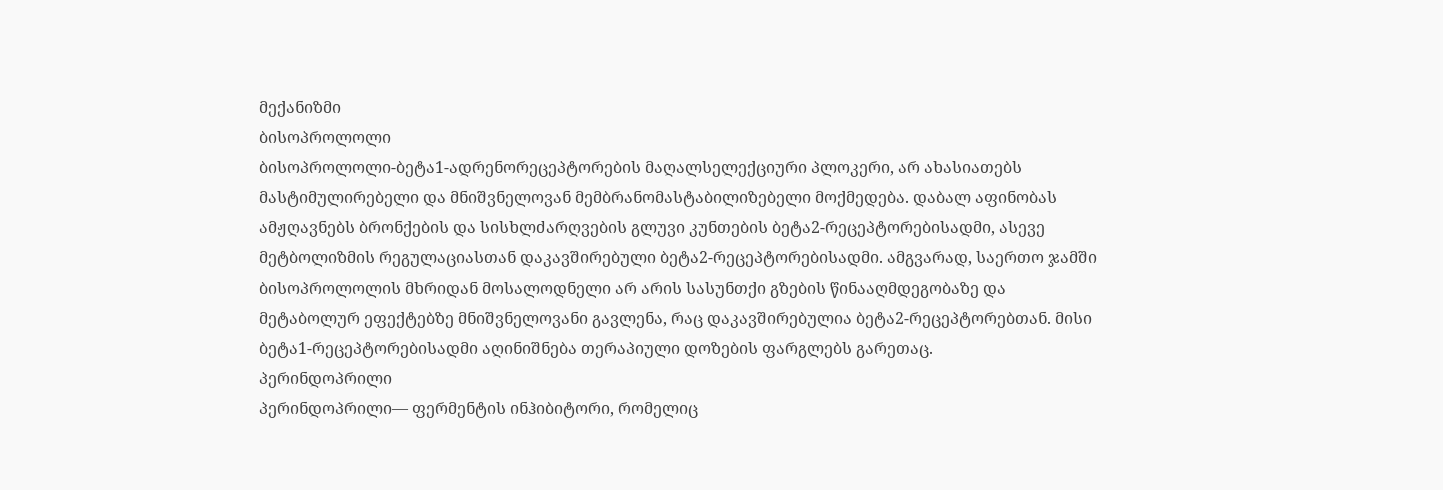მექანიზმი
ბისოპროლოლი
ბისოპროლოლი-ბეტა1-ადრენორეცეპტორების მაღალსელექციური პლოკერი, არ ახასიათებს მასტიმულირებელი და მნიშვნელოვან მემბრანომასტაბილიზებელი მოქმედება. დაბალ აფინობას ამჟღავნებს ბრონქების და სისხლძარღვების გლუვი კუნთების ბეტა2-რეცეპტორებისადმი, ასევე მეტბოლიზმის რეგულაციასთან დაკავშირებული ბეტა2-რეცეპტორებისადმი. ამგვარად, საერთო ჯამში ბისოპროლოლის მხრიდან მოსალოდნელი არ არის სასუნთქი გზების წინააღმდეგობაზე და მეტაბოლურ ეფექტებზე მნიშვნელოვანი გავლენა, რაც დაკავშირებულია ბეტა2-რეცეპტორებთან. მისი ბეტა1-რეცეპტორებისადმი აღინიშნება თერაპიული დოზების ფარგლებს გარეთაც.
პერინდოპრილი
პერინდოპრილი— ფერმენტის ინჰიბიტორი, რომელიც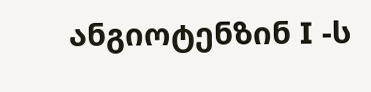ანგიოტენზინ I -ს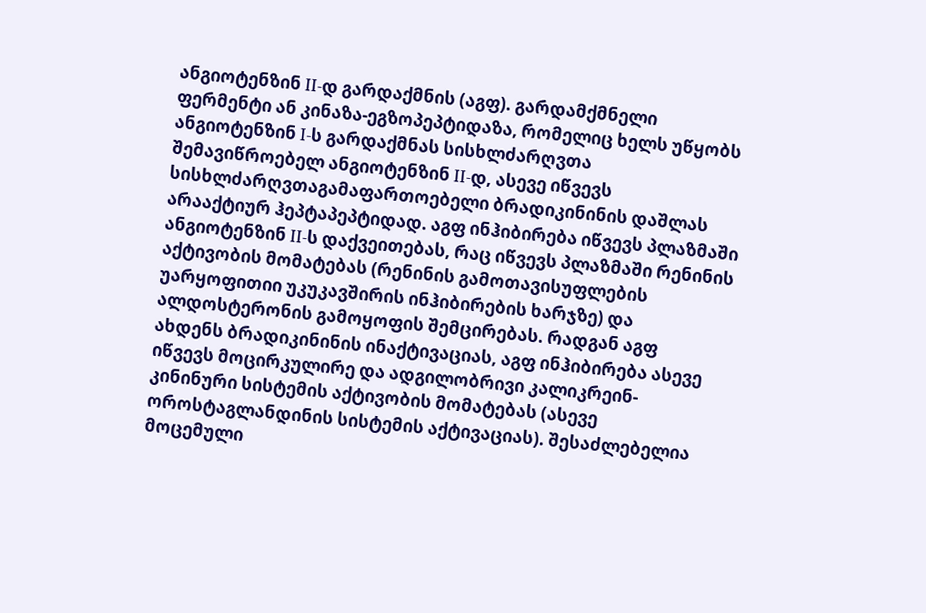ანგიოტენზინ II-დ გარდაქმნის (აგფ). გარდამქმნელი ფერმენტი ან კინაზა-ეგზოპეპტიდაზა, რომელიც ხელს უწყობს ანგიოტენზინ I-ს გარდაქმნას სისხლძარღვთა შემავიწროებელ ანგიოტენზინ II-დ, ასევე იწვევს სისხლძარღვთაგამაფართოებელი ბრადიკინინის დაშლას არააქტიურ ჰეპტაპეპტიდად. აგფ ინჰიბირება იწვევს პლაზმაში ანგიოტენზინ II-ს დაქვეითებას, რაც იწვევს პლაზმაში რენინის აქტივობის მომატებას (რენინის გამოთავისუფლების უარყოფითიი უკუკავშირის ინჰიბირების ხარჯზე) და ალდოსტერონის გამოყოფის შემცირებას. რადგან აგფ ახდენს ბრადიკინინის ინაქტივაციას, აგფ ინჰიბირება ასევე იწვევს მოცირკულირე და ადგილობრივი კალიკრეინ-კინინური სისტემის აქტივობის მომატებას (ასევე ოროსტაგლანდინის სისტემის აქტივაციას). შესაძლებელია მოცემული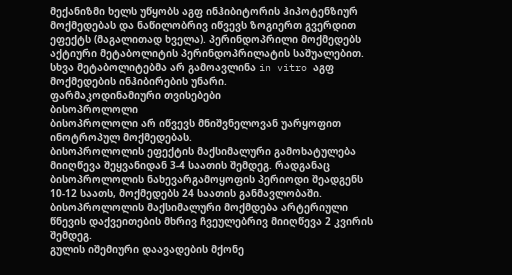მექანიზმი ხელს უწყობს აგფ ინჰიბიტორის ჰიპოტენზიურ მოქმედებას და ნაწილობრივ იწვევს ზოგიერთ გვერდით ეფექტს (მაგალითად ხველა). პერინდოპრილი მოქმედებს აქტიური მეტაბოლიტის პერინდოპრილატის საშუალებით. სხვა მეტაბოლიტებმა არ გამოავლინა in vitro აგფ მოქმედების ინჰიბირების უნარი.
ფარმაკოდინამიური თვისებები
ბისოპროლოლი
ბისოპროლოლი არ იწვევს მნიშვნელოვან უარყოფით ინოტროპულ მოქმედებას.
ბისოპროლოლის ეფექტის მაქსიმალური გამოხატულება მიიღწევა შეყვანიდან 3-4 საათის შემდეგ. რადგანაც ბისოპროლოლის ნახევარგამოყოფის პერიოდი შეადგენს 10-12 საათს, მოქმედებს 24 საათის განმავლობაში.
ბისოპროლოლის მაქსიმალური მოქმდება არტერიული წნევის დაქვეითების მხრივ ჩვეულებრივ მიიღწევა 2 კვირის შემდეგ.
გულის იშემიური დაავადების მქონე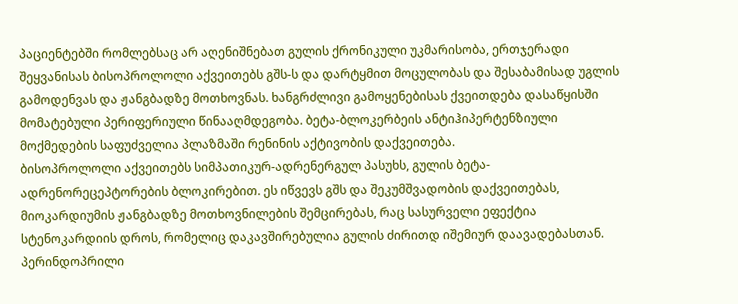პაციენტებში რომლებსაც არ აღენიშნებათ გულის ქრონიკული უკმარისობა, ერთჯერადი შეყვანისას ბისოპროლოლი აქვეითებს გშს-ს და დარტყმით მოცულობას და შესაბამისად უგლის გამოდენვას და ჟანგბადზე მოთხოვნას. ხანგრძლივი გამოყენებისას ქვეითდება დასაწყისში მომატებული პერიფერიული წინააღმდეგობა. ბეტა-ბლოკერბეის ანტიჰიპერტენზიული მოქმედების საფუძველია პლაზმაში რენინის აქტივობის დაქვეითება.
ბისოპროლოლი აქვეითებს სიმპათიკურ-ადრენერგულ პასუხს, გულის ბეტა-ადრენორეცეპტორების ბლოკირებით. ეს იწვევს გშს და შეკუმშვადობის დაქვეითებას, მიოკარდიუმის ჟანგბადზე მოთხოვნილების შემცირებას, რაც სასურველი ეფექტია სტენოკარდიის დროს, რომელიც დაკავშირებულია გულის ძირითდ იშემიურ დაავადებასთან.
პერინდოპრილი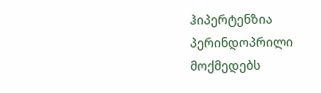ჰიპერტენზია
პერინდოპრილი მოქმედებს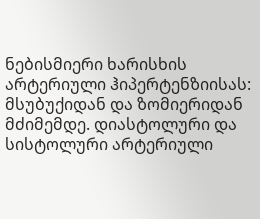ნებისმიერი ხარისხის არტერიული ჰიპერტენზიისას: მსუბუქიდან და ზომიერიდან მძიმემდე. დიასტოლური და სისტოლური არტერიული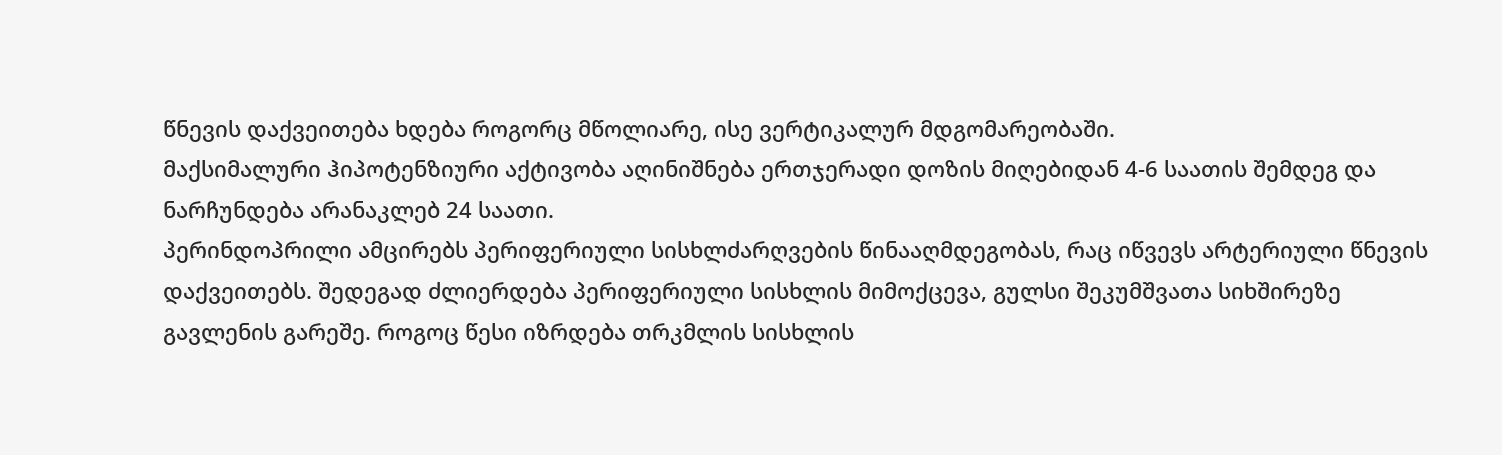წნევის დაქვეითება ხდება როგორც მწოლიარე, ისე ვერტიკალურ მდგომარეობაში.
მაქსიმალური ჰიპოტენზიური აქტივობა აღინიშნება ერთჯერადი დოზის მიღებიდან 4-6 საათის შემდეგ და ნარჩუნდება არანაკლებ 24 საათი.
პერინდოპრილი ამცირებს პერიფერიული სისხლძარღვების წინააღმდეგობას, რაც იწვევს არტერიული წნევის დაქვეითებს. შედეგად ძლიერდება პერიფერიული სისხლის მიმოქცევა, გულსი შეკუმშვათა სიხშირეზე გავლენის გარეშე. როგოც წესი იზრდება თრკმლის სისხლის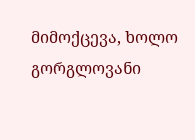მიმოქცევა, ხოლო გორგლოვანი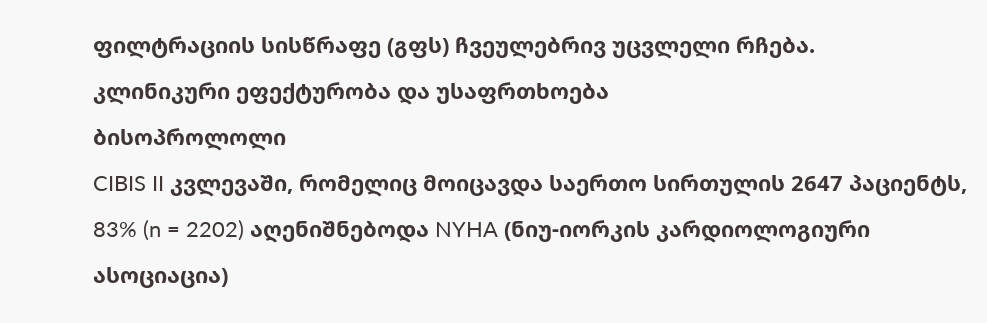ფილტრაციის სისწრაფე (გფს) ჩვეულებრივ უცვლელი რჩება.
კლინიკური ეფექტურობა და უსაფრთხოება
ბისოპროლოლი
CIBIS II კვლევაში, რომელიც მოიცავდა საერთო სირთულის 2647 პაციენტს, 83% (n = 2202) აღენიშნებოდა NYHA (ნიუ-იორკის კარდიოლოგიური ასოციაცია)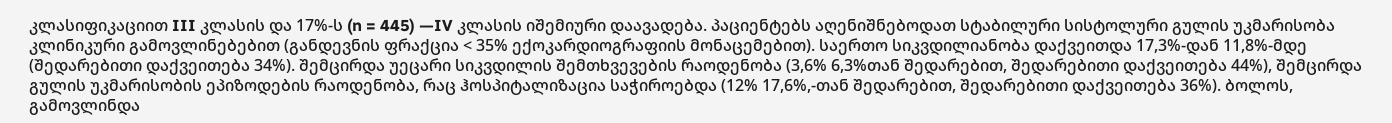კლასიფიკაციით III კლასის და 17%-ს (n = 445) —IV კლასის იშემიური დაავადება. პაციენტებს აღენიშნებოდათ სტაბილური სისტოლური გულის უკმარისობა კლინიკური გამოვლინებებით (განდევნის ფრაქცია < 35% ექოკარდიოგრაფიის მონაცემებით). საერთო სიკვდილიანობა დაქვეითდა 17,3%-დან 11,8%-მდე (შედარებითი დაქვეითება 34%). შემცირდა უეცარი სიკვდილის შემთხვევების რაოდენობა (3,6% 6,3%თან შედარებით, შედარებითი დაქვეითება 44%), შემცირდა გულის უკმარისობის ეპიზოდების რაოდენობა, რაც ჰოსპიტალიზაცია საჭიროებდა (12% 17,6%,-თან შედარებით, შედარებითი დაქვეითება 36%). ბოლოს, გამოვლინდა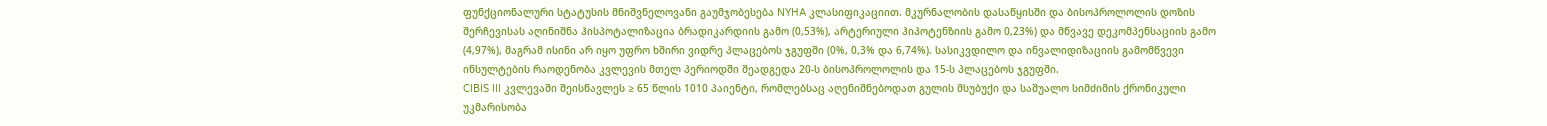ფუნქციონალური სტატუსის მნიშვნელოვანი გაუმჯობესება NYHA კლასიფიკაციით. მკურნალობის დასაწყისში და ბისოპროლოლის დოზის შერჩევისას აღინიშნა ჰისპოტალიზაცია ბრადიკარდიის გამო (0,53%), არტერიული ჰიპოტენზიის გამო 0,23%) და მწვავე დეკომპენსაციის გამო (4,97%), მაგრამ ისინი არ იყო უფრო ხშირი ვიდრე პლაცებოს ჯგუფში (0%, 0,3% და 6,74%). სასიკვდილო და ინვალიდიზაციის გამომწვევი ინსულტების რაოდენობა კვლევის მთელ პერიოდში შეადგედა 20-ს ბისოპროლოლის და 15-ს პლაცებოს ჯგუფში.
CIBIS III კვლევაში შეისწავლეს ≥ 65 წლის 1010 პაიენტი, რომლებსაც აღენიშნებოდათ გულის მსუბუქი და საშუალო სიმძიმის ქრონიკული უკმარისობა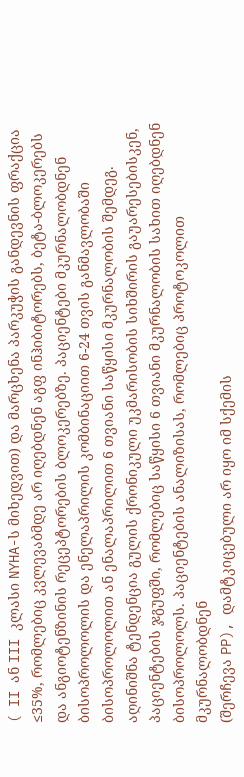( II ან III კლასი NYHA-ს მიხედვით) და მარცხენა პარკუჭის განდევნის ფრაქცია ≤35%, რომლებიც კვლევაბმდე არ იღებდნენ აგფ ინჰიბიტორებს, ბეტა-ბლოკერებს და ანგიოტენზინის რეცეპტორების ბლოკერებზე. პაციენტები მკურნალობდნენ ბისოპროლოლის და ენელაპრილის კომბინაციით 6-24 თვის განმავლობაში ბისოპროლოლით ან ენალაპრილით 6 თვიანი საწყისი მკურნალობის შემდეგ.
აღინიშნა ტენდენცია გულის ქრონიკული უკმარისობის სიხშირის გაუარესებისკენ, პაციენტების ჯგუფში, რომლებიც საწყისი 6 თვიანი მკურნალობის სახით იღებდნენ ბისოპროლოლს. პაციენტების ანალიზისას, რომლებიც პროტოკოლით მკურნალობდნენ
(შერჩევა PP), დამტკიცებული არ იყო იმ სქემის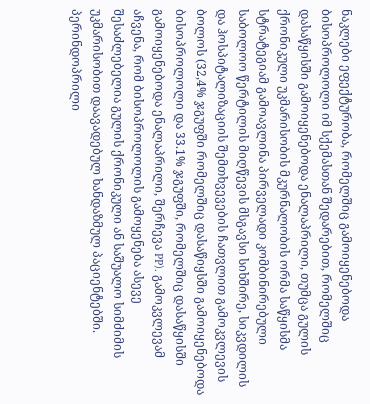ნაკლები ეფექტურობა, რომელშიც გამოიყენებოდა ბისოპროლოლი იმ სქემასთან შედარებით, რომელშიც დასაწყისში გამოიყენებოდა ენალაპრილი, თუმცა გულის ქრონიკული უკმარისობის მკურნალობის ორმა საწყისმა სტრატეგიამ გამოავლინა პირველადი კომბინირებული საბოლოო წერტილის მიღწევის მსგავსი სიხშირე, სიკვდილის და ჰოსპიტალიზაციის შემთხვევების ჩათვლით გამოკვლევის ბოლოს (32,4% ჯგუფში რომელშიც დასაწიყსში გამოიყენებოდა ბისოპროლოლი და 33.1% ჯგუფში, რომელშიც დასაწყისში გამოიყენებოდა ენალაპრილი, შერჩევა PP). გამოკვლევამ აჩვენა, რომ ბისოპროლოლის გამოყენება ასევე შესაძლებელია გულის ქრონიკული ან საშუალო სიმძიმის უკმარისობით დაავადებულ ხანდაზმულ პაციენტებში.
პერინდოპრილი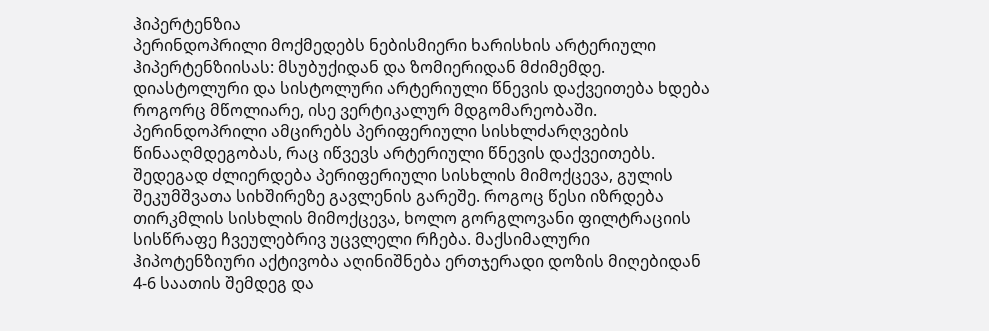ჰიპერტენზია
პერინდოპრილი მოქმედებს ნებისმიერი ხარისხის არტერიული ჰიპერტენზიისას: მსუბუქიდან და ზომიერიდან მძიმემდე. დიასტოლური და სისტოლური არტერიული წნევის დაქვეითება ხდება როგორც მწოლიარე, ისე ვერტიკალურ მდგომარეობაში. პერინდოპრილი ამცირებს პერიფერიული სისხლძარღვების წინააღმდეგობას, რაც იწვევს არტერიული წნევის დაქვეითებს. შედეგად ძლიერდება პერიფერიული სისხლის მიმოქცევა, გულის შეკუმშვათა სიხშირეზე გავლენის გარეშე. როგოც წესი იზრდება თირკმლის სისხლის მიმოქცევა, ხოლო გორგლოვანი ფილტრაციის სისწრაფე ჩვეულებრივ უცვლელი რჩება. მაქსიმალური ჰიპოტენზიური აქტივობა აღინიშნება ერთჯერადი დოზის მიღებიდან 4-6 საათის შემდეგ და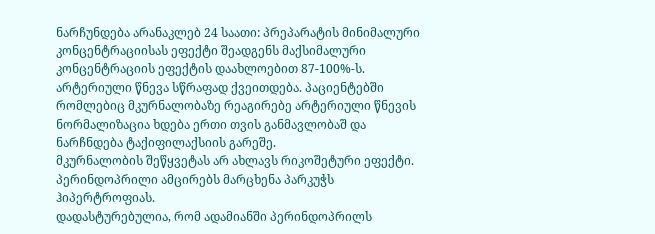ნარჩუნდება არანაკლებ 24 საათი: პრეპარატის მინიმალური კონცენტრაციისას ეფექტი შეადგენს მაქსიმალური კონცენტრაციის ეფექტის დაახლოებით 87-100%-ს.
არტერიული წნევა სწრაფად ქვეითდება. პაციენტებში რომლებიც მკურნალობაზე რეაგირებე არტერიული წნევის ნორმალიზაცია ხდება ერთი თვის განმავლობაშ და ნარჩნდება ტაქიფილაქსიის გარეშე.
მკურნალობის შეწყვეტას არ ახლავს რიკოშეტური ეფექტი.
პერინდოპრილი ამცირებს მარცხენა პარკუჭს ჰიპერტროფიას.
დადასტურებულია, რომ ადამიანში პერინდოპრილს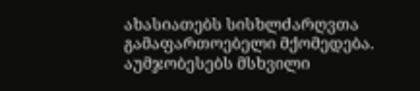ახასიათებს სისხლძარღვთა გამაფართოებელი მქომედება. აუმჯობესებს მსხვილი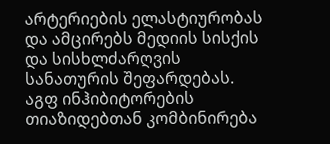არტერიების ელასტიურობას და ამცირებს მედიის სისქის და სისხლძარღვის სანათურის შეფარდებას.
აგფ ინჰიბიტორების თიაზიდებთან კომბინირება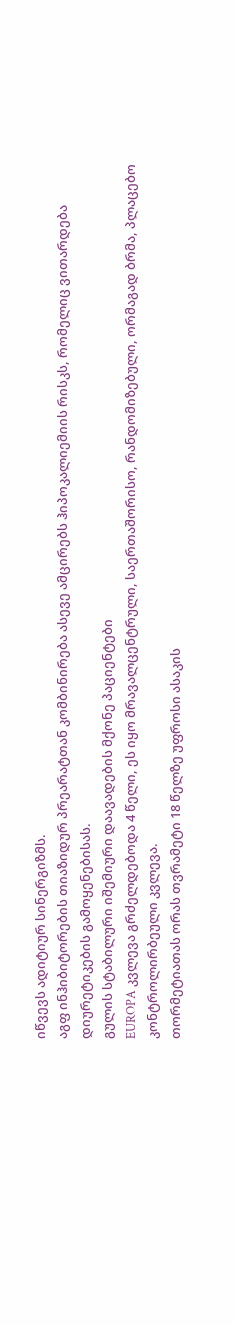იწვევს ადიტიურ სინერგიზმს.
აგფ ინჰიბიტორების თიაზიდურ პრეარატთან კომბინირება ასევე ამცირებს ჰიპოკალიემიის რისკს, რომელიც ვითარდება დიურეტიკების გამოყენებისას.
გულის სტაბილური იშემიური დაავადების მქონე პაციენტები
EUROPA კვლევა გრძელდებოდა 4 წელი, ეს იყო მრავალცენტრული, საერთაშორისო, რანდომიზებული, ორმაგად ბრმა, პლაცებო კონტროლირბეული კვლევა.
თორმეტიათას ორას თვრამეტი 18 წელზე უფროსი ასაკის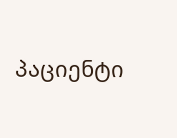პაციენტი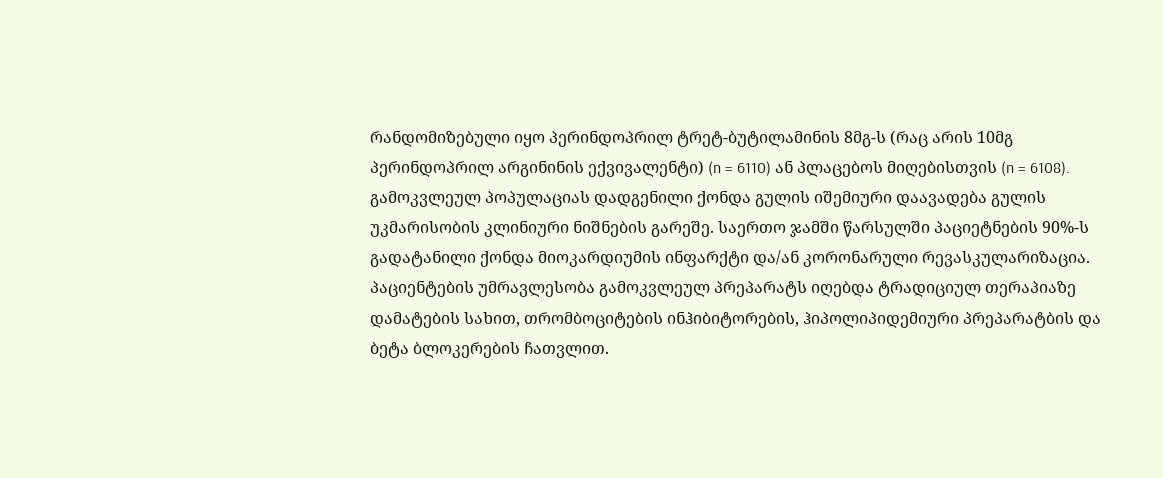რანდომიზებული იყო პერინდოპრილ ტრეტ-ბუტილამინის 8მგ-ს (რაც არის 10მგ პერინდოპრილ არგინინის ექვივალენტი) (n = 6110) ან პლაცებოს მიღებისთვის (n = 6108).
გამოკვლეულ პოპულაციას დადგენილი ქონდა გულის იშემიური დაავადება გულის უკმარისობის კლინიური ნიშნების გარეშე. საერთო ჯამში წარსულში პაციეტნების 90%-ს გადატანილი ქონდა მიოკარდიუმის ინფარქტი და/ან კორონარული რევასკულარიზაცია. პაციენტების უმრავლესობა გამოკვლეულ პრეპარატს იღებდა ტრადიციულ თერაპიაზე დამატების სახით, თრომბოციტების ინჰიბიტორების, ჰიპოლიპიდემიური პრეპარატბის და ბეტა ბლოკერების ჩათვლით.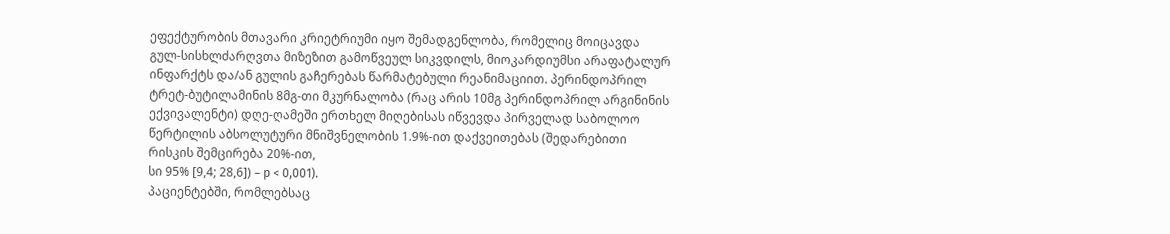ეფექტურობის მთავარი კრიეტრიუმი იყო შემადგენლობა, რომელიც მოიცავდა გულ-სისხლძარღვთა მიზეზით გამოწვეულ სიკვდილს, მიოკარდიუმსი არაფატალურ ინფარქტს და/ან გულის გაჩერებას წარმატებული რეანიმაციით. პერინდოპრილ ტრეტ-ბუტილამინის 8მგ-თი მკურნალობა (რაც არის 10მგ პერინდოპრილ არგინინის ექვივალენტი) დღე-ღამეში ერთხელ მიღებისას იწვევდა პირველად საბოლოო წერტილის აბსოლუტური მნიშვნელობის 1.9%-ით დაქვეითებას (შედარებითი რისკის შემცირება 20%-ით,
სი 95% [9,4; 28,6]) – р < 0,001).
პაციენტებში, რომლებსაც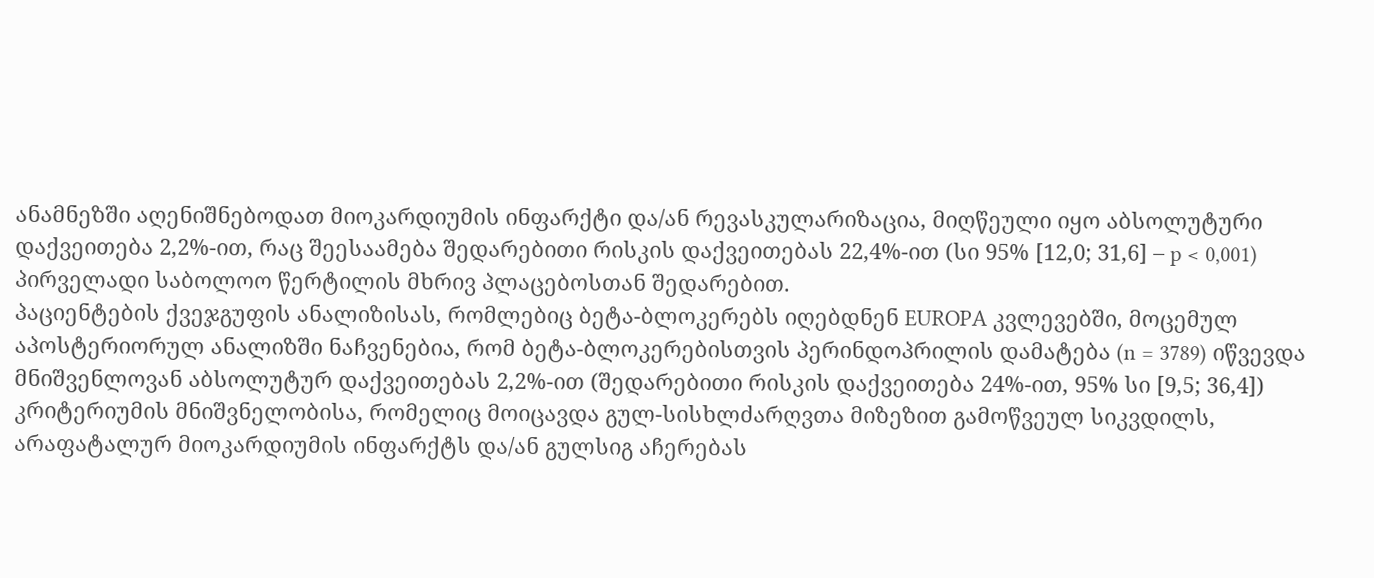ანამნეზში აღენიშნებოდათ მიოკარდიუმის ინფარქტი და/ან რევასკულარიზაცია, მიღწეული იყო აბსოლუტური დაქვეითება 2,2%-ით, რაც შეესაამება შედარებითი რისკის დაქვეითებას 22,4%-ით (სი 95% [12,0; 31,6] – p < 0,001) პირველადი საბოლოო წერტილის მხრივ პლაცებოსთან შედარებით.
პაციენტების ქვეჯგუფის ანალიზისას, რომლებიც ბეტა-ბლოკერებს იღებდნენ EUROPA კვლევებში, მოცემულ აპოსტერიორულ ანალიზში ნაჩვენებია, რომ ბეტა-ბლოკერებისთვის პერინდოპრილის დამატება (n = 3789) იწვევდა მნიშვენლოვან აბსოლუტურ დაქვეითებას 2,2%-ით (შედარებითი რისკის დაქვეითება 24%-ით, 95% სი [9,5; 36,4]) კრიტერიუმის მნიშვნელობისა, რომელიც მოიცავდა გულ-სისხლძარღვთა მიზეზით გამოწვეულ სიკვდილს, არაფატალურ მიოკარდიუმის ინფარქტს და/ან გულსიგ აჩერებას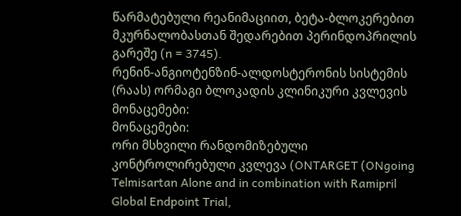წარმატებული რეანიმაციით, ბეტა-ბლოკერებით მკურნალობასთან შედარებით პერინდოპრილის გარეშე (n = 3745).
რენინ-ანგიოტენზინ-ალდოსტერონის სისტემის (რაას) ორმაგი ბლოკადის კლინიკური კვლევის მონაცემები:
მონაცემები:
ორი მსხვილი რანდომიზებული კონტროლირებული კვლევა (ONTARGET (ONgoing Telmisartan Alone and in combination with Ramipril Global Endpoint Trial,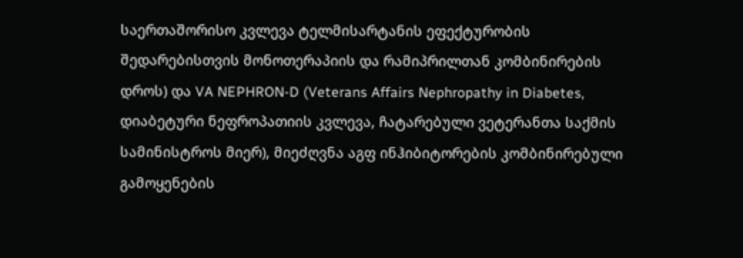საერთაშორისო კვლევა ტელმისარტანის ეფექტურობის შედარებისთვის მონოთერაპიის და რამიპრილთან კომბინირების დროს) და VA NEPHRON-D (Veterans Affairs Nephropathy in Diabetes, დიაბეტური ნეფროპათიის კვლევა, ჩატარებული ვეტერანთა საქმის სამინისტროს მიერ), მიეძღვნა აგფ ინჰიბიტორების კომბინირებული გამოყენების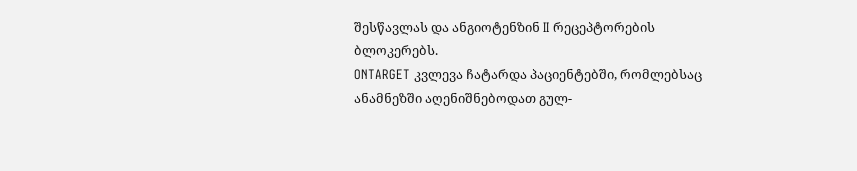შესწავლას და ანგიოტენზინ II რეცეპტორების ბლოკერებს.
ONTARGET კვლევა ჩატარდა პაციენტებში, რომლებსაც ანამნეზში აღენიშნებოდათ გულ-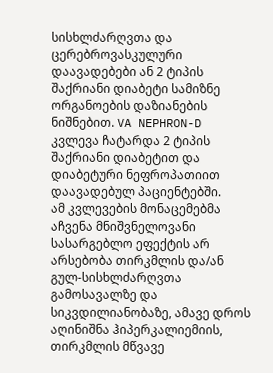სისხლძარღვთა და ცერებროვასკულური დაავადებები ან 2 ტიპის შაქრიანი დიაბეტი სამიზნე ორგანოების დაზიანების ნიშნებით. VA NEPHRON-D კვლევა ჩატარდა 2 ტიპის შაქრიანი დიაბეტით და დიაბეტური ნეფროპათიით დაავადებულ პაციენტებში.
ამ კვლევების მონაცემებმა აჩვენა მნიშვნელოვანი სასარგებლო ეფექტის არ არსებობა თირკმლის და/ან გულ-სისხლძარღვთა გამოსავალზე და სიკვდილიანობაზე, ამავე დროს აღინიშნა ჰიპერკალიემიის, თირკმლის მწვავე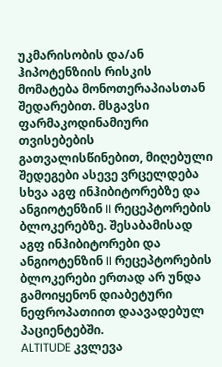უკმარისობის და/ან ჰიპოტენზიის რისკის მომატება მონოთერაპიასთან შედარებით. მსგავსი ფარმაკოდინამიური თვისებების გათვალისწინებით, მიღებული შედეგები ასევე ვრცელდება სხვა აგფ ინჰიბიტორებზე და ანგიოტენზინ II რეცეპტორების ბლოკერებზე. შესაბამისად აგფ ინჰიბიტორები და ანგიოტენზინ II რეცეპტორების ბლოკერები ერთად არ უნდა გამოიყენონ დიაბეტური ნეფროპათიით დაავადებულ პაციენტებში.
ALTITUDE კვლევა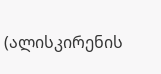(ალისკირენის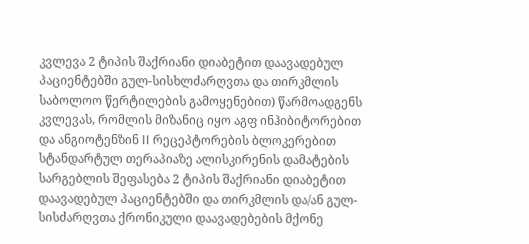კვლევა 2 ტიპის შაქრიანი დიაბეტით დაავადებულ პაციენტებში გულ-სისხლძარღვთა და თირკმლის საბოლოო წერტილების გამოყენებით) წარმოადგენს კვლევას, რომლის მიზანიც იყო აგფ ინჰიბიტორებით და ანგიოტენზინ II რეცეპტორების ბლოკერებით სტანდარტულ თერაპიაზე ალისკირენის დამატების სარგებლის შეფასება 2 ტიპის შაქრიანი დიაბეტით დაავადებულ პაციენტებში და თირკმლის და/ან გულ-სისძარღვთა ქრონიკული დაავადებების მქონე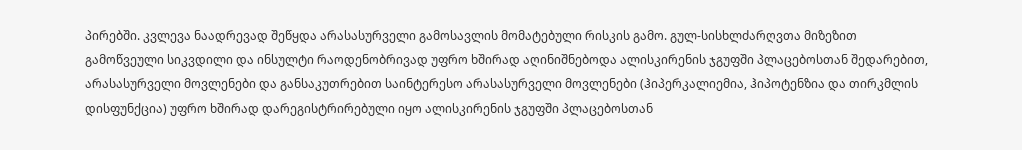პირებში. კვლევა ნაადრევად შეწყდა არასასურველი გამოსავლის მომატებული რისკის გამო. გულ-სისხლძარღვთა მიზეზით გამოწვეული სიკვდილი და ინსულტი რაოდენობრივად უფრო ხშირად აღინიშნებოდა ალისკირენის ჯგუფში პლაცებოსთან შედარებით, არასასურველი მოვლენები და განსაკუთრებით საინტერესო არასასურველი მოვლენები (ჰიპერკალიემია, ჰიპოტენზია და თირკმლის დისფუნქცია) უფრო ხშირად დარეგისტრირებული იყო ალისკირენის ჯგუფში პლაცებოსთან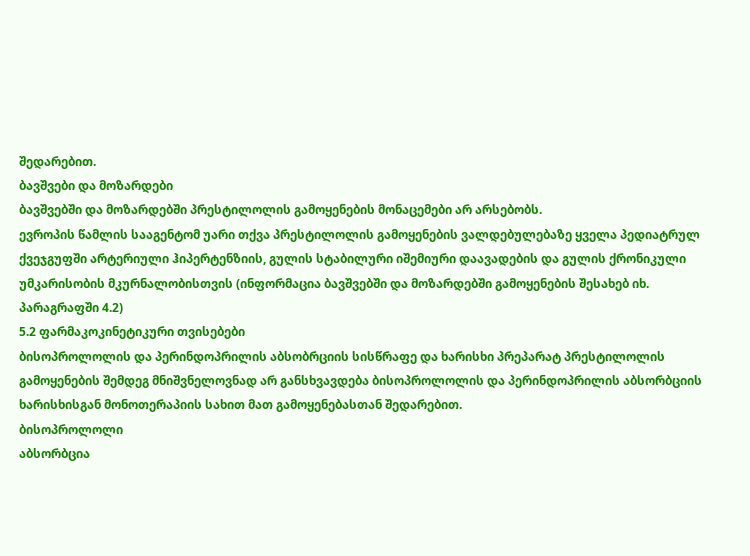შედარებით.
ბავშვები და მოზარდები
ბავშვებში და მოზარდებში პრესტილოლის გამოყენების მონაცემები არ არსებობს.
ევროპის წამლის სააგენტომ უარი თქვა პრესტილოლის გამოყენების ვალდებულებაზე ყველა პედიატრულ ქვეჯგუფში არტერიული ჰიპერტენზიის, გულის სტაბილური იშემიური დაავადების და გულის ქრონიკული უმკარისობის მკურნალობისთვის (ინფორმაცია ბავშვებში და მოზარდებში გამოყენების შესახებ იხ. პარაგრაფში 4.2)
5.2 ფარმაკოკინეტიკური თვისებები
ბისოპროლოლის და პერინდოპრილის აბსობრციის სისწრაფე და ხარისხი პრეპარატ პრესტილოლის გამოყენების შემდეგ მნიშვნელოვნად არ განსხვავდება ბისოპროლოლის და პერინდოპრილის აბსორბციის ხარისხისგან მონოთერაპიის სახით მათ გამოყენებასთან შედარებით.
ბისოპროლოლი
აბსორბცია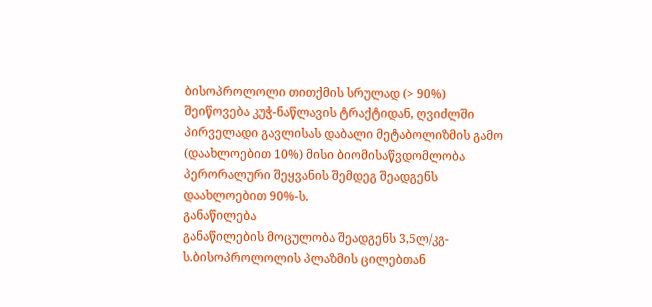ბისოპროლოლი თითქმის სრულად (> 90%) შეიწოვება კუჭ-ნაწლავის ტრაქტიდან, ღვიძლში პირველადი გავლისას დაბალი მეტაბოლიზმის გამო (დაახლოებით 10%) მისი ბიომისაწვდომლობა პერორალური შეყვანის შემდეგ შეადგენს დაახლოებით 90%-ს.
განაწილება
განაწილების მოცულობა შეადგენს 3,5ლ/კგ-ს.ბისოპროლოლის პლაზმის ცილებთან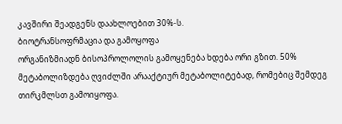კავშირი შეადგენს დაახლოებით 30%-ს.
ბიოტრანსოფრმაცია და გამოყოფა
ორგანიზმიადნ ბისოპროლოლის გამოყენება ხდება ორი გზით. 50% მეტაბოლიზდება ღვიძლში არააქტიურ მეტაბოლიტებად, რომებიც შემდეგ თირკმლსთ გამოიყოფა.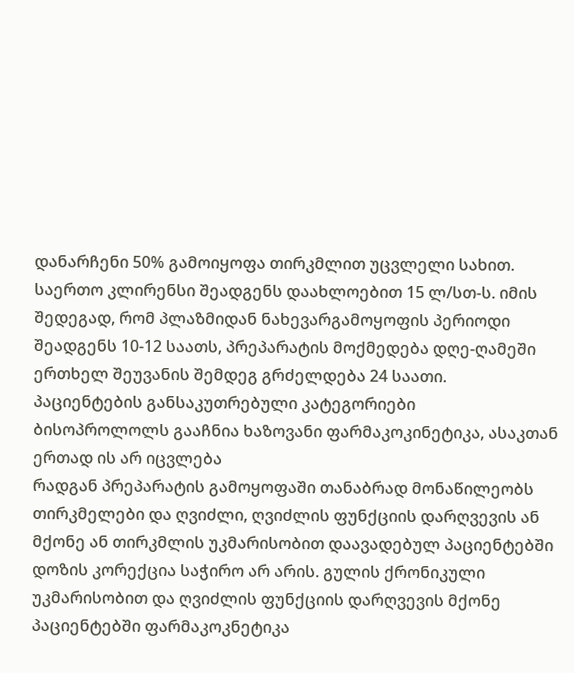დანარჩენი 50% გამოიყოფა თირკმლით უცვლელი სახით. საერთო კლირენსი შეადგენს დაახლოებით 15 ლ/სთ-ს. იმის შედეგად, რომ პლაზმიდან ნახევარგამოყოფის პერიოდი შეადგენს 10-12 საათს, პრეპარატის მოქმედება დღე-ღამეში ერთხელ შეუვანის შემდეგ გრძელდება 24 საათი.
პაციენტების განსაკუთრებული კატეგორიები
ბისოპროლოლს გააჩნია ხაზოვანი ფარმაკოკინეტიკა, ასაკთან ერთად ის არ იცვლება
რადგან პრეპარატის გამოყოფაში თანაბრად მონაწილეობს თირკმელები და ღვიძლი, ღვიძლის ფუნქციის დარღვევის ან მქონე ან თირკმლის უკმარისობით დაავადებულ პაციენტებში დოზის კორექცია საჭირო არ არის. გულის ქრონიკული უკმარისობით და ღვიძლის ფუნქციის დარღვევის მქონე პაციენტებში ფარმაკოკნეტიკა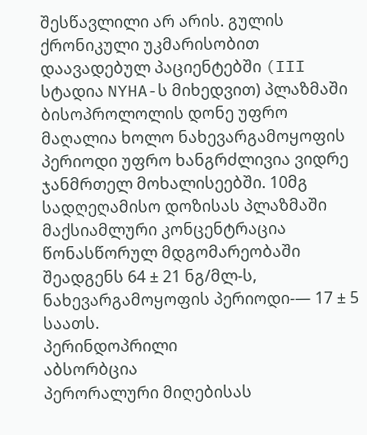შესწავლილი არ არის. გულის ქრონიკული უკმარისობით დაავადებულ პაციენტებში (III სტადია NYHA-ს მიხედვით) პლაზმაში ბისოპროლოლის დონე უფრო მაღალია ხოლო ნახევარგამოყოფის პერიოდი უფრო ხანგრძლივია ვიდრე ჯანმრთელ მოხალისეებში. 10მგ სადღეღამისო დოზისას პლაზმაში მაქსიამლური კონცენტრაცია წონასწორულ მდგომარეობაში შეადგენს 64 ± 21 ნგ/მლ-ს, ნახევარგამოყოფის პერიოდი-— 17 ± 5 საათს.
პერინდოპრილი
აბსორბცია
პერორალური მიღებისას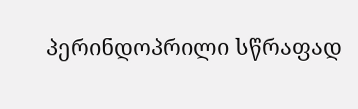პერინდოპრილი სწრაფად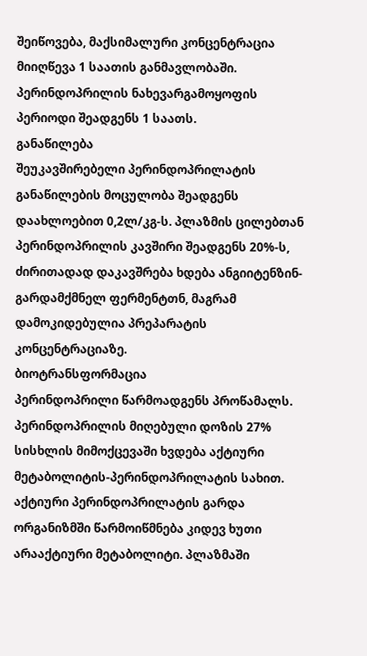შეიწოვება, მაქსიმალური კონცენტრაცია მიიღწევა 1 საათის განმავლობაში. პერინდოპრილის ნახევარგამოყოფის პერიოდი შეადგენს 1 საათს.
განაწილება
შეუკავშირებელი პერინდოპრილატის განაწილების მოცულობა შეადგენს დაახლოებით 0,2ლ/კგ-ს. პლაზმის ცილებთან პერინდოპრილის კავშირი შეადგენს 20%-ს, ძირითადად დაკავშრება ხდება ანგიიტენზინ-გარდამქმნელ ფერმენტთნ, მაგრამ დამოკიდებულია პრეპარატის კონცენტრაციაზე.
ბიოტრანსფორმაცია
პერინდოპრილი წარმოადგენს პროწამალს. პერინდოპრილის მიღებული დოზის 27% სისხლის მიმოქცევაში ხვდება აქტიური მეტაბოლიტის-პერინდოპრილატის სახით. აქტიური პერინდოპრილატის გარდა ორგანიზმში წარმოიწმნება კიდევ ხუთი არააქტიური მეტაბოლიტი. პლაზმაში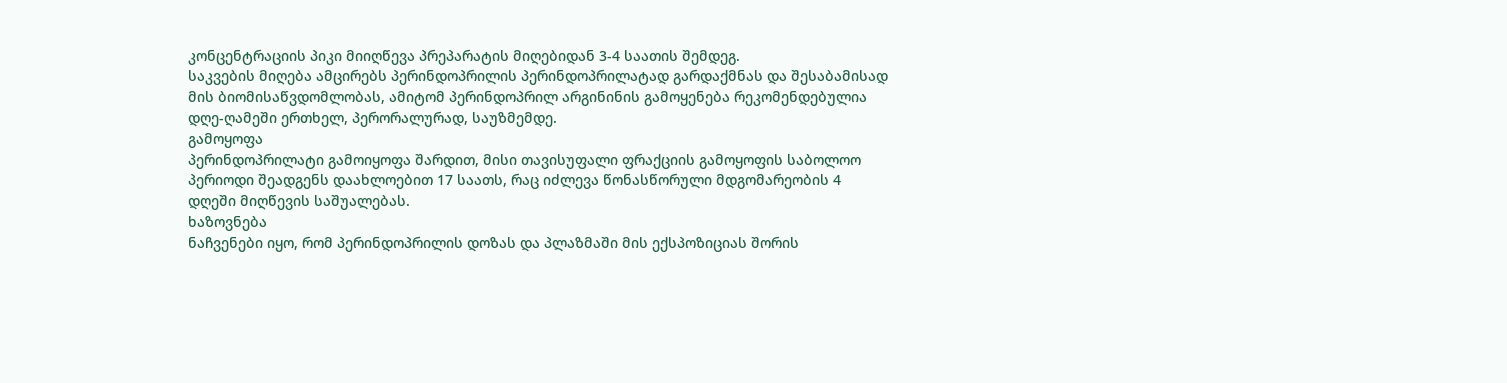კონცენტრაციის პიკი მიიღწევა პრეპარატის მიღებიდან 3-4 საათის შემდეგ.
საკვების მიღება ამცირებს პერინდოპრილის პერინდოპრილატად გარდაქმნას და შესაბამისად მის ბიომისაწვდომლობას, ამიტომ პერინდოპრილ არგინინის გამოყენება რეკომენდებულია დღე-ღამეში ერთხელ, პერორალურად, საუზმემდე.
გამოყოფა
პერინდოპრილატი გამოიყოფა შარდით, მისი თავისუფალი ფრაქციის გამოყოფის საბოლოო პერიოდი შეადგენს დაახლოებით 17 საათს, რაც იძლევა წონასწორული მდგომარეობის 4 დღეში მიღწევის საშუალებას.
ხაზოვნება
ნაჩვენები იყო, რომ პერინდოპრილის დოზას და პლაზმაში მის ექსპოზიციას შორის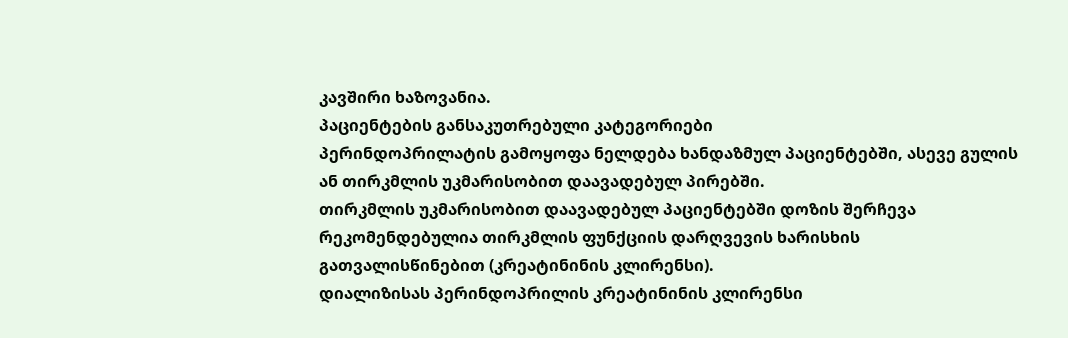კავშირი ხაზოვანია.
პაციენტების განსაკუთრებული კატეგორიები
პერინდოპრილატის გამოყოფა ნელდება ხანდაზმულ პაციენტებში, ასევე გულის ან თირკმლის უკმარისობით დაავადებულ პირებში.
თირკმლის უკმარისობით დაავადებულ პაციენტებში დოზის შერჩევა რეკომენდებულია თირკმლის ფუნქციის დარღვევის ხარისხის გათვალისწინებით (კრეატინინის კლირენსი).
დიალიზისას პერინდოპრილის კრეატინინის კლირენსი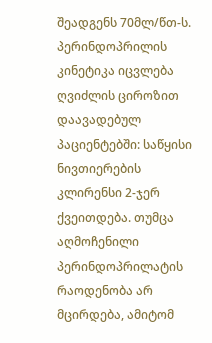შეადგენს 70მლ/წთ-ს.
პერინდოპრილის კინეტიკა იცვლება ღვიძლის ციროზით დაავადებულ პაციენტებში: საწყისი ნივთიერების კლირენსი 2-ჯერ ქვეითდება. თუმცა აღმოჩენილი პერინდოპრილატის რაოდენობა არ მცირდება, ამიტომ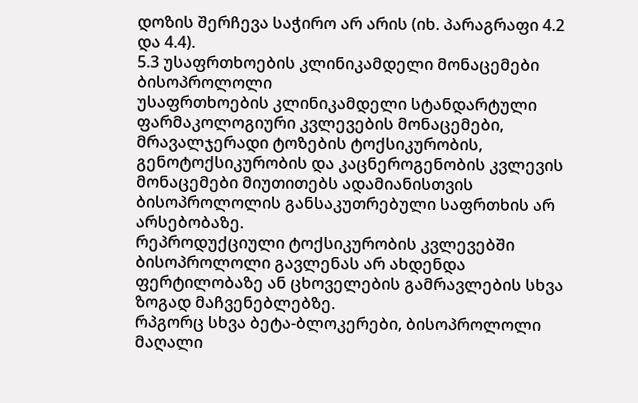დოზის შერჩევა საჭირო არ არის (იხ. პარაგრაფი 4.2 და 4.4).
5.3 უსაფრთხოების კლინიკამდელი მონაცემები
ბისოპროლოლი
უსაფრთხოების კლინიკამდელი სტანდარტული ფარმაკოლოგიური კვლევების მონაცემები, მრავალჯერადი ტოზების ტოქსიკურობის, გენოტოქსიკურობის და კაცნეროგენობის კვლევის მონაცემები მიუთითებს ადამიანისთვის ბისოპროლოლის განსაკუთრებული საფრთხის არ არსებობაზე.
რეპროდუქციული ტოქსიკურობის კვლევებში ბისოპროლოლი გავლენას არ ახდენდა ფერტილობაზე ან ცხოველების გამრავლების სხვა ზოგად მაჩვენებლებზე.
რპგორც სხვა ბეტა-ბლოკერები, ბისოპროლოლი მაღალი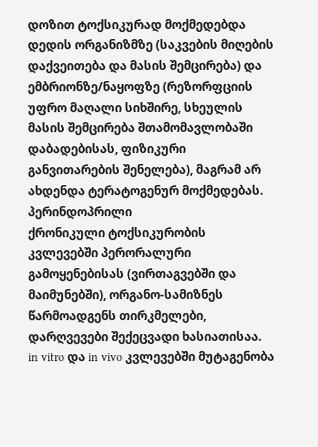დოზით ტოქსიკურად მოქმედებდა დედის ორგანიზმზე (საკვების მიღების დაქვეითება და მასის შემცირება) და ემბრიონზე/ნაყოფზე (რეზორფციის უფრო მაღალი სიხშირე, სხეულის მასის შემცირება შთამომავლობაში დაბადებისას, ფიზიკური განვითარების შენელება), მაგრამ არ ახდენდა ტერატოგენურ მოქმედებას.
პერინდოპრილი
ქრონიკული ტოქსიკურობის კვლევებში პერორალური გამოყენებისას (ვირთაგვებში და მაიმუნებში), ორგანო-სამიზნეს წარმოადგენს თირკმელები, დარღვევები შექეცვადი ხასიათისაა.
in vitro და in vivo კვლევებში მუტაგენობა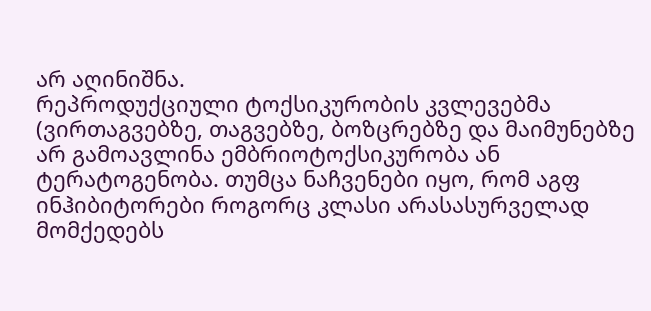არ აღინიშნა.
რეპროდუქციული ტოქსიკურობის კვლევებმა (ვირთაგვებზე, თაგვებზე, ბოზცრებზე და მაიმუნებზე არ გამოავლინა ემბრიოტოქსიკურობა ან ტერატოგენობა. თუმცა ნაჩვენები იყო, რომ აგფ ინჰიბიტორები როგორც კლასი არასასურველად მომქედებს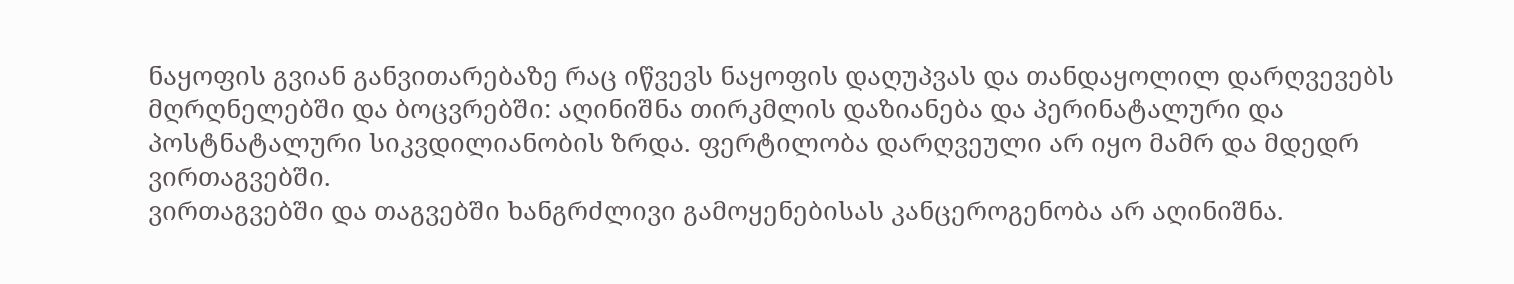ნაყოფის გვიან განვითარებაზე რაც იწვევს ნაყოფის დაღუპვას და თანდაყოლილ დარღვევებს მღრღნელებში და ბოცვრებში: აღინიშნა თირკმლის დაზიანება და პერინატალური და პოსტნატალური სიკვდილიანობის ზრდა. ფერტილობა დარღვეული არ იყო მამრ და მდედრ ვირთაგვებში.
ვირთაგვებში და თაგვებში ხანგრძლივი გამოყენებისას კანცეროგენობა არ აღინიშნა.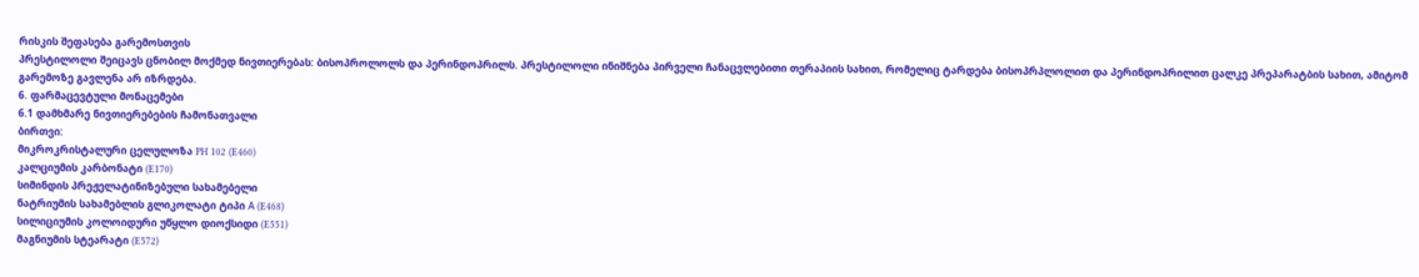რისკის შეფასება გარემოსთვის
პრესტილოლი შეიცავს ცნობილ მოქმედ ნივთიერებას: ბისოპროლოლს და პერინდოპრილს. პრესტილოლი ინიშნება პირველი ჩანაცვლებითი თერაპიის სახით, რომელიც ტარდება ბისოპრპლოლით და პერინდოპრილით ცალკე პრეპარატბის სახით, ამიტომ გარემოზე გავლენა არ იზრდება.
6. ფარმაცევტული მონაცემები
6.1 დამხმარე ნივთიერებების ჩამონათვალი
ბირთვი:
მიკროკრისტალური ცელულოზა PH 102 (E460)
კალციუმის კარბონატი (E170)
სიმინდის პრეჟელატინიზებული სახამებელი
ნატრიუმის სახამებლის გლიკოლატი ტიპი А (E468)
სილიციუმის კოლოიდური უწყლო დიოქსიდი (E551)
მაგნიუმის სტეარატი (E572)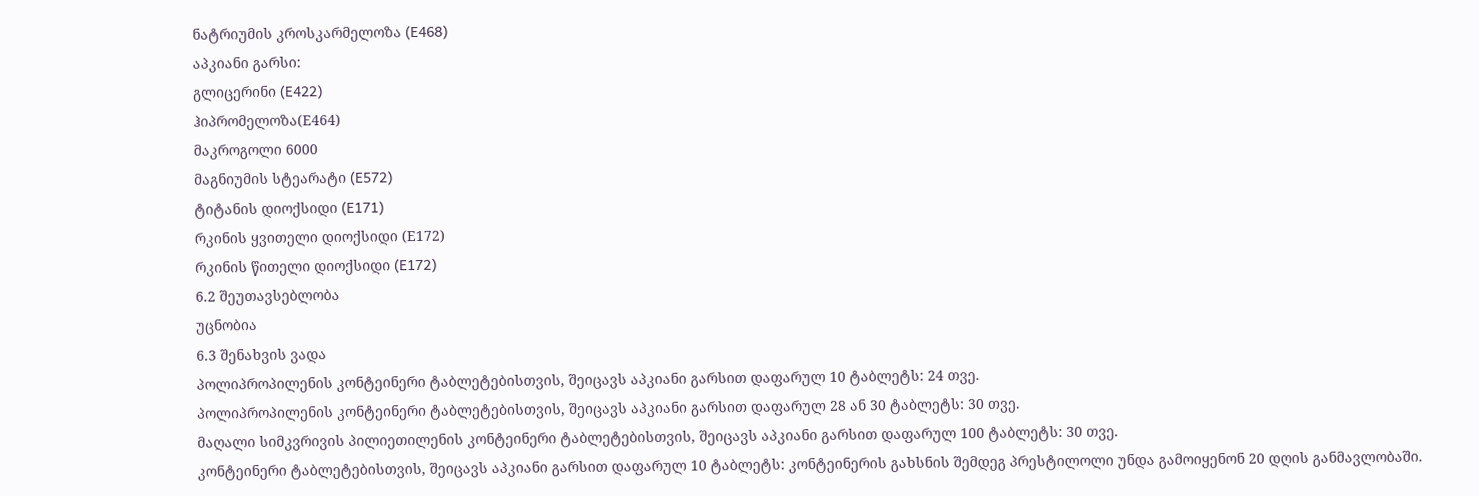ნატრიუმის კროსკარმელოზა (E468)
აპკიანი გარსი:
გლიცერინი (E422)
ჰიპრომელოზა(Е464)
მაკროგოლი 6000
მაგნიუმის სტეარატი (E572)
ტიტანის დიოქსიდი (E171)
რკინის ყვითელი დიოქსიდი (Е172)
რკინის წითელი დიოქსიდი (E172)
6.2 შეუთავსებლობა
უცნობია
6.3 შენახვის ვადა
პოლიპროპილენის კონტეინერი ტაბლეტებისთვის, შეიცავს აპკიანი გარსით დაფარულ 10 ტაბლეტს: 24 თვე.
პოლიპროპილენის კონტეინერი ტაბლეტებისთვის, შეიცავს აპკიანი გარსით დაფარულ 28 ან 30 ტაბლეტს: 30 თვე.
მაღალი სიმკვრივის პილიეთილენის კონტეინერი ტაბლეტებისთვის, შეიცავს აპკიანი გარსით დაფარულ 100 ტაბლეტს: 30 თვე.
კონტეინერი ტაბლეტებისთვის, შეიცავს აპკიანი გარსით დაფარულ 10 ტაბლეტს: კონტეინერის გახსნის შემდეგ პრესტილოლი უნდა გამოიყენონ 20 დღის განმავლობაში.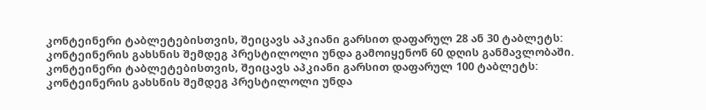კონტეინერი ტაბლეტებისთვის, შეიცავს აპკიანი გარსით დაფარულ 28 ან 30 ტაბლეტს: კონტეინერის გახსნის შემდეგ პრესტილოლი უნდა გამოიყენონ 60 დღის განმავლობაში. კონტეინერი ტაბლეტებისთვის, შეიცავს აპკიანი გარსით დაფარულ 100 ტაბლეტს: კონტეინერის გახსნის შემდეგ პრესტილოლი უნდა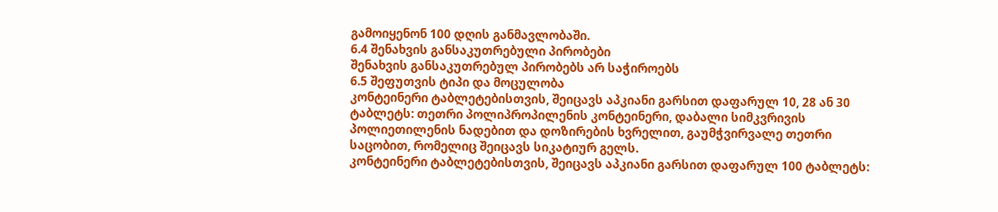გამოიყენონ 100 დღის განმავლობაში.
6.4 შენახვის განსაკუთრებული პირობები
შენახვის განსაკუთრებულ პირობებს არ საჭიროებს
6.5 შეფუთვის ტიპი და მოცულობა
კონტეინერი ტაბლეტებისთვის, შეიცავს აპკიანი გარსით დაფარულ 10, 28 ან 30 ტაბლეტს: თეთრი პოლიპროპილენის კონტეინერი, დაბალი სიმკვრივის პოლიეთილენის ნადებით და დოზირების ხვრელით, გაუმჭვირვალე თეთრი საცობით, რომელიც შეიცავს სიკატიურ გელს.
კონტეინერი ტაბლეტებისთვის, შეიცავს აპკიანი გარსით დაფარულ 100 ტაბლეტს: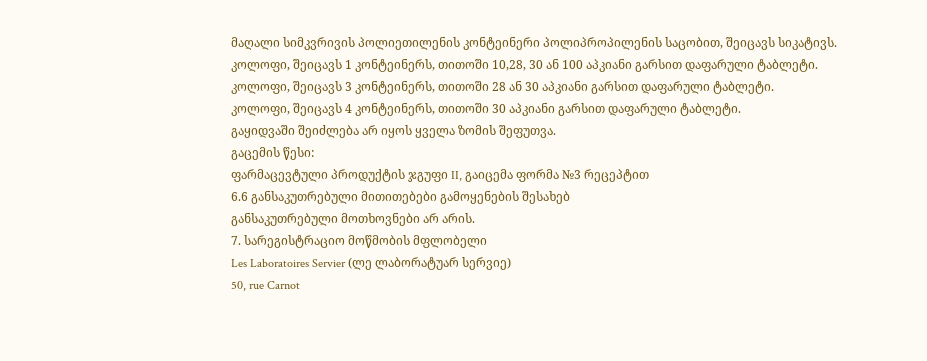მაღალი სიმკვრივის პოლიეთილენის კონტეინერი პოლიპროპილენის საცობით, შეიცავს სიკატივს.
კოლოფი, შეიცავს 1 კონტეინერს, თითოში 10,28, 30 ან 100 აპკიანი გარსით დაფარული ტაბლეტი.
კოლოფი, შეიცავს 3 კონტეინერს, თითოში 28 ან 30 აპკიანი გარსით დაფარული ტაბლეტი.
კოლოფი, შეიცავს 4 კონტეინერს, თითოში 30 აპკიანი გარსით დაფარული ტაბლეტი.
გაყიდვაში შეიძლება არ იყოს ყველა ზომის შეფუთვა.
გაცემის წესი:
ფარმაცევტული პროდუქტის ჯგუფი II, გაიცემა ფორმა №3 რეცეპტით
6.6 განსაკუთრებული მითითებები გამოყენების შესახებ
განსაკუთრებული მოთხოვნები არ არის.
7. სარეგისტრაციო მოწმობის მფლობელი
Les Laboratoires Servier (ლე ლაბორატუარ სერვიე)
50, rue Carnot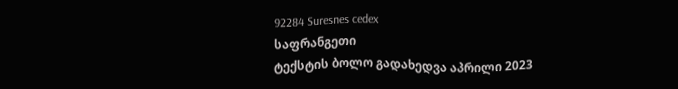92284 Suresnes cedex
საფრანგეთი
ტექსტის ბოლო გადახედვა აპრილი 2023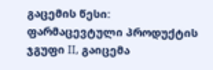გაცემის წესი:
ფარმაცევტული პროდუქტის ჯგუფი II, გაიცემა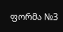ფორმა №3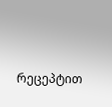რეცეპტით